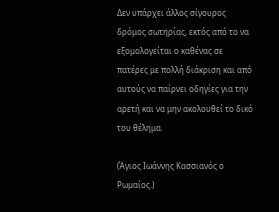Δεν υπάρχει άλλος σίγουρος δρόμος σωτηρίας, εκτός από το να εξομολογείται ο καθένας σε πατέρες με πολλή διάκριση και από αυτούς να παίρνει οδηγίες για την αρετή και να μην ακολουθεί το δικό του θέλημα.

(Άγιος Ιωάννης Κασσιανός ο Ρωμαίος.)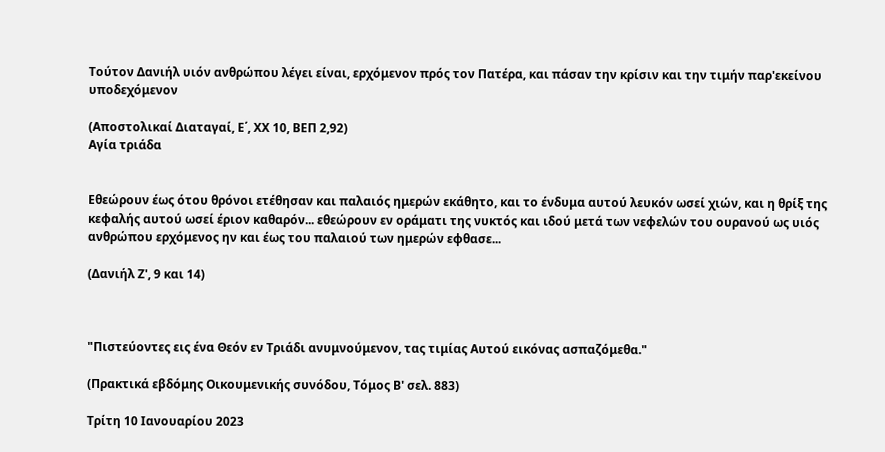Τούτον Δανιήλ υιόν ανθρώπου λέγει είναι, ερχόμενον πρός τον Πατέρα, και πάσαν την κρίσιν και την τιμήν παρ'εκείνου υποδεχόμενον

(Αποστολικαί Διαταγαί, Ε΄, ΧΧ 10, ΒΕΠ 2,92)
Αγία τριάδα


Εθεώρουν έως ότου θρόνοι ετέθησαν και παλαιός ημερών εκάθητο, και το ένδυμα αυτού λευκόν ωσεί χιών, και η θρίξ της κεφαλής αυτού ωσεί έριον καθαρόν... εθεώρουν εν οράματι της νυκτός και ιδού μετά των νεφελών του ουρανού ως υιός ανθρώπου ερχόμενος ην και έως του παλαιού των ημερών εφθασε...

(Δανιήλ Ζ', 9 και 14)



"Πιστεύοντες εις ένα Θεόν εν Τριάδι ανυμνούμενον, τας τιμίας Αυτού εικόνας ασπαζόμεθα."

(Πρακτικά εβδόμης Οικουμενικής συνόδου, Τόμος Β' σελ. 883)

Τρίτη 10 Ιανουαρίου 2023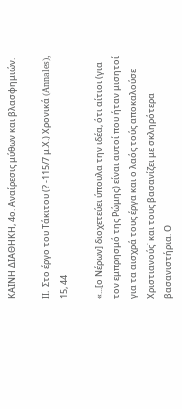ΚΑΙΝΗ ΔΙΑΘΗΚΗ, 4ο. Αναίρεσις μύθων και βλασφημιών.

II. Στο έργο του Τάκιτου (? -115/7 μ.Χ.) Χρονικά (Annales), 15, 44

«...[ο Νέρων] διοχετεύει ύπουλα την ιδέα, ότι αίτιοι (για τον εμπρησμό της Ρώμης) είναι αυτοί που ήταν μισητοί για τα αισχρά τους έργα και ο λαός τούς αποκαλούσε Χριστιανούς˙ και τους βασανίζει με σκληρότερα βασανιστήρια. Ο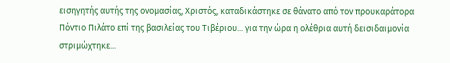εισηγητής αυτής της ονομασίας, Χριστός, καταδικάστηκε σε θάνατο από τον προυκαράτορα Πόντιο Πιλάτο επί της βασιλείας του Τιβέριου... για την ώρα η ολέθρια αυτή δεισιδαιμονία στριμώχτηκε...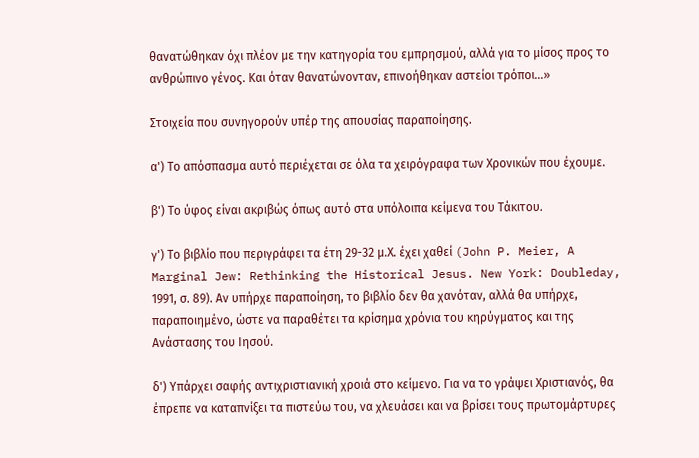θανατώθηκαν όχι πλέον με την κατηγορία του εμπρησμού, αλλά για το μίσος προς το ανθρώπινο γένος. Και όταν θανατώνονταν, επινοήθηκαν αστείοι τρόποι...»

Στοιχεία που συνηγορούν υπέρ της απουσίας παραποίησης.

α') Το απόσπασμα αυτό περιέχεται σε όλα τα χειρόγραφα των Χρονικών που έχουμε.

β') Το ύφος είναι ακριβώς όπως αυτό στα υπόλοιπα κείμενα του Τάκιτου.

γ') Το βιβλίο που περιγράφει τα έτη 29-32 μ.Χ. έχει χαθεί (John P. Meier, A Marginal Jew: Rethinking the Historical Jesus. New York: Doubleday, 1991, σ. 89). Αν υπήρχε παραποίηση, το βιβλίο δεν θα χανόταν, αλλά θα υπήρχε, παραποιημένο, ώστε να παραθέτει τα κρίσημα χρόνια του κηρύγματος και της Ανάστασης του Ιησού.

δ') Υπάρχει σαφής αντιχριστιανική χροιά στο κείμενο. Για να το γράψει Χριστιανός, θα έπρεπε να καταπνίξει τα πιστεύω του, να χλευάσει και να βρίσει τους πρωτομάρτυρες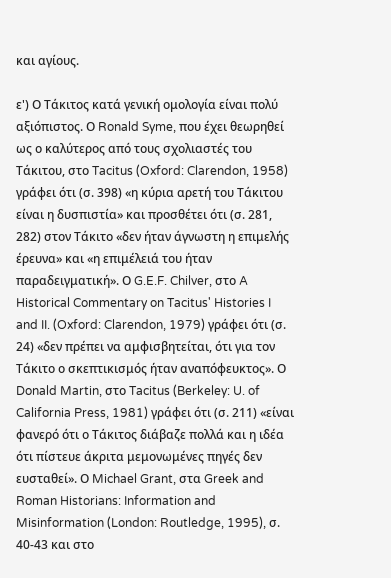και αγίους.

ε') Ο Τάκιτος κατά γενική ομολογία είναι πολύ αξιόπιστος. Ο Ronald Syme, που έχει θεωρηθεί ως ο καλύτερος από τους σχολιαστές του Τάκιτου, στο Tacitus (Oxford: Clarendon, 1958) γράφει ότι (σ. 398) «η κύρια αρετή του Τάκιτου είναι η δυσπιστία» και προσθέτει ότι (σ. 281, 282) στον Τάκιτο «δεν ήταν άγνωστη η επιμελής έρευνα» και «η επιμέλειά του ήταν παραδειγματική». Ο G.E.F. Chilver, στο A Historical Commentary on Tacitus' Histories I and II. (Oxford: Clarendon, 1979) γράφει ότι (σ. 24) «δεν πρέπει να αμφισβητείται, ότι για τον Τάκιτο ο σκεπτικισμός ήταν αναπόφευκτος». Ο Donald Martin, στο Tacitus (Berkeley: U. of California Press, 1981) γράφει ότι (σ. 211) «είναι φανερό ότι ο Τάκιτος διάβαζε πολλά και η ιδέα ότι πίστευε άκριτα μεμονωμένες πηγές δεν ευσταθεί». Ο Michael Grant, στα Greek and Roman Historians: Information and Misinformation (London: Routledge, 1995), σ. 40-43 και στο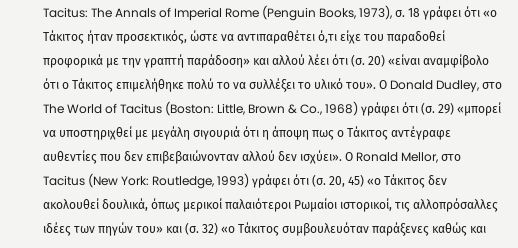Tacitus: The Annals of Imperial Rome (Penguin Books, 1973), σ. 18 γράφει ότι «ο Τάκιτος ήταν προσεκτικός, ώστε να αντιπαραθέτει ό,τι είχε του παραδοθεί προφορικά με την γραπτή παράδοση» και αλλού λέει ότι (σ. 20) «είναι αναμφίβολο ότι ο Τάκιτος επιμελήθηκε πολύ το να συλλέξει το υλικό του». Ο Donald Dudley, στο The World of Tacitus (Boston: Little, Brown & Co., 1968) γράφει ότι (σ. 29) «μπορεί να υποστηριχθεί με μεγάλη σιγουριά ότι η άποψη πως ο Τάκιτος αντέγραφε αυθεντίες που δεν επιβεβαιώνονταν αλλού δεν ισχύει». Ο Ronald Mellor, στο Tacitus (New York: Routledge, 1993) γράφει ότι (σ. 20, 45) «ο Τάκιτος δεν ακολουθεί δουλικά, όπως μερικοί παλαιότεροι Ρωμαίοι ιστορικοί, τις αλλοπρόσαλλες ιδέες των πηγών του» και (σ. 32) «ο Τάκιτος συμβουλευόταν παράξενες καθώς και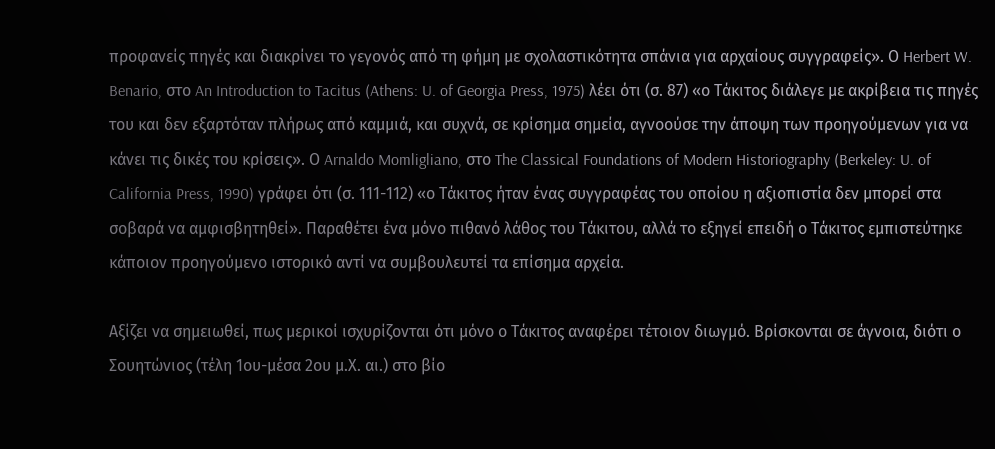προφανείς πηγές και διακρίνει το γεγονός από τη φήμη με σχολαστικότητα σπάνια για αρχαίους συγγραφείς». Ο Herbert W. Benario, στο An Introduction to Tacitus (Athens: U. of Georgia Press, 1975) λέει ότι (σ. 87) «ο Τάκιτος διάλεγε με ακρίβεια τις πηγές του και δεν εξαρτόταν πλήρως από καμμιά, και συχνά, σε κρίσημα σημεία, αγνοούσε την άποψη των προηγούμενων για να κάνει τις δικές του κρίσεις». Ο Arnaldo Momligliano, στο The Classical Foundations of Modern Historiography (Berkeley: U. of California Press, 1990) γράφει ότι (σ. 111-112) «ο Τάκιτος ήταν ένας συγγραφέας του οποίου η αξιοπιστία δεν μπορεί στα σοβαρά να αμφισβητηθεί». Παραθέτει ένα μόνο πιθανό λάθος του Τάκιτου, αλλά το εξηγεί επειδή ο Τάκιτος εμπιστεύτηκε κάποιον προηγούμενο ιστορικό αντί να συμβουλευτεί τα επίσημα αρχεία.

Αξίζει να σημειωθεί, πως μερικοί ισχυρίζονται ότι μόνο ο Τάκιτος αναφέρει τέτοιον διωγμό. Βρίσκονται σε άγνοια, διότι ο Σουητώνιος (τέλη 1ου-μέσα 2ου μ.Χ. αι.) στο βίο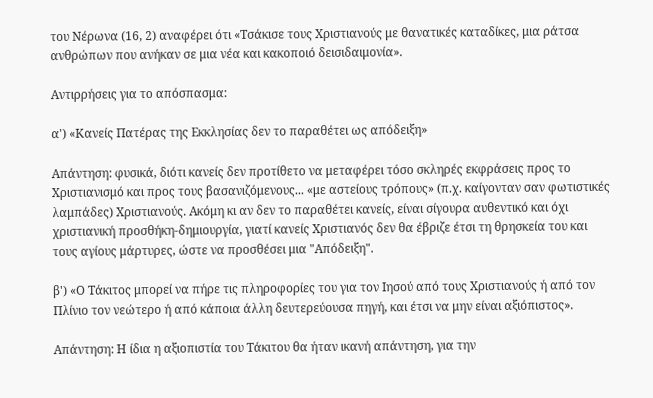του Νέρωνα (16, 2) αναφέρει ότι «Τσάκισε τους Χριστιανούς με θανατικές καταδίκες, μια ράτσα ανθρώπων που ανήκαν σε μια νέα και κακοποιό δεισιδαιμονία».

Αντιρρήσεις για το απόσπασμα:

α') «Κανείς Πατέρας της Εκκλησίας δεν το παραθέτει ως απόδειξη»

Απάντηση: φυσικά, διότι κανείς δεν προτίθετο να μεταφέρει τόσο σκληρές εκφράσεις προς το Χριστιανισμό και προς τους βασανιζόμενους... «με αστείους τρόπους» (π.χ. καίγονταν σαν φωτιστικές λαμπάδες) Χριστιανούς. Ακόμη κι αν δεν το παραθέτει κανείς, είναι σίγουρα αυθεντικό και όχι χριστιανική προσθήκη-δημιουργία, γιατί κανείς Χριστιανός δεν θα έβριζε έτσι τη θρησκεία του και τους αγίους μάρτυρες, ώστε να προσθέσει μια "Απόδειξη".

β') «Ο Τάκιτος μπορεί να πήρε τις πληροφορίες του για τον Ιησού από τους Χριστιανούς ή από τον Πλίνιο τον νεώτερο ή από κάποια άλλη δευτερεύουσα πηγή, και έτσι να μην είναι αξιόπιστος».

Απάντηση: Η ίδια η αξιοπιστία του Τάκιτου θα ήταν ικανή απάντηση, για την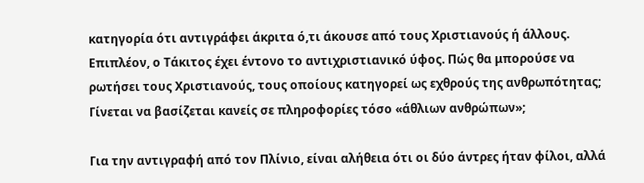κατηγορία ότι αντιγράφει άκριτα ό,τι άκουσε από τους Χριστιανούς ή άλλους. Επιπλέον, ο Τάκιτος έχει έντονο το αντιχριστιανικό ύφος. Πώς θα μπορούσε να ρωτήσει τους Χριστιανούς, τους οποίους κατηγορεί ως εχθρούς της ανθρωπότητας; Γίνεται να βασίζεται κανείς σε πληροφορίες τόσο «άθλιων ανθρώπων»;

Για την αντιγραφή από τον Πλίνιο, είναι αλήθεια ότι οι δύο άντρες ήταν φίλοι, αλλά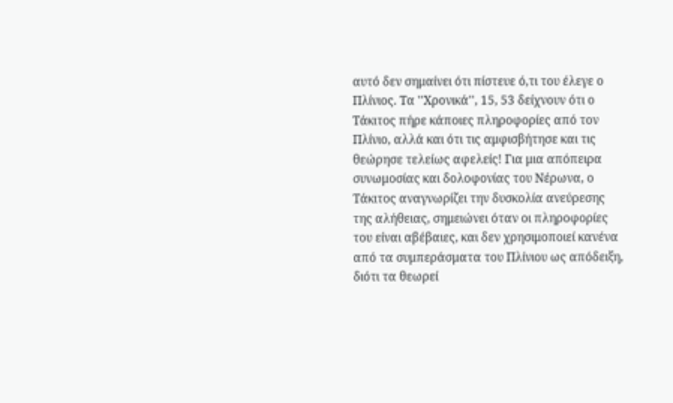αυτό δεν σημαίνει ότι πίστευε ό,τι του έλεγε ο Πλίνιος. Τα ''Χρονικά'', 15, 53 δείχνουν ότι ο Τάκιτος πήρε κάποιες πληροφορίες από τον Πλίνιο, αλλά και ότι τις αμφισβήτησε και τις θεώρησε τελείως αφελείς! Για μια απόπειρα συνωμοσίας και δολοφονίας του Νέρωνα, ο Τάκιτος αναγνωρίζει την δυσκολία ανεύρεσης της αλήθειας, σημειώνει όταν οι πληροφορίες του είναι αβέβαιες, και δεν χρησιμοποιεί κανένα από τα συμπεράσματα του Πλίνιου ως απόδειξη, διότι τα θεωρεί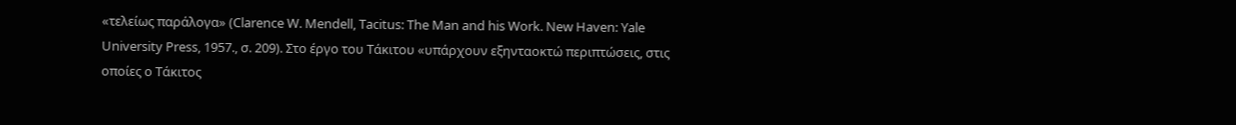«τελείως παράλογα» (Clarence W. Mendell, Tacitus: The Man and his Work. New Haven: Yale University Press, 1957., σ. 209). Στο έργο του Τάκιτου «υπάρχουν εξηνταοκτώ περιπτώσεις, στις οποίες ο Τάκιτος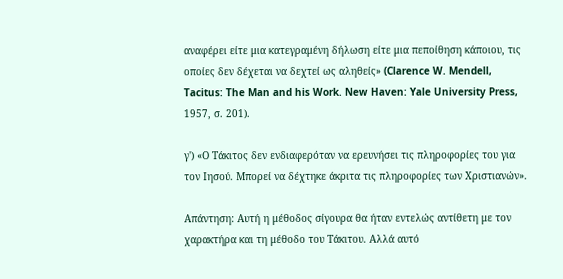αναφέρει είτε μια κατεγραμένη δήλωση είτε μια πεποίθηση κάποιου, τις οποίες δεν δέχεται να δεχτεί ως αληθείς» (Clarence W. Mendell, Tacitus: The Man and his Work. New Haven: Yale University Press, 1957, σ. 201).

γ') «Ο Τάκιτος δεν ενδιαφερόταν να ερευνήσει τις πληροφορίες του για τον Ιησού. Μπορεί να δέχτηκε άκριτα τις πληροφορίες των Χριστιανών».

Απάντηση: Αυτή η μέθοδος σίγουρα θα ήταν εντελώς αντίθετη με τον χαρακτήρα και τη μέθοδο του Τάκιτου. Αλλά αυτό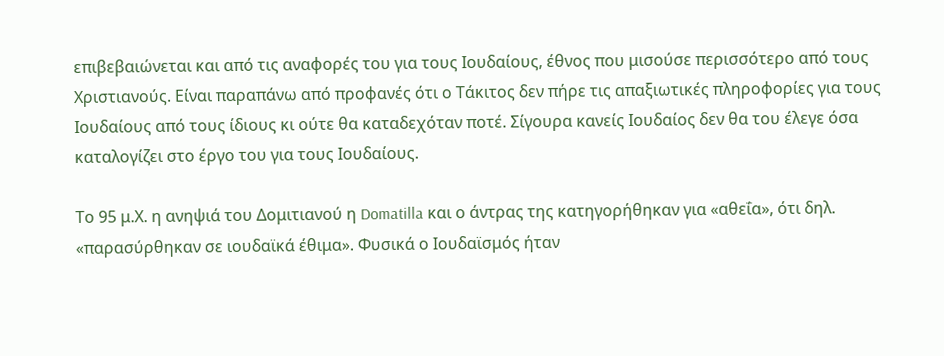επιβεβαιώνεται και από τις αναφορές του για τους Ιουδαίους, έθνος που μισούσε περισσότερο από τους Χριστιανούς. Είναι παραπάνω από προφανές ότι ο Τάκιτος δεν πήρε τις απαξιωτικές πληροφορίες για τους Ιουδαίους από τους ίδιους κι ούτε θα καταδεχόταν ποτέ. Σίγουρα κανείς Ιουδαίος δεν θα του έλεγε όσα καταλογίζει στο έργο του για τους Ιουδαίους.

Το 95 μ.Χ. η ανηψιά του Δομιτιανού η Domatilla και ο άντρας της κατηγορήθηκαν για «αθεΐα», ότι δηλ. «παρασύρθηκαν σε ιουδαϊκά έθιμα». Φυσικά ο Ιουδαϊσμός ήταν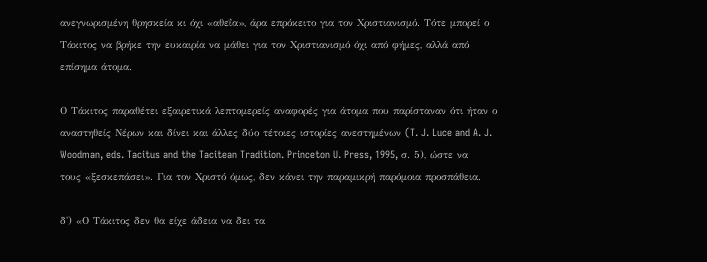ανεγνωρισμένη θρησκεία κι όχι «αθεΐα», άρα επρόκειτο για τον Χριστιανισμό. Τότε μπορεί ο Τάκιτος να βρήκε την ευκαιρία να μάθει για τον Χριστιανισμό όχι από φήμες, αλλά από επίσημα άτομα.

Ο Τάκιτος παραθέτει εξαιρετικά λεπτομερείς αναφορές για άτομα που παρίσταναν ότι ήταν ο αναστηθείς Νέρων και δίνει και άλλες δύο τέτοιες ιστορίες ανεστημένων (T. J. Luce and A. J. Woodman, eds. Tacitus and the Tacitean Tradition. Princeton U. Press, 1995, σ. 5), ώστε να τους «ξεσκεπάσει». Για τον Χριστό όμως, δεν κάνει την παραμικρή παρόμοια προσπάθεια.

δ') «Ο Τάκιτος δεν θα είχε άδεια να δει τα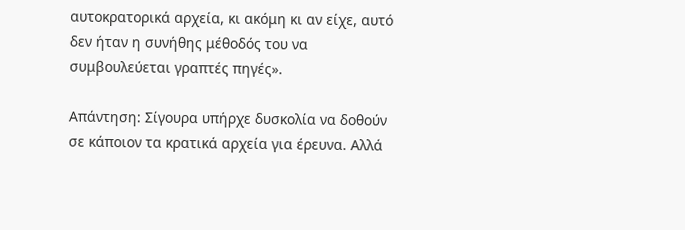αυτοκρατορικά αρχεία, κι ακόμη κι αν είχε, αυτό δεν ήταν η συνήθης μέθοδός του να συμβουλεύεται γραπτές πηγές».

Απάντηση: Σίγουρα υπήρχε δυσκολία να δοθούν σε κάποιον τα κρατικά αρχεία για έρευνα. Αλλά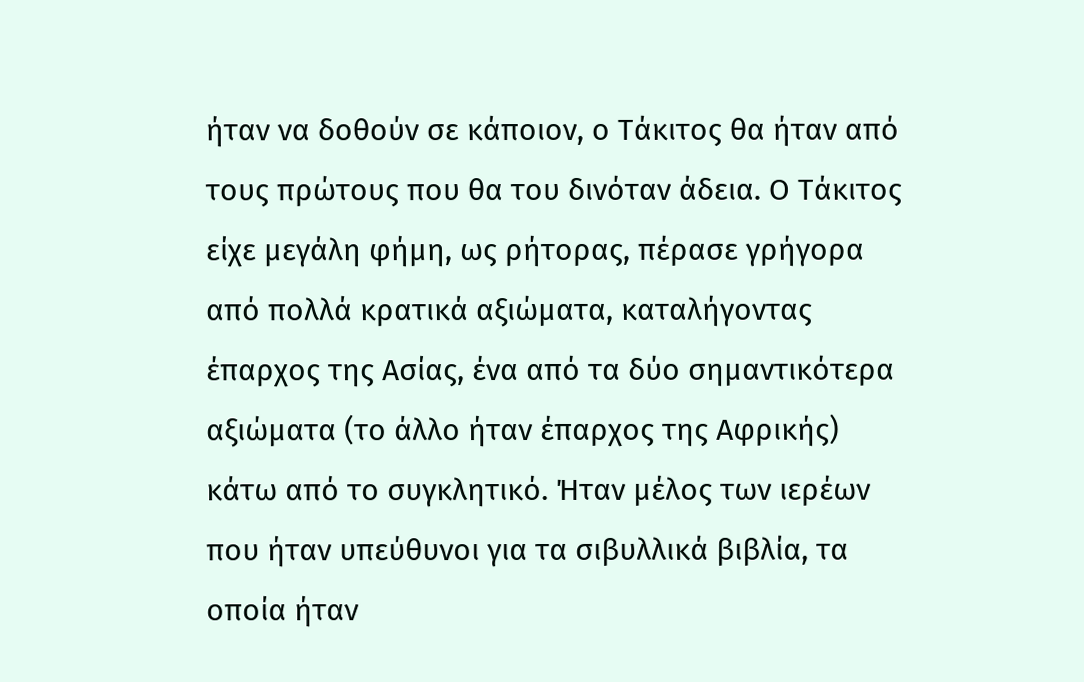ήταν να δοθούν σε κάποιον, ο Τάκιτος θα ήταν από τους πρώτους που θα του δινόταν άδεια. Ο Τάκιτος είχε μεγάλη φήμη, ως ρήτορας, πέρασε γρήγορα από πολλά κρατικά αξιώματα, καταλήγοντας έπαρχος της Ασίας, ένα από τα δύο σημαντικότερα αξιώματα (το άλλο ήταν έπαρχος της Αφρικής) κάτω από το συγκλητικό. Ήταν μέλος των ιερέων που ήταν υπεύθυνοι για τα σιβυλλικά βιβλία, τα οποία ήταν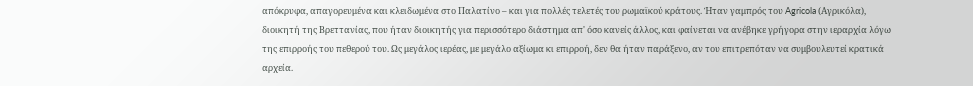απόκρυφα, απαγορευμένα και κλειδωμένα στο Παλατίνο – και για πολλές τελετές του ρωμαϊκού κράτους. Ήταν γαμπρός του Agricola (Αγρικόλα), διοικητή της Βρεττανίας, που ήταν διοικητής για περισσότερο διάστημα απ' όσο κανείς άλλος, και φαίνεται να ανέβηκε γρήγορα στην ιεραρχία λόγω της επιρροής του πεθερού του. Ως μεγάλος ιερέας, με μεγάλο αξίωμα κι επιρροή, δεν θα ήταν παράξενο, αν του επιτρεπόταν να συμβουλευτεί κρατικά αρχεία.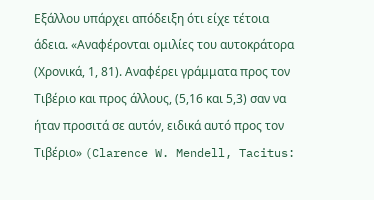Εξάλλου υπάρχει απόδειξη ότι είχε τέτοια άδεια. «Αναφέρονται ομιλίες του αυτοκράτορα (Χρονικά, 1, 81). Αναφέρει γράμματα προς τον Τιβέριο και προς άλλους, (5,16 και 5,3) σαν να ήταν προσιτά σε αυτόν, ειδικά αυτό προς τον Τιβέριο» (Clarence W. Mendell, Tacitus: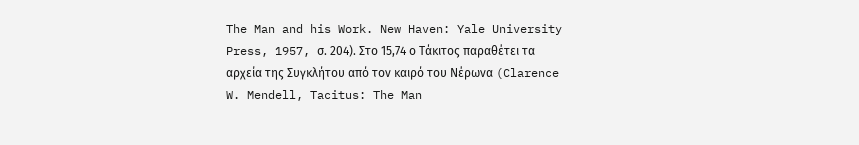The Man and his Work. New Haven: Yale University Press, 1957, σ. 204). Στο 15,74 ο Τάκιτος παραθέτει τα αρχεία της Συγκλήτου από τον καιρό του Νέρωνα (Clarence W. Mendell, Tacitus: The Man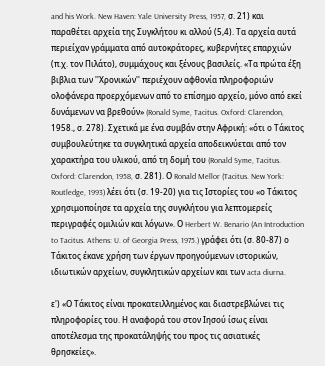and his Work. New Haven: Yale University Press, 1957, σ. 21) και παραθέτει αρχεία της Συγκλήτου κι αλλού (5,4). Τα αρχεία αυτά περιείχαν γράμματα από αυτοκράτορες, κυβερνήτες επαρχιών (π.χ. τον Πιλάτο), συμμάχους και ξένους βασιλείς. «Τα πρώτα έξη βιβλια των ''Χρονικών'' περιέχουν αφθονία πληροφοριών ολοφάνερα προερχόμενων από το επίσημο αρχείο, μόνο από εκεί δυνάμενων να βρεθούν» (Ronald Syme, Tacitus. Oxford: Clarendon, 1958., σ. 278). Σχετικά με ένα συμβάν στην Αφρική: «ότι ο Τάκιτος συμβουλεύτηκε τα συγκλητικά αρχεία αποδεικνύεται από τον χαρακτήρα του υλικού, από τη δομή του (Ronald Syme, Tacitus. Oxford: Clarendon, 1958, σ. 281). Ο Ronald Mellor (Tacitus. New York: Routledge, 1993) λέει ότι (σ. 19-20) για τις Ιστορίες του «ο Τάκιτος χρησιμοποίησε τα αρχεία της συγκλήτου για λεπτομερείς περιγραφές ομιλιών και λόγων». Ο Herbert W. Benario (An Introduction to Tacitus. Athens: U. of Georgia Press, 1975.) γράφει ότι (σ. 80-87) ο Τάκιτος έκανε χρήση των έργων προηγούμενων ιστορικών, ιδιωτικών αρχείων, συγκλητικών αρχείων και των acta diurna.

ε') «Ο Τάκιτος είναι προκατειλλημένος και διαστρεβλώνει τις πληροφορίες του. Η αναφορά του στον Ιησού ίσως είναι αποτέλεσμα της προκατάληψής του προς τις ασιατικές θρησκείες».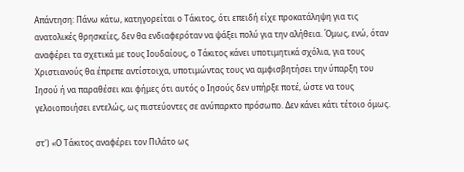Απάντηση: Πάνω κάτω, κατηγορείται ο Τάκιτος, ότι επειδή είχε προκατάληψη για τις ανατολικές θρησκείες, δεν θα ενδιαφερόταν να ψάξει πολύ για την αλήθεια. Όμως, ενώ, όταν αναφέρει τα σχετικά με τους Ιουδαίους, ο Τάκιτος κάνει υποτιμητικά σχόλια, για τους Χριστιανούς θα έπρεπε αντίστοιχα, υποτιμώντας τους να αμφισβητήσει την ύπαρξη του Ιησού ή να παραθέσει και φήμες ότι αυτός ο Ιησούς δεν υπήρξε ποτέ, ώστε να τους γελοιοποιήσει εντελώς, ως πιστεύοντες σε ανύπαρκτο πρόσωπο. Δεν κάνει κάτι τέτοιο όμως.

στ') «Ο Τάκιτος αναφέρει τον Πιλάτο ως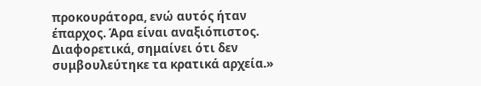προκουράτορα, ενώ αυτός ήταν έπαρχος. Άρα είναι αναξιόπιστος. Διαφορετικά, σημαίνει ότι δεν συμβουλεύτηκε τα κρατικά αρχεία.»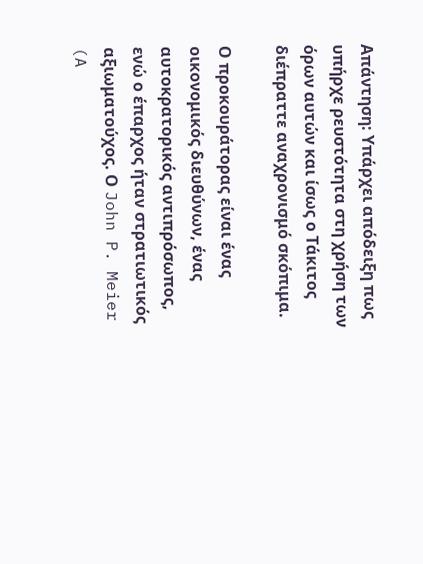Απάντηση: Υπάρχει απόδειξη πως υπήρχε ρευστότητα στη χρήση των όρων αυτών και ίσως ο Τάκιτος διέπραττε αναχρονισμό σκόπιμα.

Ο προκουράτορας είναι ένας οικονομικός διευθύνων, ένας αυτοκρατορικός αντιπρόσωπος, ενώ ο έπαρχος ήταν στρατιωτικός αξιωματούχος. Ο John P. Meier (A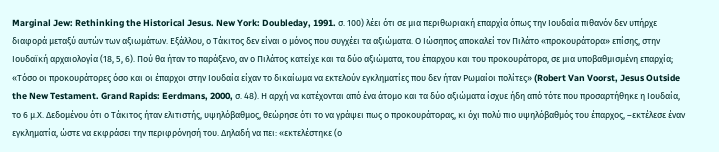Marginal Jew: Rethinking the Historical Jesus. New York: Doubleday, 1991. σ. 100) λέει ότι σε μια περιθωριακή επαρχία όπως την Ιουδαία πιθανόν δεν υπήρχε διαφορά μεταξύ αυτών των αξιωμάτων. Εξάλλου, ο Τάκιτος δεν είναι ο μόνος που συγχέει τα αξιώματα. Ο Ιώσηπος αποκαλεί τον Πιλάτο «προκουράτορα» επίσης, στην Ιουδαϊκή αρχαιολογία (18, 5, 6). Πού θα ήταν το παράξενο, αν ο Πιλάτος κατείχε και τα δύο αξιώματα, του έπαρχου και του προκουράτορα, σε μια υποβαθμισμένη επαρχία; «Τόσο οι προκουράτορες όσο και οι έπαρχοι στην Ιουδαία είχαν το δικαίωμα να εκτελούν εγκληματίες που δεν ήταν Ρωμαίοι πολίτες» (Robert Van Voorst, Jesus Outside the New Testament. Grand Rapids: Eerdmans, 2000, σ. 48). Η αρχή να κατέχονται από ένα άτομο και τα δύο αξιώματα ίσχυε ήδη από τότε που προσαρτήθηκε η Ιουδαία, το 6 μ.Χ. Δεδομένου ότι ο Τάκιτος ήταν ελιτιστής, υψηλόβαθμος, θεώρησε ότι το να γράψει πως ο προκουράτορας, κι όχι πολύ πιο υψηλόβαθμός του έπαρχος, –εκτέλεσε έναν εγκληματία, ώστε να εκφράσει την περιφρόνησή του. Δηλαδή να πει: «εκτελέστηκε (ο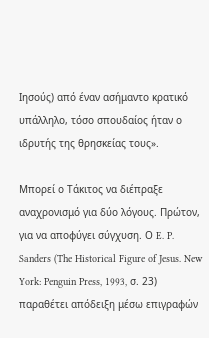Ιησούς) από έναν ασήμαντο κρατικό υπάλληλο, τόσο σπουδαίος ήταν ο ιδρυτής της θρησκείας τους».

Μπορεί ο Τάκιτος να διέπραξε αναχρονισμό για δύο λόγους. Πρώτον, για να αποφύγει σύγχυση. Ο E. P. Sanders (The Historical Figure of Jesus. New York: Penguin Press, 1993, σ. 23) παραθέτει απόδειξη μέσω επιγραφών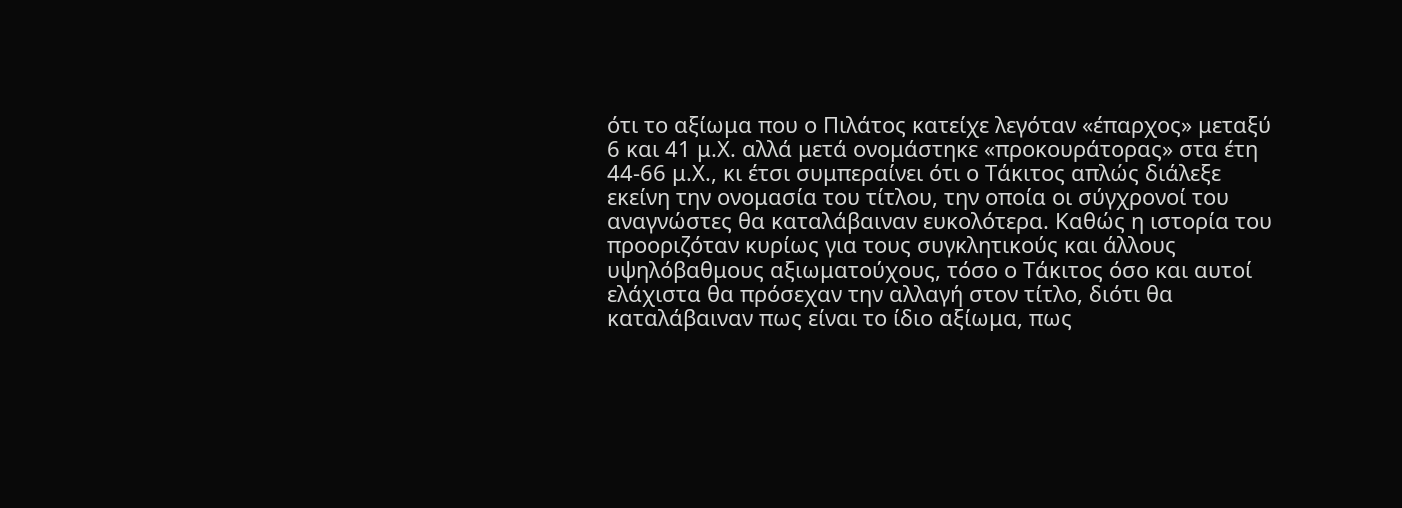ότι το αξίωμα που ο Πιλάτος κατείχε λεγόταν «έπαρχος» μεταξύ 6 και 41 μ.Χ. αλλά μετά ονομάστηκε «προκουράτορας» στα έτη 44-66 μ.Χ., κι έτσι συμπεραίνει ότι ο Τάκιτος απλώς διάλεξε εκείνη την ονομασία του τίτλου, την οποία οι σύγχρονοί του αναγνώστες θα καταλάβαιναν ευκολότερα. Καθώς η ιστορία του προοριζόταν κυρίως για τους συγκλητικούς και άλλους υψηλόβαθμους αξιωματούχους, τόσο ο Τάκιτος όσο και αυτοί ελάχιστα θα πρόσεχαν την αλλαγή στον τίτλο, διότι θα καταλάβαιναν πως είναι το ίδιο αξίωμα, πως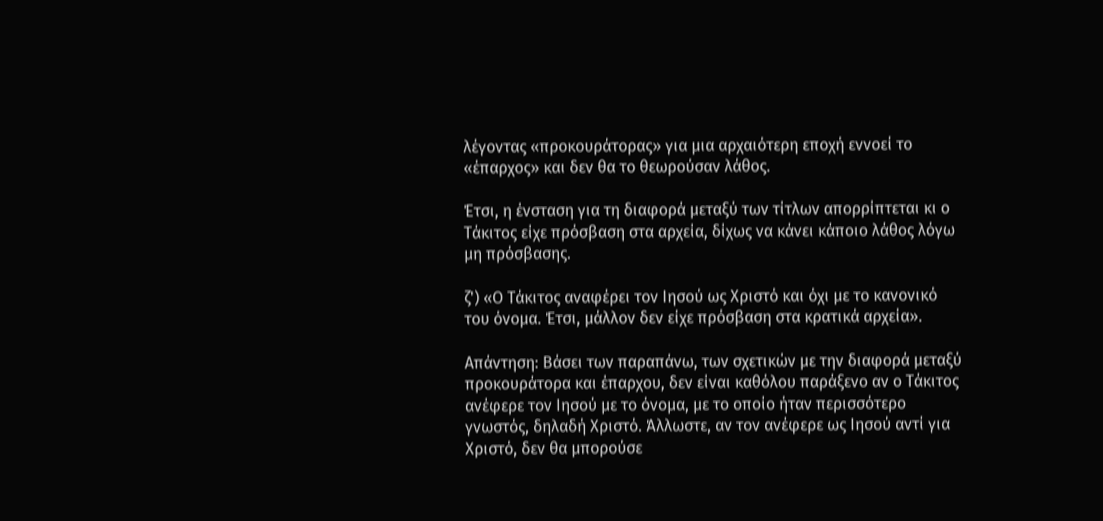λέγοντας «προκουράτορας» για μια αρχαιότερη εποχή εννοεί το «έπαρχος» και δεν θα το θεωρούσαν λάθος.

Έτσι, η ένσταση για τη διαφορά μεταξύ των τίτλων απορρίπτεται κι ο Τάκιτος είχε πρόσβαση στα αρχεία, δίχως να κάνει κάποιο λάθος λόγω μη πρόσβασης.

ζ') «Ο Τάκιτος αναφέρει τον Ιησού ως Χριστό και όχι με το κανονικό του όνομα. Έτσι, μάλλον δεν είχε πρόσβαση στα κρατικά αρχεία».

Απάντηση: Βάσει των παραπάνω, των σχετικών με την διαφορά μεταξύ προκουράτορα και έπαρχου, δεν είναι καθόλου παράξενο αν ο Τάκιτος ανέφερε τον Ιησού με το όνομα, με το οποίο ήταν περισσότερο γνωστός, δηλαδή Χριστό. Άλλωστε, αν τον ανέφερε ως Ιησού αντί για Χριστό, δεν θα μπορούσε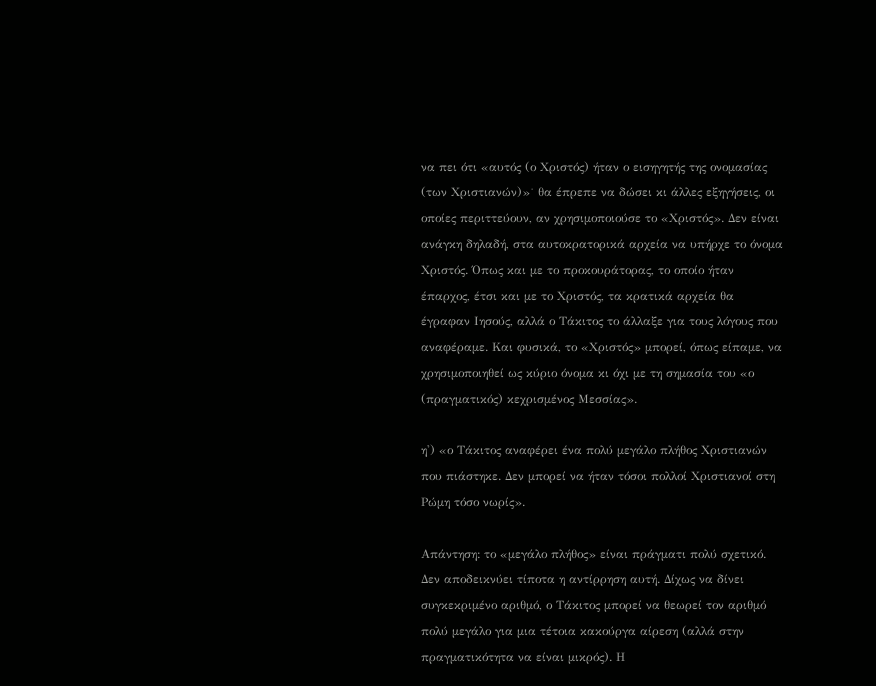να πει ότι «αυτός (ο Χριστός) ήταν ο εισηγητής της ονομασίας (των Χριστιανών)»˙ θα έπρεπε να δώσει κι άλλες εξηγήσεις, οι οποίες περιττεύουν, αν χρησιμοποιούσε το «Χριστός». Δεν είναι ανάγκη δηλαδή, στα αυτοκρατορικά αρχεία να υπήρχε το όνομα Χριστός. Όπως και με το προκουράτορας, το οποίο ήταν έπαρχος, έτσι και με το Χριστός, τα κρατικά αρχεία θα έγραφαν Ιησούς, αλλά ο Τάκιτος το άλλαξε για τους λόγους που αναφέραμε. Και φυσικά, το «Χριστός» μπορεί, όπως είπαμε, να χρησιμοποιηθεί ως κύριο όνομα κι όχι με τη σημασία του «ο (πραγματικός) κεχρισμένος Μεσσίας».

η') «ο Τάκιτος αναφέρει ένα πολύ μεγάλο πλήθος Χριστιανών που πιάστηκε. Δεν μπορεί να ήταν τόσοι πολλοί Χριστιανοί στη Ρώμη τόσο νωρίς».

Απάντηση: το «μεγάλο πλήθος» είναι πράγματι πολύ σχετικό. Δεν αποδεικνύει τίποτα η αντίρρηση αυτή. Δίχως να δίνει συγκεκριμένο αριθμό, ο Τάκιτος μπορεί να θεωρεί τον αριθμό πολύ μεγάλο για μια τέτοια κακούργα αίρεση (αλλά στην πραγματικότητα να είναι μικρός). Η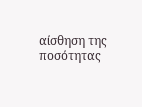αίσθηση της ποσότητας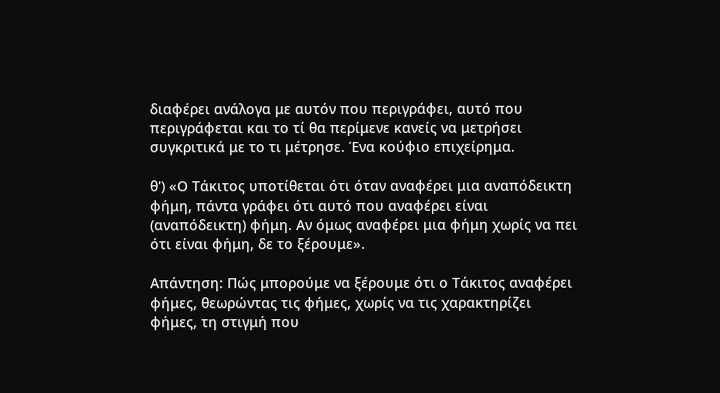διαφέρει ανάλογα με αυτόν που περιγράφει, αυτό που περιγράφεται και το τί θα περίμενε κανείς να μετρήσει συγκριτικά με το τι μέτρησε. Ένα κούφιο επιχείρημα.

θ') «Ο Τάκιτος υποτίθεται ότι όταν αναφέρει μια αναπόδεικτη φήμη, πάντα γράφει ότι αυτό που αναφέρει είναι (αναπόδεικτη) φήμη. Αν όμως αναφέρει μια φήμη χωρίς να πει ότι είναι φήμη, δε το ξέρουμε».

Απάντηση: Πώς μπορούμε να ξέρουμε ότι ο Τάκιτος αναφέρει φήμες, θεωρώντας τις φήμες, χωρίς να τις χαρακτηρίζει φήμες, τη στιγμή που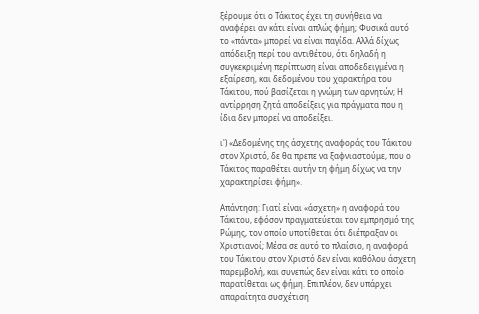ξέρουμε ότι ο Τάκιτος έχει τη συνήθεια να αναφέρει αν κάτι είναι απλώς φήμη; Φυσικά αυτό το «πάντα» μπορεί να είναι παγίδα. Αλλά δίχως απόδειξη περί του αντιθέτου, ότι δηλαδή η συγκεκριμένη περίπτωση είναι αποδεδειγμένα η εξαίρεση, και δεδομένου του χαρακτήρα του Τάκιτου, πού βασίζεται η γνώμη των αρνητών; Η αντίρρηση ζητά αποδείξεις για πράγματα που η ίδια δεν μπορεί να αποδείξει.

ι') «Δεδομένης της άσχετης αναφοράς του Τάκιτου στον Χριστό, δε θα πρεπε να ξαφνιαστούμε, που ο Τάκιτος παραθέτει αυτήν τη φήμη δίχως να την χαρακτηρίσει φήμη».

Απάντηση: Γιατί είναι «άσχετη» η αναφορά του Τάκιτου, εφόσον πραγματεύεται τον εμπρησμό της Ρώμης, τον οποίο υποτίθεται ότι διέπραξαν οι Χριστιανοί; Μέσα σε αυτό το πλαίσιο, η αναφορά του Τάκιτου στον Χριστό δεν είναι καθόλου άσχετη παρεμβολή, και συνεπώς δεν είναι κάτι το οποίο παρατίθεται ως φήμη. Επιπλέον, δεν υπάρχει απαραίτητα συσχέτιση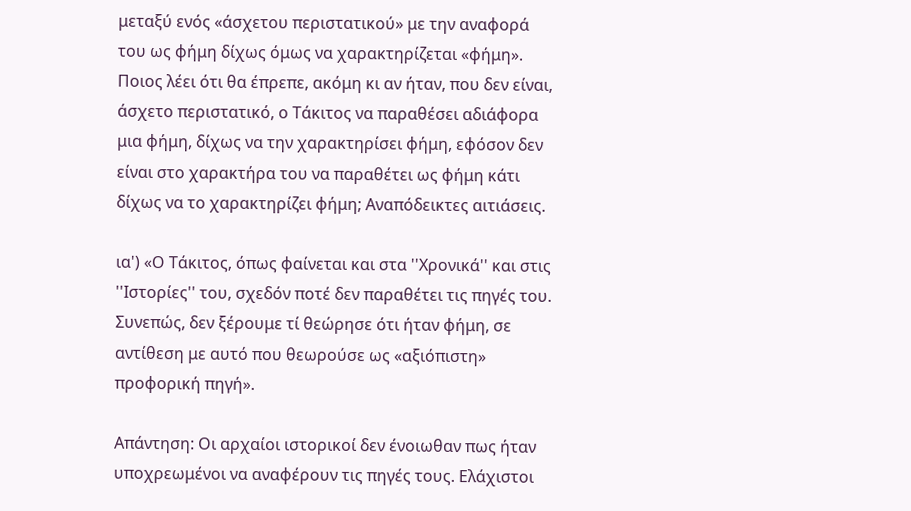μεταξύ ενός «άσχετου περιστατικού» με την αναφορά του ως φήμη δίχως όμως να χαρακτηρίζεται «φήμη». Ποιος λέει ότι θα έπρεπε, ακόμη κι αν ήταν, που δεν είναι, άσχετο περιστατικό, ο Τάκιτος να παραθέσει αδιάφορα μια φήμη, δίχως να την χαρακτηρίσει φήμη, εφόσον δεν είναι στο χαρακτήρα του να παραθέτει ως φήμη κάτι δίχως να το χαρακτηρίζει φήμη; Αναπόδεικτες αιτιάσεις.

ια') «Ο Τάκιτος, όπως φαίνεται και στα ''Χρονικά'' και στις ''Ιστορίες'' του, σχεδόν ποτέ δεν παραθέτει τις πηγές του. Συνεπώς, δεν ξέρουμε τί θεώρησε ότι ήταν φήμη, σε αντίθεση με αυτό που θεωρούσε ως «αξιόπιστη» προφορική πηγή».

Απάντηση: Οι αρχαίοι ιστορικοί δεν ένοιωθαν πως ήταν υποχρεωμένοι να αναφέρουν τις πηγές τους. Ελάχιστοι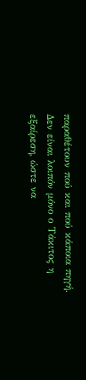παραθέτουν πού και πού κάποια πηγή. Δεν είναι λοιπόν μόνο ο Τάκιτος η εξαίρεση, ώστε να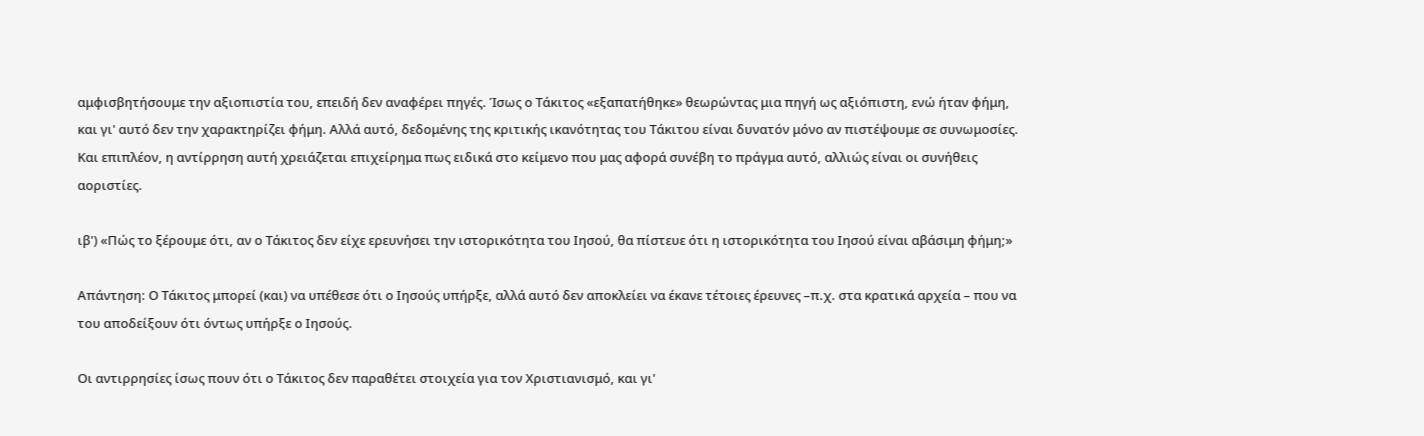αμφισβητήσουμε την αξιοπιστία του, επειδή δεν αναφέρει πηγές. Ίσως ο Τάκιτος «εξαπατήθηκε» θεωρώντας μια πηγή ως αξιόπιστη, ενώ ήταν φήμη, και γι' αυτό δεν την χαρακτηρίζει φήμη. Αλλά αυτό, δεδομένης της κριτικής ικανότητας του Τάκιτου είναι δυνατόν μόνο αν πιστέψουμε σε συνωμοσίες. Και επιπλέον, η αντίρρηση αυτή χρειάζεται επιχείρημα πως ειδικά στο κείμενο που μας αφορά συνέβη το πράγμα αυτό, αλλιώς είναι οι συνήθεις αοριστίες.

ιβ') «Πώς το ξέρουμε ότι, αν ο Τάκιτος δεν είχε ερευνήσει την ιστορικότητα του Ιησού, θα πίστευε ότι η ιστορικότητα του Ιησού είναι αβάσιμη φήμη;»

Απάντηση: Ο Τάκιτος μπορεί (και) να υπέθεσε ότι ο Ιησούς υπήρξε, αλλά αυτό δεν αποκλείει να έκανε τέτοιες έρευνες –π.χ. στα κρατικά αρχεία – που να του αποδείξουν ότι όντως υπήρξε ο Ιησούς.

Οι αντιρρησίες ίσως πουν ότι ο Τάκιτος δεν παραθέτει στοιχεία για τον Χριστιανισμό, και γι'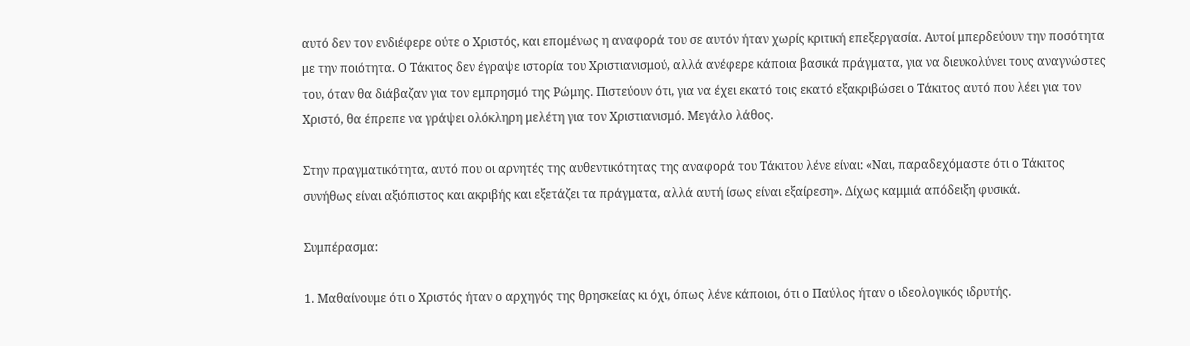αυτό δεν τον ενδιέφερε ούτε ο Χριστός, και επομένως η αναφορά του σε αυτόν ήταν χωρίς κριτική επεξεργασία. Αυτοί μπερδεύουν την ποσότητα με την ποιότητα. Ο Τάκιτος δεν έγραψε ιστορία του Χριστιανισμού, αλλά ανέφερε κάποια βασικά πράγματα, για να διευκολύνει τους αναγνώστες του, όταν θα διάβαζαν για τον εμπρησμό της Ρώμης. Πιστεύουν ότι, για να έχει εκατό τοις εκατό εξακριβώσει ο Τάκιτος αυτό που λέει για τον Χριστό, θα έπρεπε να γράψει ολόκληρη μελέτη για τον Χριστιανισμό. Μεγάλο λάθος.

Στην πραγματικότητα, αυτό που οι αρνητές της αυθεντικότητας της αναφορά του Τάκιτου λένε είναι: «Ναι, παραδεχόμαστε ότι ο Τάκιτος συνήθως είναι αξιόπιστος και ακριβής και εξετάζει τα πράγματα, αλλά αυτή ίσως είναι εξαίρεση». Δίχως καμμιά απόδειξη φυσικά.

Συμπέρασμα:

1. Μαθαίνουμε ότι ο Χριστός ήταν ο αρχηγός της θρησκείας κι όχι, όπως λένε κάποιοι, ότι ο Παύλος ήταν ο ιδεολογικός ιδρυτής.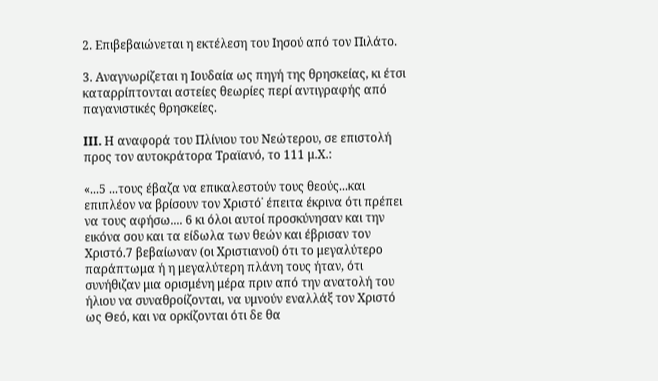2. Επιβεβαιώνεται η εκτέλεση του Ιησού από τον Πιλάτο.

3. Αναγνωρίζεται η Ιουδαία ως πηγή της θρησκείας, κι έτσι καταρρίπτονται αστείες θεωρίες περί αντιγραφής από παγανιστικές θρησκείες.

III. Η αναφορά του Πλίνιου του Νεώτερου, σε επιστολή προς τον αυτοκράτορα Τραϊανό, το 111 μ.Χ.:

«...5 ...τους έβαζα να επικαλεστούν τους θεούς...και επιπλέον να βρίσουν τον Χριστό˙ έπειτα έκρινα ότι πρέπει να τους αφήσω.... 6 κι όλοι αυτοί προσκύνησαν και την εικόνα σου και τα είδωλα των θεών και έβρισαν τον Χριστό.7 βεβαίωναν (οι Χριστιανοί) ότι το μεγαλύτερο παράπτωμα ή η μεγαλύτερη πλάνη τους ήταν, ότι συνήθιζαν μια ορισμένη μέρα πριν από την ανατολή του ήλιου να συναθροίζονται, να υμνούν εναλλάξ τον Χριστό ως Θεό, και να ορκίζονται ότι δε θα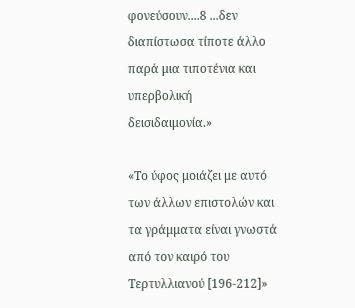φονεύσουν....8 ...δεν διαπίστωσα τίποτε άλλο παρά μια τιποτένια και υπερβολική δεισιδαιμονία.»

«Το ύφος μοιάζει με αυτό των άλλων επιστολών και τα γράμματα είναι γνωστά από τον καιρό του Τερτυλλιανού [196-212]»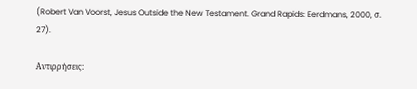(Robert Van Voorst, Jesus Outside the New Testament. Grand Rapids: Eerdmans, 2000, σ. 27).

Αντιρρήσεις: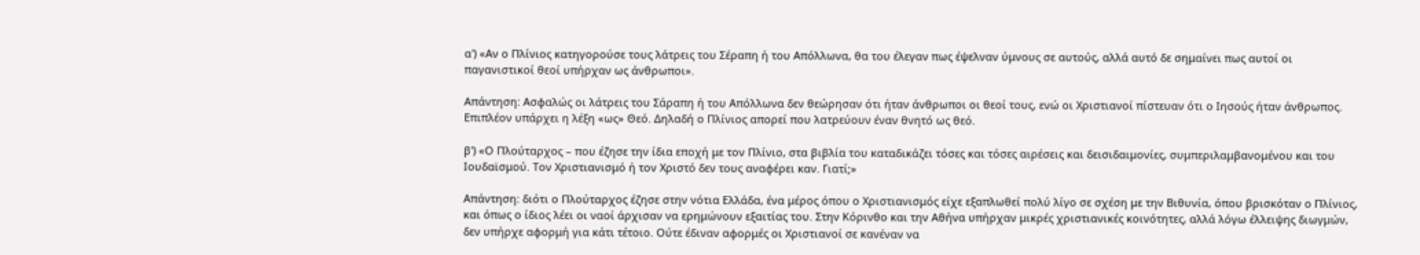α') «Αν ο Πλίνιος κατηγορούσε τους λάτρεις του Σέραπη ή του Απόλλωνα, θα του έλεγαν πως έψελναν ύμνους σε αυτούς, αλλά αυτό δε σημαίνει πως αυτοί οι παγανιστικοί θεοί υπήρχαν ως άνθρωποι».

Απάντηση: Ασφαλώς οι λάτρεις του Σάραπη ή του Απόλλωνα δεν θεώρησαν ότι ήταν άνθρωποι οι θεοί τους, ενώ οι Χριστιανοί πίστευαν ότι ο Ιησούς ήταν άνθρωπος. Επιπλέον υπάρχει η λέξη «ως» Θεό. Δηλαδή ο Πλίνιος απορεί που λατρεύουν έναν θνητό ως θεό.

β') «Ο Πλούταρχος – που έζησε την ίδια εποχή με τον Πλίνιο, στα βιβλία του καταδικάζει τόσες και τόσες αιρέσεις και δεισιδαιμονίες, συμπεριλαμβανομένου και του Ιουδαϊσμού. Τον Χριστιανισμό ή τον Χριστό δεν τους αναφέρει καν. Γιατί;»

Απάντηση: διότι ο Πλούταρχος έζησε στην νότια Ελλάδα, ένα μέρος όπου ο Χριστιανισμός είχε εξαπλωθεί πολύ λίγο σε σχέση με την Βιθυνία, όπου βρισκόταν ο Πλίνιος, και όπως ο ίδιος λέει οι ναοί άρχισαν να ερημώνουν εξαιτίας του. Στην Κόρινθο και την Αθήνα υπήρχαν μικρές χριστιανικές κοινότητες, αλλά λόγω έλλειψης διωγμών, δεν υπήρχε αφορμή για κάτι τέτοιο. Ούτε έδιναν αφορμές οι Χριστιανοί σε κανέναν να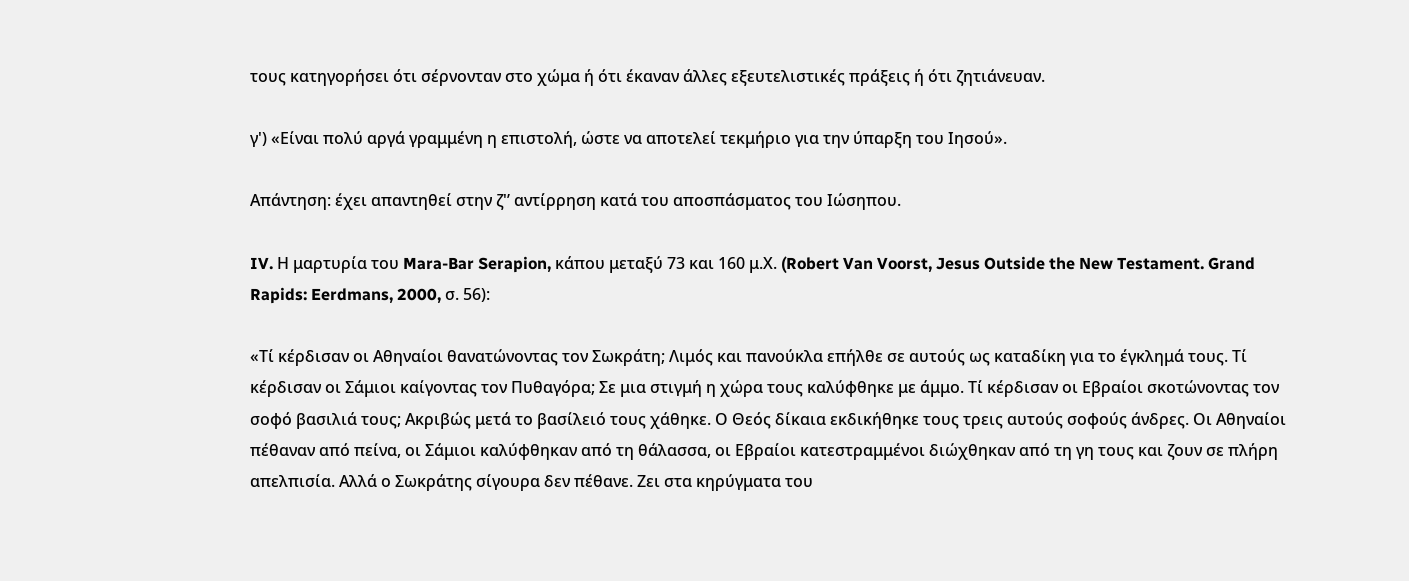τους κατηγορήσει ότι σέρνονταν στο χώμα ή ότι έκαναν άλλες εξευτελιστικές πράξεις ή ότι ζητιάνευαν.

γ') «Είναι πολύ αργά γραμμένη η επιστολή, ώστε να αποτελεί τεκμήριο για την ύπαρξη του Ιησού».

Απάντηση: έχει απαντηθεί στην ζ'’ αντίρρηση κατά του αποσπάσματος του Ιώσηπου.

IV. Η μαρτυρία του Mara-Bar Serapion, κάπου μεταξύ 73 και 160 μ.Χ. (Robert Van Voorst, Jesus Outside the New Testament. Grand Rapids: Eerdmans, 2000, σ. 56):

«Τί κέρδισαν οι Αθηναίοι θανατώνοντας τον Σωκράτη; Λιμός και πανούκλα επήλθε σε αυτούς ως καταδίκη για το έγκλημά τους. Τί κέρδισαν οι Σάμιοι καίγοντας τον Πυθαγόρα; Σε μια στιγμή η χώρα τους καλύφθηκε με άμμο. Τί κέρδισαν οι Εβραίοι σκοτώνοντας τον σοφό βασιλιά τους; Ακριβώς μετά το βασίλειό τους χάθηκε. Ο Θεός δίκαια εκδικήθηκε τους τρεις αυτούς σοφούς άνδρες. Οι Αθηναίοι πέθαναν από πείνα, οι Σάμιοι καλύφθηκαν από τη θάλασσα, οι Εβραίοι κατεστραμμένοι διώχθηκαν από τη γη τους και ζουν σε πλήρη απελπισία. Αλλά ο Σωκράτης σίγουρα δεν πέθανε. Ζει στα κηρύγματα του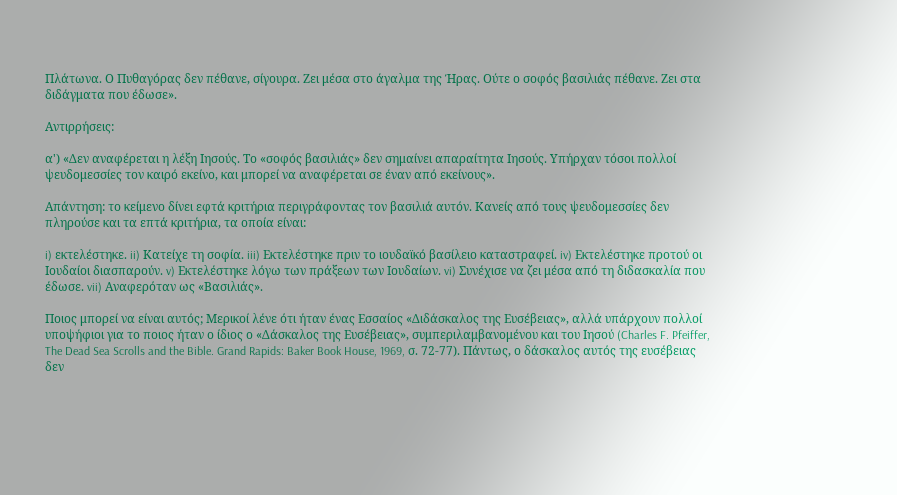Πλάτωνα. Ο Πυθαγόρας δεν πέθανε, σίγουρα. Ζει μέσα στο άγαλμα της Ήρας. Ούτε ο σοφός βασιλιάς πέθανε. Ζει στα διδάγματα που έδωσε».

Αντιρρήσεις:

α') «Δεν αναφέρεται η λέξη Ιησούς. Το «σοφός βασιλιάς» δεν σημαίνει απαραίτητα Ιησούς. Υπήρχαν τόσοι πολλοί ψευδομεσσίες τον καιρό εκείνο, και μπορεί να αναφέρεται σε έναν από εκείνους».

Απάντηση: το κείμενο δίνει εφτά κριτήρια περιγράφοντας τον βασιλιά αυτόν. Κανείς από τους ψευδομεσσίες δεν πληρούσε και τα επτά κριτήρια, τα οποία είναι:

i) εκτελέστηκε. ii) Κατείχε τη σοφία. iii) Εκτελέστηκε πριν το ιουδαϊκό βασίλειο καταστραφεί. iv) Εκτελέστηκε προτού οι Ιουδαίοι διασπαρούν. v) Εκτελέστηκε λόγω των πράξεων των Ιουδαίων. vi) Συνέχισε να ζει μέσα από τη διδασκαλία που έδωσε. vii) Αναφερόταν ως «Βασιλιάς».

Ποιος μπορεί να είναι αυτός; Μερικοί λένε ότι ήταν ένας Εσσαίος «Διδάσκαλος της Ευσέβειας», αλλά υπάρχουν πολλοί υποψήφιοι για το ποιος ήταν ο ίδιος ο «Δάσκαλος της Ευσέβειας», συμπεριλαμβανομένου και του Ιησού (Charles F. Pfeiffer, The Dead Sea Scrolls and the Bible. Grand Rapids: Baker Book House, 1969, σ. 72-77). Πάντως, ο δάσκαλος αυτός της ευσέβειας δεν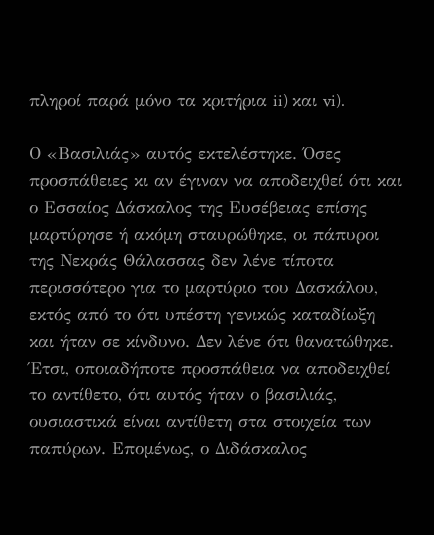πληροί παρά μόνο τα κριτήρια ii) και vi).

Ο «Βασιλιάς» αυτός εκτελέστηκε. Όσες προσπάθειες κι αν έγιναν να αποδειχθεί ότι και ο Εσσαίος Δάσκαλος της Ευσέβειας επίσης μαρτύρησε ή ακόμη σταυρώθηκε, οι πάπυροι της Νεκράς Θάλασσας δεν λένε τίποτα περισσότερο για το μαρτύριο του Δασκάλου, εκτός από το ότι υπέστη γενικώς καταδίωξη και ήταν σε κίνδυνο. Δεν λένε ότι θανατώθηκε. Έτσι, οποιαδήποτε προσπάθεια να αποδειχθεί το αντίθετο, ότι αυτός ήταν ο βασιλιάς, ουσιαστικά είναι αντίθετη στα στοιχεία των παπύρων. Επομένως, ο Διδάσκαλος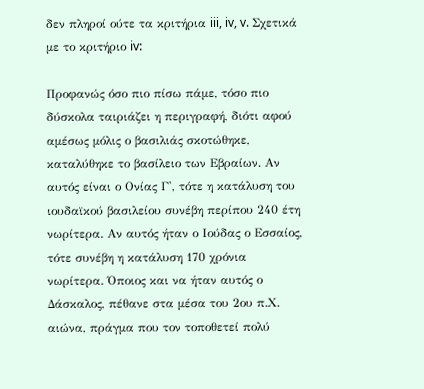δεν πληροί ούτε τα κριτήρια iii, iv, v. Σχετικά με το κριτήριο iv:

Προφανώς όσο πιο πίσω πάμε, τόσο πιο δύσκολα ταιριάζει η περιγραφή, διότι αφού αμέσως μόλις ο βασιλιάς σκοτώθηκε, καταλύθηκε το βασίλειο των Εβραίων. Αν αυτός είναι ο Ονίας Γ', τότε η κατάλυση του ιουδαϊκού βασιλείου συνέβη περίπου 240 έτη νωρίτερα. Αν αυτός ήταν ο Ιούδας ο Εσσαίος, τότε συνέβη η κατάλυση 170 χρόνια νωρίτερα. Όποιος και να ήταν αυτός ο Δάσκαλος, πέθανε στα μέσα του 2ου π.Χ. αιώνα, πράγμα που τον τοποθετεί πολύ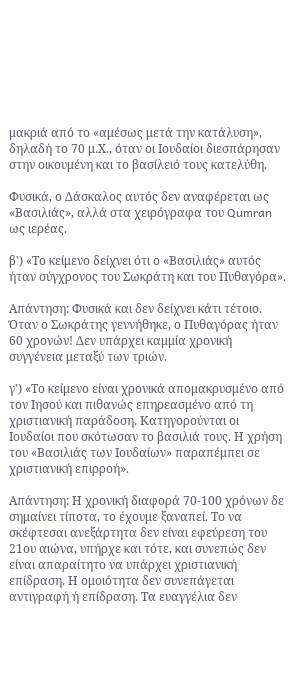μακριά από το «αμέσως μετά την κατάλυση», δηλαδή το 70 μ.Χ., όταν οι Ιουδαίοι διεσπάρησαν στην οικουμένη και το βασίλειό τους κατελύθη.

Φυσικά, ο Δάσκαλος αυτός δεν αναφέρεται ως «Βασιλιάς», αλλά στα χειρόγραφα του Qumran ως ιερέας.

β') «Το κείμενο δείχνει ότι ο «Βασιλιάς» αυτός ήταν σύγχρονος του Σωκράτη και του Πυθαγόρα».

Απάντηση: Φυσικά και δεν δείχνει κάτι τέτοιο. Όταν ο Σωκράτης γεννήθηκε, ο Πυθαγόρας ήταν 60 χρονών! Δεν υπάρχει καμμία χρονική συγγένεια μεταξύ των τριών.

γ') «Το κείμενο είναι χρονικά απομακρυσμένο από τον Ιησού και πιθανώς επηρεασμένο από τη χριστιανική παράδοση. Κατηγορούνται οι Ιουδαίοι που σκότωσαν το βασιλιά τους. Η χρήση του «Βασιλιάς των Ιουδαίων» παραπέμπει σε χριστιανική επιρροή».

Απάντηση: Η χρονική διαφορά 70-100 χρόνων δε σημαίνει τίποτα, το έχουμε ξαναπεί. Το να σκέφτεσαι ανεξάρτητα δεν είναι εφεύρεση του 21ου αιώνα, υπήρχε και τότε, και συνεπώς δεν είναι απαραίτητο να υπάρχει χριστιανική επίδραση. Η ομοιότητα δεν συνεπάγεται αντιγραφή ή επίδραση. Τα ευαγγέλια δεν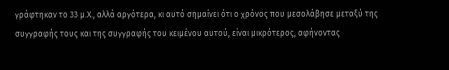γράφτηκαν το 33 μ.Χ., αλλά αργότερα, κι αυτό σημαίνει ότι ο χρόνος που μεσολάβησε μεταξύ της συγγραφής τους και της συγγραφής του κειμένου αυτού, είναι μικρότερος, αφήνοντας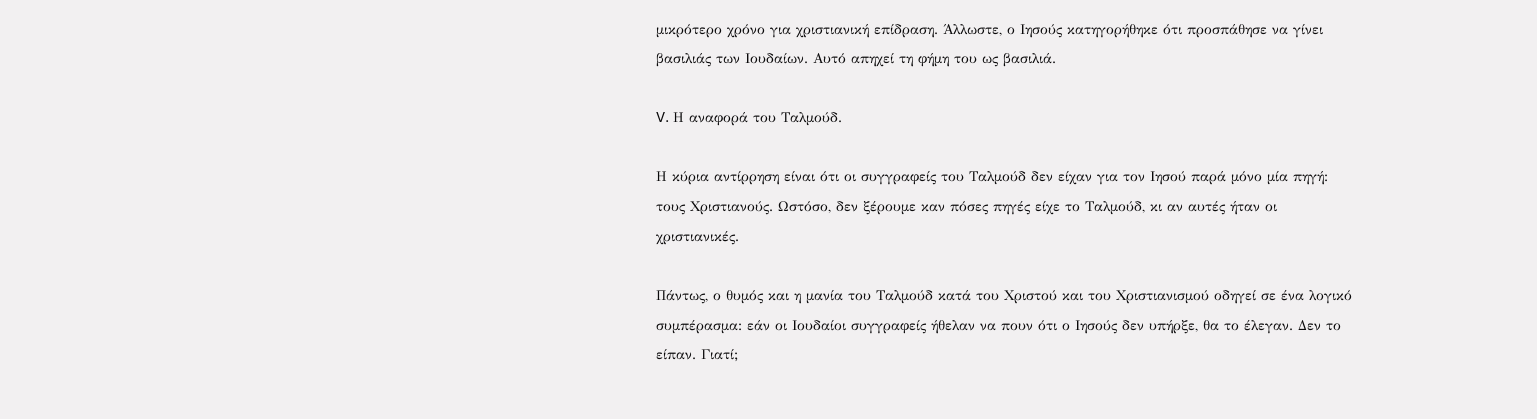μικρότερο χρόνο για χριστιανική επίδραση. Άλλωστε, ο Ιησούς κατηγορήθηκε ότι προσπάθησε να γίνει βασιλιάς των Ιουδαίων. Αυτό απηχεί τη φήμη του ως βασιλιά.

V. Η αναφορά του Ταλμούδ.

Η κύρια αντίρρηση είναι ότι οι συγγραφείς του Ταλμούδ δεν είχαν για τον Ιησού παρά μόνο μία πηγή: τους Χριστιανούς. Ωστόσο, δεν ξέρουμε καν πόσες πηγές είχε το Ταλμούδ, κι αν αυτές ήταν οι χριστιανικές.

Πάντως, ο θυμός και η μανία του Ταλμούδ κατά του Χριστού και του Χριστιανισμού οδηγεί σε ένα λογικό συμπέρασμα: εάν οι Ιουδαίοι συγγραφείς ήθελαν να πουν ότι ο Ιησούς δεν υπήρξε, θα το έλεγαν. Δεν το είπαν. Γιατί;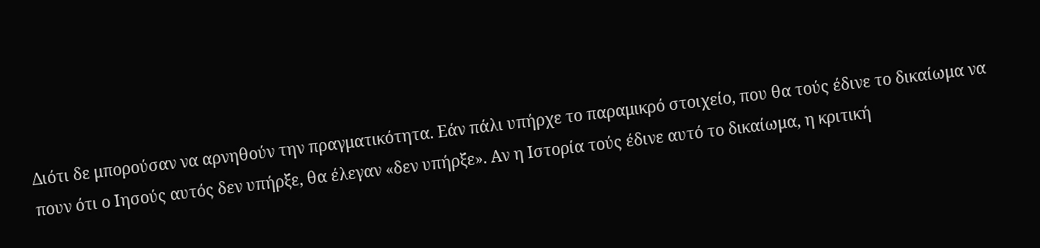Διότι δε μπορούσαν να αρνηθούν την πραγματικότητα. Εάν πάλι υπήρχε το παραμικρό στοιχείο, που θα τούς έδινε το δικαίωμα να πουν ότι ο Ιησούς αυτός δεν υπήρξε, θα έλεγαν «δεν υπήρξε». Αν η Ιστορία τούς έδινε αυτό το δικαίωμα, η κριτική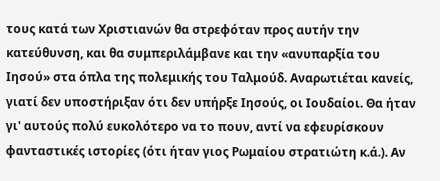τους κατά των Χριστιανών θα στρεφόταν προς αυτήν την κατεύθυνση, και θα συμπεριλάμβανε και την «ανυπαρξία του Ιησού» στα όπλα της πολεμικής του Ταλμούδ. Αναρωτιέται κανείς, γιατί δεν υποστήριξαν ότι δεν υπήρξε Ιησούς, οι Ιουδαίοι. Θα ήταν γι' αυτούς πολύ ευκολότερο να το πουν, αντί να εφευρίσκουν φανταστικές ιστορίες (ότι ήταν γιος Ρωμαίου στρατιώτη κ.ά.). Αν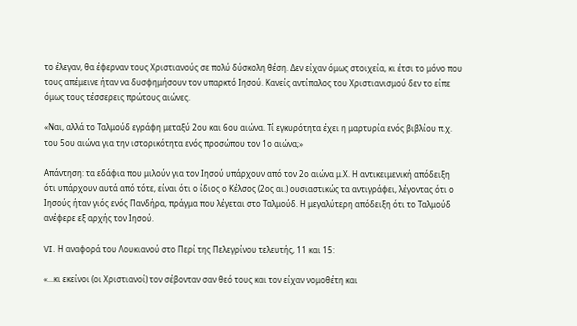το έλεγαν, θα έφερναν τους Χριστιανούς σε πολύ δύσκολη θέση. Δεν είχαν όμως στοιχεία, κι έτσι το μόνο που τους απέμεινε ήταν να δυσφημήσουν τον υπαρκτό Ιησού. Κανείς αντίπαλος του Χριστιανισμού δεν το είπε όμως τους τέσσερεις πρώτους αιώνες.

«Ναι, αλλά το Ταλμούδ εγράφη μεταξύ 2ου και 6ου αιώνα. Τί εγκυρότητα έχει η μαρτυρία ενός βιβλίου π.χ. του 5ου αιώνα για την ιστορικότητα ενός προσώπου τον 1ο αιώνα;»

Απάντηση: τα εδάφια που μιλούν για τον Ιησού υπάρχουν από τον 2ο αιώνα μ.Χ. Η αντικειμενική απόδειξη ότι υπάρχουν αυτά από τότε, είναι ότι ο ίδιος ο Κέλσος (2ος αι.) ουσιαστικώς τα αντιγράφει, λέγοντας ότι ο Ιησούς ήταν γιός ενός Πανδήρα, πράγμα που λέγεται στο Ταλμούδ. Η μεγαλύτερη απόδειξη ότι το Ταλμούδ ανέφερε εξ αρχής τον Ιησού.

VI. Η αναφορά του Λουκιανού στο Περί της Πελεγρίνου τελευτής, 11 και 15:

«...κι εκείνοι (οι Χριστιανοί) τον σέβονταν σαν θεό τους και τον είχαν νομοθέτη και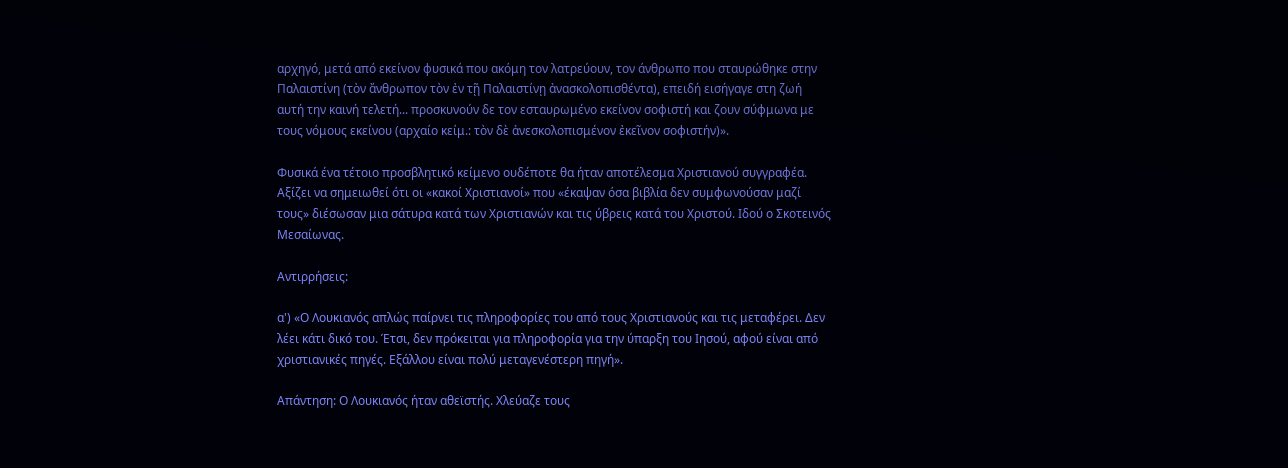αρχηγό, μετά από εκείνον φυσικά που ακόμη τον λατρεύουν, τον άνθρωπο που σταυρώθηκε στην Παλαιστίνη (τὸν ἄνθρωπον τὸν ἐν τῇ Παλαιστίνῃ ἀνασκολοπισθέντα), επειδή εισήγαγε στη ζωή αυτή την καινή τελετή... προσκυνούν δε τον εσταυρωμένο εκείνον σοφιστή και ζουν σύφμωνα με τους νόμους εκείνου (αρχαίο κείμ.: τὸν δὲ ἀνεσκολοπισμένον ἐκεῖνον σοφιστήν)».

Φυσικά ένα τέτοιο προσβλητικό κείμενο ουδέποτε θα ήταν αποτέλεσμα Χριστιανού συγγραφέα. Αξίζει να σημειωθεί ότι οι «κακοί Χριστιανοί» που «έκαψαν όσα βιβλία δεν συμφωνούσαν μαζί τους» διέσωσαν μια σάτυρα κατά των Χριστιανών και τις ύβρεις κατά του Χριστού. Ιδού ο Σκοτεινός Μεσαίωνας.

Αντιρρήσεις:

α') «Ο Λουκιανός απλώς παίρνει τις πληροφορίες του από τους Χριστιανούς και τις μεταφέρει. Δεν λέει κάτι δικό του. Έτσι, δεν πρόκειται για πληροφορία για την ύπαρξη του Ιησού, αφού είναι από χριστιανικές πηγές. Εξάλλου είναι πολύ μεταγενέστερη πηγή».

Απάντηση: Ο Λουκιανός ήταν αθεϊστής. Χλεύαζε τους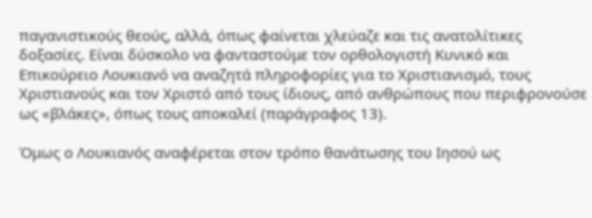παγανιστικούς θεούς, αλλά, όπως φαίνεται χλεύαζε και τις ανατολίτικες δοξασίες. Είναι δύσκολο να φανταστούμε τον ορθολογιστή Κυνικό και Επικούρειο Λουκιανό να αναζητά πληροφορίες για το Χριστιανισμό, τους Χριστιανούς και τον Χριστό από τους ίδιους, από ανθρώπους που περιφρονούσε ως «βλάκες», όπως τους αποκαλεί (παράγραφος 13).

Όμως ο Λουκιανός αναφέρεται στον τρόπο θανάτωσης του Ιησού ως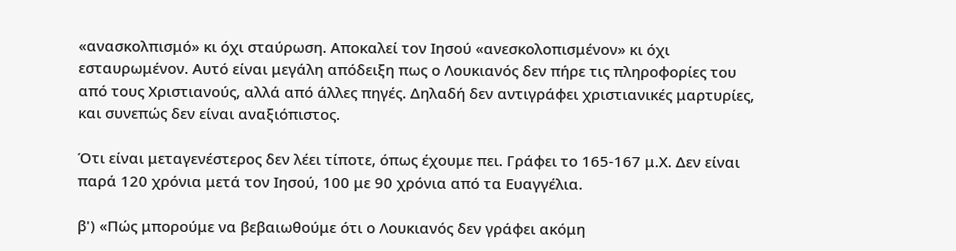«ανασκολπισμό» κι όχι σταύρωση. Αποκαλεί τον Ιησού «ανεσκολοπισμένον» κι όχι εσταυρωμένον. Αυτό είναι μεγάλη απόδειξη πως ο Λουκιανός δεν πήρε τις πληροφορίες του από τους Χριστιανούς, αλλά από άλλες πηγές. Δηλαδή δεν αντιγράφει χριστιανικές μαρτυρίες, και συνεπώς δεν είναι αναξιόπιστος.

Ότι είναι μεταγενέστερος δεν λέει τίποτε, όπως έχουμε πει. Γράφει το 165-167 μ.Χ. Δεν είναι παρά 120 χρόνια μετά τον Ιησού, 100 με 90 χρόνια από τα Ευαγγέλια.

β') «Πώς μπορούμε να βεβαιωθούμε ότι ο Λουκιανός δεν γράφει ακόμη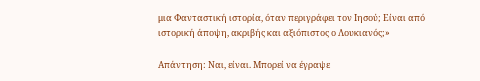μια Φανταστική ιστορία, όταν περιγράφει τον Ιησού; Είναι από ιστορική άποψη, ακριβής και αξιόπιστος ο Λουκιανός;»

Απάντηση: Ναι, είναι. Μπορεί να έγραψε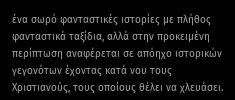ένα σωρό φανταστικές ιστορίες με πλήθος φανταστικά ταξίδια, αλλά στην προκειμένη περίπτωση αναφέρεται σε απόηχο ιστορικών γεγονότων έχοντας κατά νου τους Χριστιανούς, τους οποίους θέλει να χλευάσει.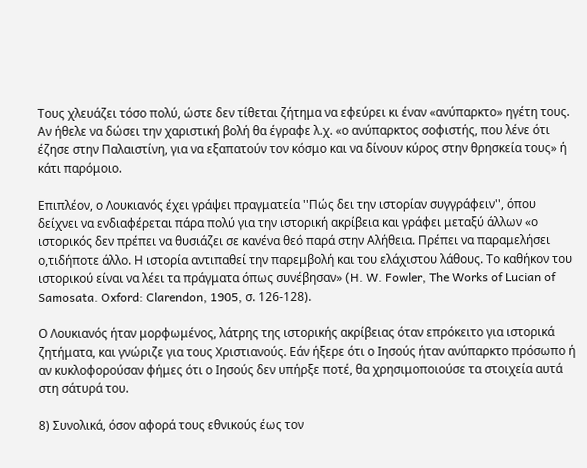Τους χλευάζει τόσο πολύ, ώστε δεν τίθεται ζήτημα να εφεύρει κι έναν «ανύπαρκτο» ηγέτη τους. Αν ήθελε να δώσει την χαριστική βολή θα έγραφε λ.χ. «ο ανύπαρκτος σοφιστής, που λένε ότι έζησε στην Παλαιστίνη, για να εξαπατούν τον κόσμο και να δίνουν κύρος στην θρησκεία τους» ή κάτι παρόμοιο.

Επιπλέον, ο Λουκιανός έχει γράψει πραγματεία ''Πώς δει την ιστορίαν συγγράφειν'', όπου δείχνει να ενδιαφέρεται πάρα πολύ για την ιστορική ακρίβεια και γράφει μεταξύ άλλων «ο ιστορικός δεν πρέπει να θυσιάζει σε κανένα θεό παρά στην Αλήθεια. Πρέπει να παραμελήσει ο,τιδήποτε άλλο. Η ιστορία αντιπαθεί την παρεμβολή και του ελάχιστου λάθους. Το καθήκον του ιστορικού είναι να λέει τα πράγματα όπως συνέβησαν» (H. W. Fowler, The Works of Lucian of Samosata. Oxford: Clarendon, 1905, σ. 126-128).

Ο Λουκιανός ήταν μορφωμένος, λάτρης της ιστορικής ακρίβειας όταν επρόκειτο για ιστορικά ζητήματα, και γνώριζε για τους Χριστιανούς. Εάν ήξερε ότι ο Ιησούς ήταν ανύπαρκτο πρόσωπο ή αν κυκλοφορούσαν φήμες ότι ο Ιησούς δεν υπήρξε ποτέ, θα χρησιμοποιούσε τα στοιχεία αυτά στη σάτυρά του.

8) Συνολικά, όσον αφορά τους εθνικούς έως τον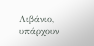Λιβάνιο, υπάρχουν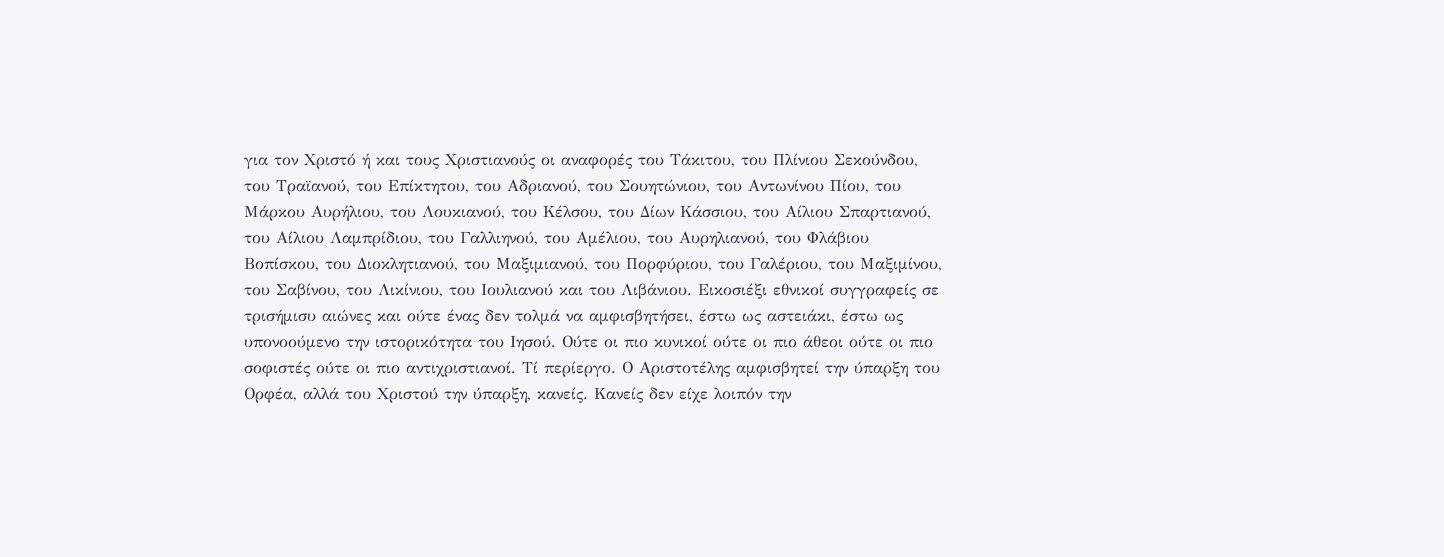για τον Χριστό ή και τους Χριστιανούς οι αναφορές του Τάκιτου, του Πλίνιου Σεκούνδου, του Τραϊανού, του Επίκτητου, του Αδριανού, του Σουητώνιου, του Αντωνίνου Πίου, του Μάρκου Αυρήλιου, του Λουκιανού, του Κέλσου, του Δίων Κάσσιου, του Αίλιου Σπαρτιανού, του Αίλιου Λαμπρίδιου, του Γαλλιηνού, του Αμέλιου, του Αυρηλιανού, του Φλάβιου Βοπίσκου, του Διοκλητιανού, του Μαξιμιανού, του Πορφύριου, του Γαλέριου, του Μαξιμίνου, του Σαβίνου, του Λικίνιου, του Ιουλιανού και του Λιβάνιου. Εικοσιέξι εθνικοί συγγραφείς σε τρισήμισυ αιώνες και ούτε ένας δεν τολμά να αμφισβητήσει, έστω ως αστειάκι, έστω ως υπονοούμενο την ιστορικότητα του Ιησού. Ούτε οι πιο κυνικοί ούτε οι πιο άθεοι ούτε οι πιο σοφιστές ούτε οι πιο αντιχριστιανοί. Τί περίεργο. Ο Αριστοτέλης αμφισβητεί την ύπαρξη του Ορφέα, αλλά του Χριστού την ύπαρξη, κανείς. Κανείς δεν είχε λοιπόν την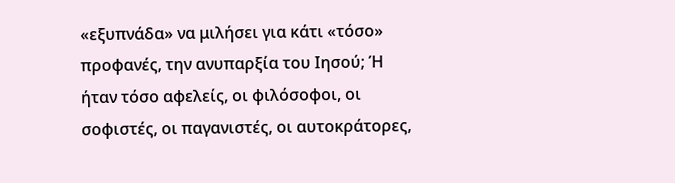«εξυπνάδα» να μιλήσει για κάτι «τόσο» προφανές, την ανυπαρξία του Ιησού; Ή ήταν τόσο αφελείς, οι φιλόσοφοι, οι σοφιστές, οι παγανιστές, οι αυτοκράτορες,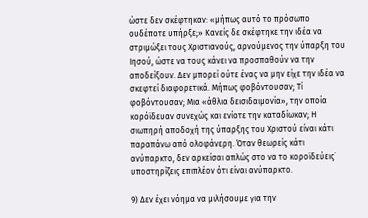ώστε δεν σκέφτηκαν: «μήπως αυτό το πρόσωπο ουδέποτε υπήρξε;» Κανείς δε σκέφτηκε την ιδέα να στριμώξει τους Χριστιανούς, αρνούμενος την ύπαρξη του Ιησού, ώστε να τους κάνει να προσπαθούν να την αποδείξουν. Δεν μπορεί ούτε ένας να μην είχε την ιδέα να σκεφτεί διαφορετικά. Μήπως φοβόντουσαν; Τί φοβόντουσαν; Μια «άθλια δεισιδαιμονία», την οποία κορόϊδευαν συνεχώς και ενίοτε την καταδίωκαν; Η σιωπηρή αποδοχή της ύπαρξης του Χριστού είναι κάτι παραπάνω από ολοφάνερη. Όταν θεωρείς κάτι ανύπαρκτο, δεν αρκείσαι απλώς στο να το κοροϊδεύεις˙ υποστηρίζεις επιπλέον ότι είναι ανύπαρκτο.

9) Δεν έχει νόημα να μιλήσουμε για την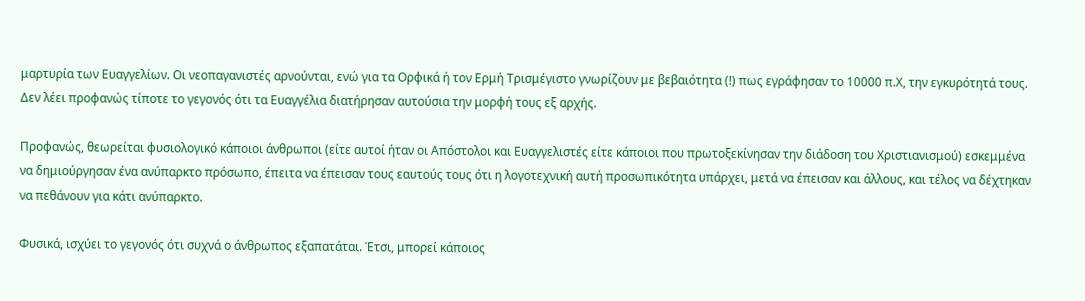μαρτυρία των Ευαγγελίων. Οι νεοπαγανιστές αρνούνται, ενώ για τα Ορφικά ή τον Ερμή Τρισμέγιστο γνωρίζουν με βεβαιότητα (!) πως εγράφησαν το 10000 π.Χ, την εγκυρότητά τους. Δεν λέει προφανώς τίποτε το γεγονός ότι τα Ευαγγέλια διατήρησαν αυτούσια την μορφή τους εξ αρχής.

Προφανώς, θεωρείται φυσιολογικό κάποιοι άνθρωποι (είτε αυτοί ήταν οι Απόστολοι και Ευαγγελιστές είτε κάποιοι που πρωτοξεκίνησαν την διάδοση του Χριστιανισμού) εσκεμμένα να δημιούργησαν ένα ανύπαρκτο πρόσωπο, έπειτα να έπεισαν τους εαυτούς τους ότι η λογοτεχνική αυτή προσωπικότητα υπάρχει, μετά να έπεισαν και άλλους, και τέλος να δέχτηκαν να πεθάνουν για κάτι ανύπαρκτο.

Φυσικά, ισχύει το γεγονός ότι συχνά ο άνθρωπος εξαπατάται. Έτσι, μπορεί κάποιος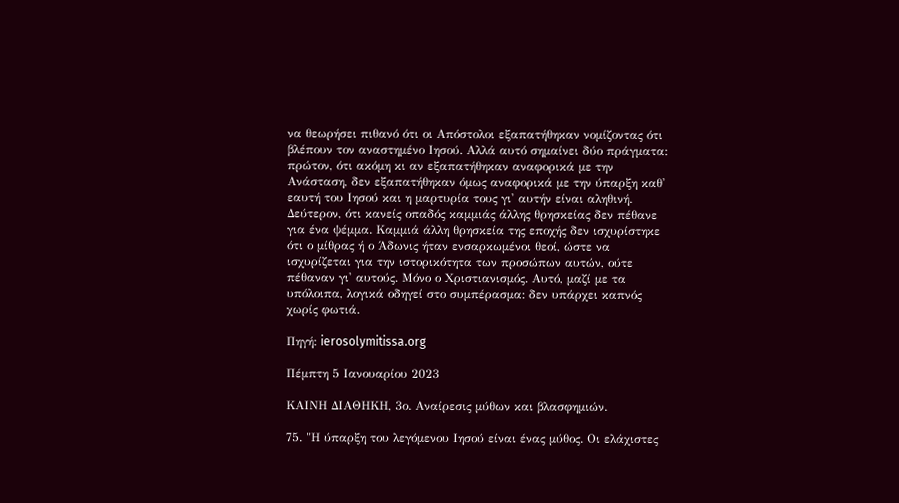να θεωρήσει πιθανό ότι οι Απόστολοι εξαπατήθηκαν νομίζοντας ότι βλέπουν τον αναστημένο Ιησού. Αλλά αυτό σημαίνει δύο πράγματα: πρώτον, ότι ακόμη κι αν εξαπατήθηκαν αναφορικά με την Ανάσταση, δεν εξαπατήθηκαν όμως αναφορικά με την ύπαρξη καθ' εαυτή του Ιησού και η μαρτυρία τους γι' αυτήν είναι αληθινή. Δεύτερον, ότι κανείς οπαδός καμμιάς άλλης θρησκείας δεν πέθανε για ένα ψέμμα. Καμμιά άλλη θρησκεία της εποχής δεν ισχυρίστηκε ότι ο μίθρας ή ο Άδωνις ήταν ενσαρκωμένοι θεοί, ώστε να ισχυρίζεται για την ιστορικότητα των προσώπων αυτών, ούτε πέθαναν γι' αυτούς. Μόνο ο Χριστιανισμός. Αυτό, μαζί με τα υπόλοιπα, λογικά οδηγεί στο συμπέρασμα: δεν υπάρχει καπνός χωρίς φωτιά.

Πηγή: ierosolymitissa.org

Πέμπτη 5 Ιανουαρίου 2023

ΚΑΙΝΗ ΔΙΑΘΗΚΗ, 3ο. Αναίρεσις μύθων και βλασφημιών.

75. "Η ύπαρξη του λεγόμενου Ιησού είναι ένας μύθος. Οι ελάχιστες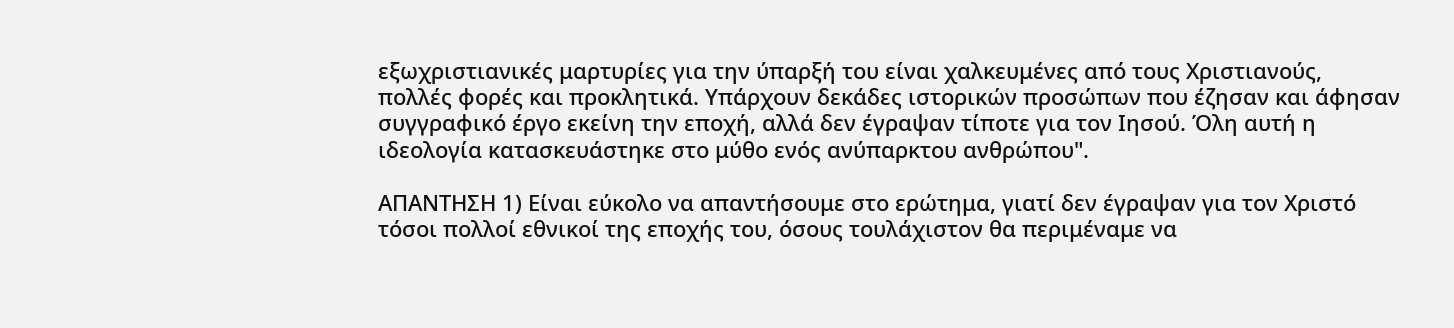εξωχριστιανικές μαρτυρίες για την ύπαρξή του είναι χαλκευμένες από τους Χριστιανούς, πολλές φορές και προκλητικά. Υπάρχουν δεκάδες ιστορικών προσώπων που έζησαν και άφησαν συγγραφικό έργο εκείνη την εποχή, αλλά δεν έγραψαν τίποτε για τον Ιησού. Όλη αυτή η ιδεολογία κατασκευάστηκε στο μύθο ενός ανύπαρκτου ανθρώπου".

ΑΠΑΝΤΗΣΗ 1) Είναι εύκολο να απαντήσουμε στο ερώτημα, γιατί δεν έγραψαν για τον Χριστό τόσοι πολλοί εθνικοί της εποχής του, όσους τουλάχιστον θα περιμέναμε να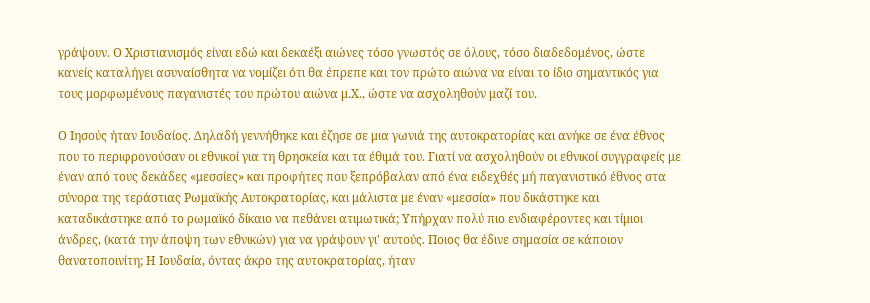γράψουν. Ο Χριστιανισμός είναι εδώ και δεκαέξι αιώνες τόσο γνωστός σε όλους, τόσο διαδεδομένος, ώστε κανείς καταλήγει ασυναίσθητα να νομίζει ότι θα έπρεπε και τον πρώτο αιώνα να είναι το ίδιο σημαντικός για τους μορφωμένους παγανιστές του πρώτου αιώνα μ.Χ., ώστε να ασχοληθούν μαζί του.

Ο Ιησούς ήταν Ιουδαίος. Δηλαδή γεννήθηκε και έζησε σε μια γωνιά της αυτοκρατορίας και ανήκε σε ένα έθνος που το περιφρονούσαν οι εθνικοί για τη θρησκεία και τα έθιμά του. Γιατί να ασχοληθούν οι εθνικοί συγγραφείς με έναν από τους δεκάδες «μεσσίες» και προφήτες που ξεπρόβαλαν από ένα ειδεχθές μή παγανιστικό έθνος στα σύνορα της τεράστιας Ρωμαϊκής Αυτοκρατορίας, και μάλιστα με έναν «μεσσία» που δικάστηκε και καταδικάστηκε από το ρωμαϊκό δίκαιο να πεθάνει ατιμωτικά; Υπήρχαν πολύ πιο ενδιαφέροντες και τίμιοι άνδρες, (κατά την άποψη των εθνικών) για να γράψουν γι' αυτούς. Ποιος θα έδινε σημασία σε κάποιον θανατοποινίτη; Η Ιουδαία, όντας άκρο της αυτοκρατορίας, ήταν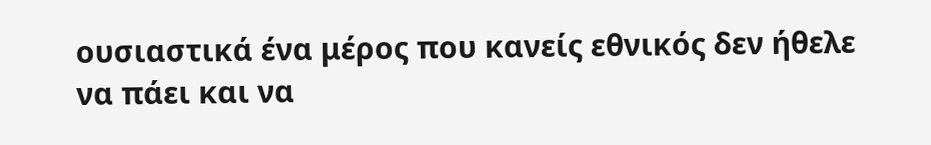ουσιαστικά ένα μέρος που κανείς εθνικός δεν ήθελε να πάει και να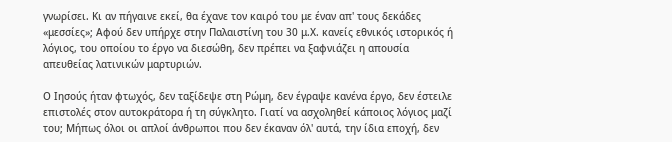γνωρίσει. Κι αν πήγαινε εκεί, θα έχανε τον καιρό του με έναν απ' τους δεκάδες «μεσσίες»; Αφού δεν υπήρχε στην Παλαιστίνη του 30 μ.Χ. κανείς εθνικός ιστορικός ή λόγιος, του οποίου το έργο να διεσώθη, δεν πρέπει να ξαφνιάζει η απουσία απευθείας λατινικών μαρτυριών.

Ο Ιησούς ήταν φτωχός, δεν ταξίδεψε στη Ρώμη, δεν έγραψε κανένα έργο, δεν έστειλε επιστολές στον αυτοκράτορα ή τη σύγκλητο. Γιατί να ασχοληθεί κάποιος λόγιος μαζί του; Μήπως όλοι οι απλοί άνθρωποι που δεν έκαναν όλ' αυτά, την ίδια εποχή, δεν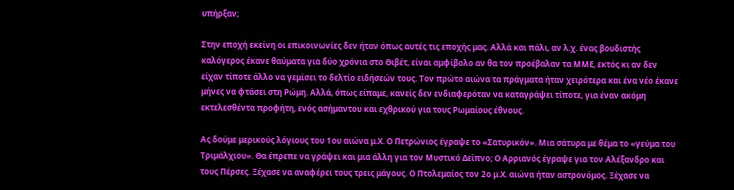υπήρξαν;

Στην εποχή εκείνη οι επικοινωνίες δεν ήταν όπως αυτές τις εποχής μας. Αλλά και πάλι, αν λ.χ. ένας βουδιστής καλόγερος έκανε θαύματα για δύο χρόνια στο Θιβέτ, είναι αμφίβολο αν θα τον προέβαλαν τα ΜΜΕ, εκτός κι αν δεν είχαν τίποτε άλλο να γεμίσει το δελτίο ειδήσεών τους. Τον πρώτο αιώνα τα πράγματα ήταν χειρότερα και ένα νέο έκανε μήνες να φτάσει στη Ρώμη. Αλλά, όπως είπαμε, κανείς δεν ενδιαφερόταν να καταγράψει τίποτε, για έναν ακόμη εκτελεσθέντα προφήτη, ενός ασήμαντου και εχθρικού για τους Ρωμαίους έθνους.

Ας δούμε μερικούς λόγιους του 1ου αιώνα μ.Χ. Ο Πετρώνιος έγραψε το «Σατυρικόν». Μια σάτυρα με θέμα το «γεύμα του Τριμάλχιου». Θα έπρεπε να γράψει και μια άλλη για τον Μυστικό Δείπνο; Ο Αρριανός έγραψε για τον Αλέξανδρο και τους Πέρσες. Ξέχασε να αναφέρει τους τρεις μάγους. Ο Πτολεμαίος τον 2ο μ.Χ. αιώνα ήταν αστρονόμος. Ξέχασε να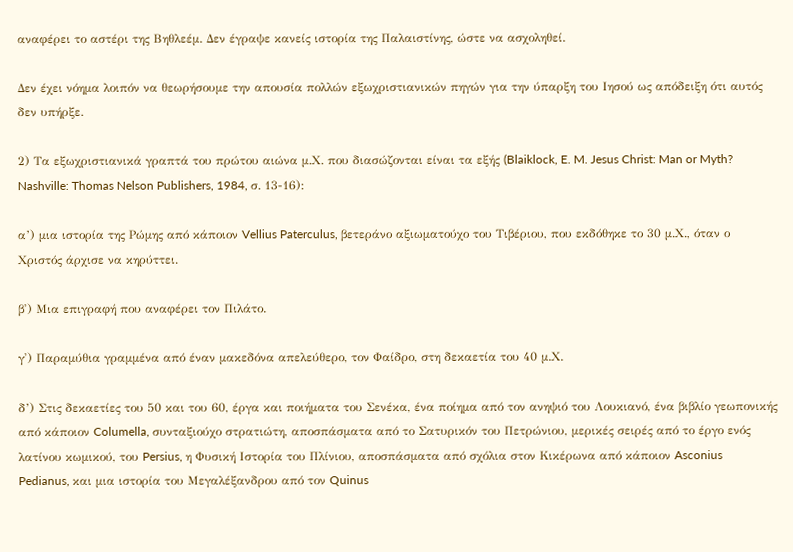αναφέρει το αστέρι της Βηθλεέμ. Δεν έγραψε κανείς ιστορία της Παλαιστίνης, ώστε να ασχοληθεί.

Δεν έχει νόημα λοιπόν να θεωρήσουμε την απουσία πολλών εξωχριστιανικών πηγών για την ύπαρξη του Ιησού ως απόδειξη ότι αυτός δεν υπήρξε.

2) Τα εξωχριστιανικά γραπτά του πρώτου αιώνα μ.Χ. που διασώζονται είναι τα εξής (Blaiklock, E. M. Jesus Christ: Man or Myth? Nashville: Thomas Nelson Publishers, 1984, σ. 13-16):

α’) μια ιστορία της Ρώμης από κάποιον Vellius Paterculus, βετεράνο αξιωματούχο του Τιβέριου, που εκδόθηκε το 30 μ.Χ., όταν ο Χριστός άρχισε να κηρύττει.

β') Μια επιγραφή που αναφέρει τον Πιλάτο.

γ') Παραμύθια γραμμένα από έναν μακεδόνα απελεύθερο, τον Φαίδρο, στη δεκαετία του 40 μ.Χ.

δ’) Στις δεκαετίες του 50 και του 60, έργα και ποιήματα του Σενέκα, ένα ποίημα από τον ανηψιό του Λουκιανό, ένα βιβλίο γεωπονικής από κάποιον Columella, συνταξιούχο στρατιώτη, αποσπάσματα από το Σατυρικόν του Πετρώνιου, μερικές σειρές από το έργο ενός λατίνου κωμικού, του Persius, η Φυσική Ιστορία του Πλίνιου, αποσπάσματα από σχόλια στον Κικέρωνα από κάποιον Asconius Pedianus, και μια ιστορία του Μεγαλέξανδρου από τον Quinus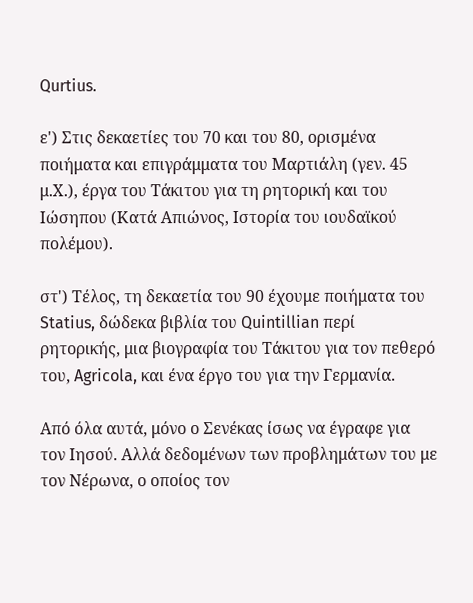Qurtius.

ε') Στις δεκαετίες του 70 και του 80, ορισμένα ποιήματα και επιγράμματα του Μαρτιάλη (γεν. 45 μ.Χ.), έργα του Τάκιτου για τη ρητορική και του Ιώσηπου (Κατά Απιώνος, Ιστορία του ιουδαϊκού πολέμου).

στ') Τέλος, τη δεκαετία του 90 έχουμε ποιήματα του Statius, δώδεκα βιβλία του Quintillian περί ρητορικής, μια βιογραφία του Τάκιτου για τον πεθερό του, Agricola, και ένα έργο του για την Γερμανία.

Από όλα αυτά, μόνο ο Σενέκας ίσως να έγραφε για τον Ιησού. Αλλά δεδομένων των προβλημάτων του με τον Νέρωνα, ο οποίος τον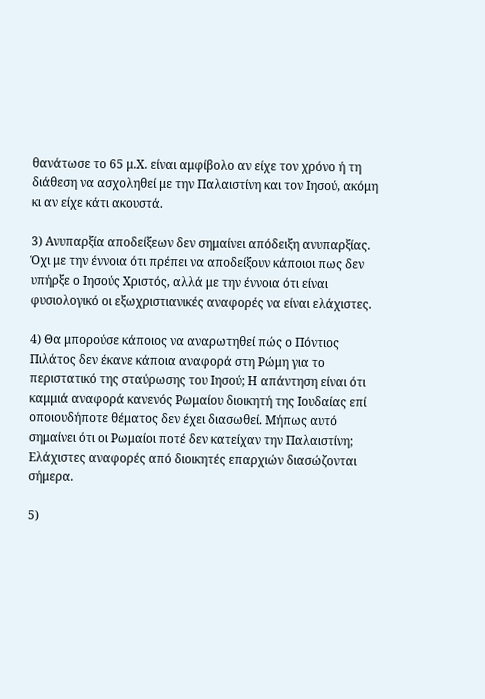θανάτωσε το 65 μ.Χ. είναι αμφίβολο αν είχε τον χρόνο ή τη διάθεση να ασχοληθεί με την Παλαιστίνη και τον Ιησού, ακόμη κι αν είχε κάτι ακουστά.

3) Ανυπαρξία αποδείξεων δεν σημαίνει απόδειξη ανυπαρξίας. Όχι με την έννοια ότι πρέπει να αποδείξουν κάποιοι πως δεν υπήρξε ο Ιησούς Χριστός, αλλά με την έννοια ότι είναι φυσιολογικό οι εξωχριστιανικές αναφορές να είναι ελάχιστες.

4) Θα μπορούσε κάποιος να αναρωτηθεί πώς ο Πόντιος Πιλάτος δεν έκανε κάποια αναφορά στη Ρώμη για το περιστατικό της σταύρωσης του Ιησού; Η απάντηση είναι ότι καμμιά αναφορά κανενός Ρωμαίου διοικητή της Ιουδαίας επί οποιουδήποτε θέματος δεν έχει διασωθεί. Μήπως αυτό σημαίνει ότι οι Ρωμαίοι ποτέ δεν κατείχαν την Παλαιστίνη; Ελάχιστες αναφορές από διοικητές επαρχιών διασώζονται σήμερα.

5)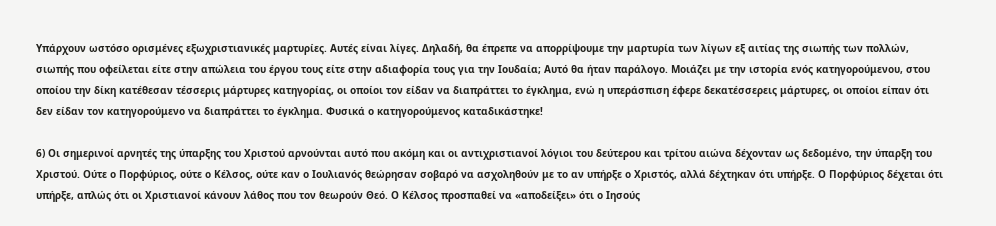Υπάρχουν ωστόσο ορισμένες εξωχριστιανικές μαρτυρίες. Αυτές είναι λίγες. Δηλαδή, θα έπρεπε να απορρίψουμε την μαρτυρία των λίγων εξ αιτίας της σιωπής των πολλών, σιωπής που οφείλεται είτε στην απώλεια του έργου τους είτε στην αδιαφορία τους για την Ιουδαία; Αυτό θα ήταν παράλογο. Μοιάζει με την ιστορία ενός κατηγορούμενου, στου οποίου την δίκη κατέθεσαν τέσσερις μάρτυρες κατηγορίας, οι οποίοι τον είδαν να διαπράττει το έγκλημα, ενώ η υπεράσπιση έφερε δεκατέσσερεις μάρτυρες, οι οποίοι είπαν ότι δεν είδαν τον κατηγορούμενο να διαπράττει το έγκλημα. Φυσικά ο κατηγορούμενος καταδικάστηκε!

6) Οι σημερινοί αρνητές της ύπαρξης του Χριστού αρνούνται αυτό που ακόμη και οι αντιχριστιανοί λόγιοι του δεύτερου και τρίτου αιώνα δέχονταν ως δεδομένο, την ύπαρξη του Χριστού. Ούτε ο Πορφύριος, ούτε ο Κέλσος, ούτε καν ο Ιουλιανός θεώρησαν σοβαρό να ασχοληθούν με το αν υπήρξε ο Χριστός, αλλά δέχτηκαν ότι υπήρξε. Ο Πορφύριος δέχεται ότι υπήρξε, απλώς ότι οι Χριστιανοί κάνουν λάθος που τον θεωρούν Θεό. Ο Κέλσος προσπαθεί να «αποδείξει» ότι ο Ιησούς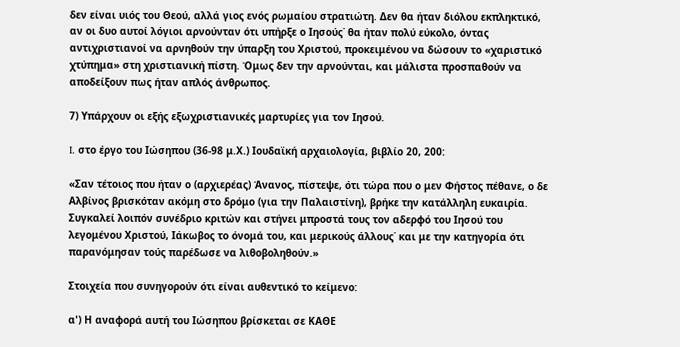δεν είναι υιός του Θεού, αλλά γιος ενός ρωμαίου στρατιώτη. Δεν θα ήταν διόλου εκπληκτικό, αν οι δυο αυτοί λόγιοι αρνούνταν ότι υπήρξε ο Ιησούς˙ θα ήταν πολύ εύκολο, όντας αντιχριστιανοί να αρνηθούν την ύπαρξη του Χριστού, προκειμένου να δώσουν το «χαριστικό χτύπημα» στη χριστιανική πίστη. Όμως δεν την αρνούνται, και μάλιστα προσπαθούν να αποδείξουν πως ήταν απλός άνθρωπος.

7) Υπάρχουν οι εξής εξωχριστιανικές μαρτυρίες για τον Ιησού.

I. στο έργο του Ιώσηπου (36-98 μ.Χ.) Ιουδαϊκή αρχαιολογία, βιβλίο 20, 200:

«Σαν τέτοιος που ήταν ο (αρχιερέας) Άνανος, πίστεψε, ότι τώρα που ο μεν Φήστος πέθανε, ο δε Αλβίνος βρισκόταν ακόμη στο δρόμο (για την Παλαιστίνη), βρήκε την κατάλληλη ευκαιρία. Συγκαλεί λοιπόν συνέδριο κριτών και στήνει μπροστά τους τον αδερφό του Ιησού του λεγομένου Χριστού, Ιάκωβος το όνομά του, και μερικούς άλλους˙ και με την κατηγορία ότι παρανόμησαν τούς παρέδωσε να λιθοβοληθούν.»

Στοιχεία που συνηγορούν ότι είναι αυθεντικό το κείμενο:

α') Η αναφορά αυτή του Ιώσηπου βρίσκεται σε ΚΑΘΕ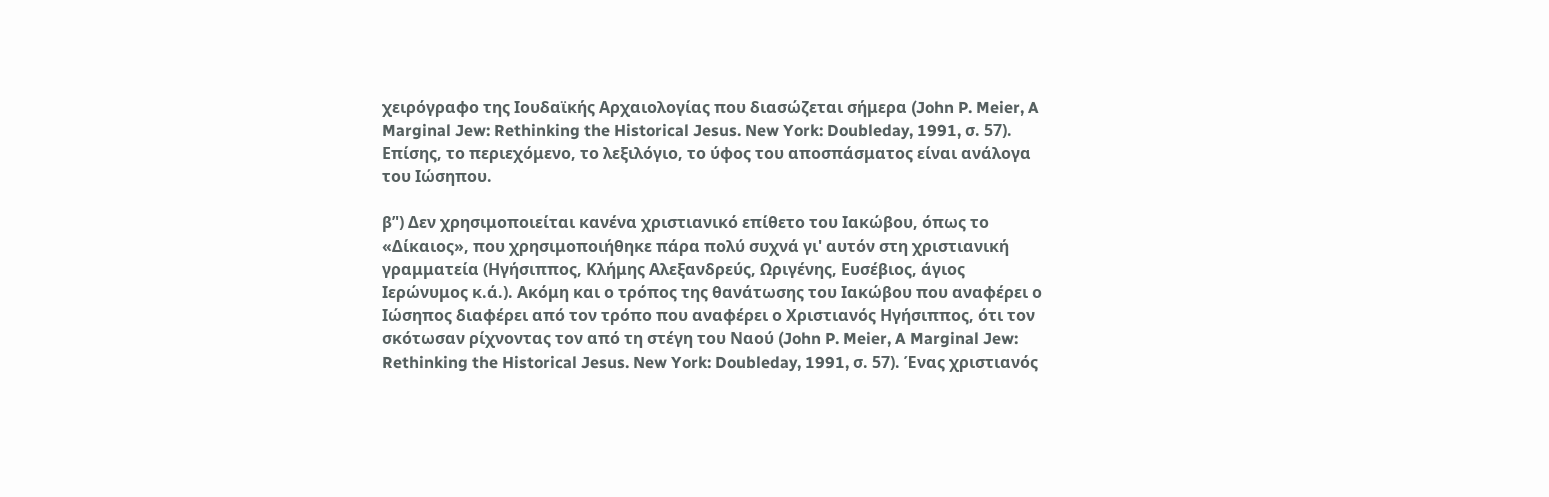χειρόγραφο της Ιουδαϊκής Αρχαιολογίας που διασώζεται σήμερα (John P. Meier, A Marginal Jew: Rethinking the Historical Jesus. New York: Doubleday, 1991, σ. 57). Επίσης, το περιεχόμενο, το λεξιλόγιο, το ύφος του αποσπάσματος είναι ανάλογα του Ιώσηπου.

β’') Δεν χρησιμοποιείται κανένα χριστιανικό επίθετο του Ιακώβου, όπως το «Δίκαιος», που χρησιμοποιήθηκε πάρα πολύ συχνά γι' αυτόν στη χριστιανική γραμματεία (Ηγήσιππος, Κλήμης Αλεξανδρεύς, Ωριγένης, Ευσέβιος, άγιος Ιερώνυμος κ.ά.). Ακόμη και ο τρόπος της θανάτωσης του Ιακώβου που αναφέρει ο Ιώσηπος διαφέρει από τον τρόπο που αναφέρει ο Χριστιανός Ηγήσιππος, ότι τον σκότωσαν ρίχνοντας τον από τη στέγη του Ναού (John P. Meier, A Marginal Jew: Rethinking the Historical Jesus. New York: Doubleday, 1991, σ. 57). Ένας χριστιανός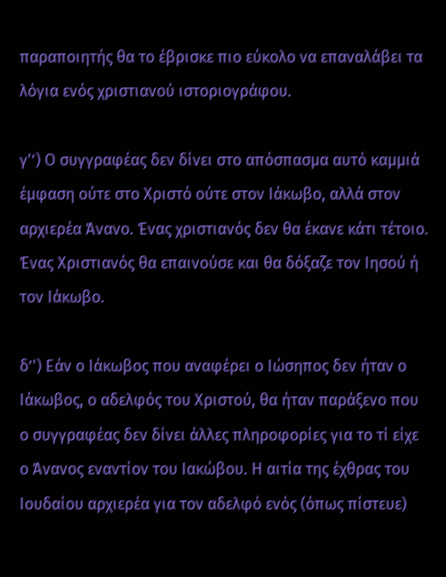παραποιητής θα το έβρισκε πιο εύκολο να επαναλάβει τα λόγια ενός χριστιανού ιστοριογράφου.

γ'’) Ο συγγραφέας δεν δίνει στο απόσπασμα αυτό καμμιά έμφαση ούτε στο Χριστό ούτε στον Ιάκωβο, αλλά στον αρχιερέα Άνανο. Ένας χριστιανός δεν θα έκανε κάτι τέτοιο. Ένας Χριστιανός θα επαινούσε και θα δόξαζε τον Ιησού ή τον Ιάκωβο.

δ’') Εάν ο Ιάκωβος που αναφέρει ο Ιώσηπος δεν ήταν ο Ιάκωβος, ο αδελφός του Χριστού, θα ήταν παράξενο που ο συγγραφέας δεν δίνει άλλες πληροφορίες για το τί είχε ο Άνανος εναντίον του Ιακώβου. Η αιτία της έχθρας του Ιουδαίου αρχιερέα για τον αδελφό ενός (όπως πίστευε)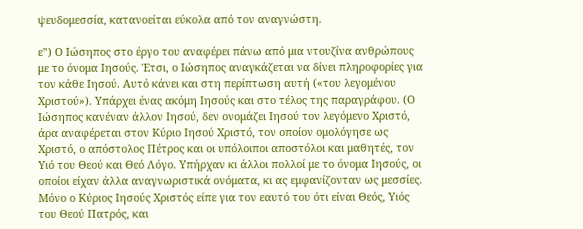ψευδομεσσία, κατανοείται εύκολα από τον αναγνώστη.

ε'’) Ο Ιώσηπος στο έργο του αναφέρει πάνω από μια ντουζίνα ανθρώπους με το όνομα Ιησούς. Έτσι, ο Ιώσηπος αναγκάζεται να δίνει πληροφορίες για τον κάθε Ιησού. Αυτό κάνει και στη περίπτωση αυτή («του λεγομένου Χριστού»). Υπάρχει ένας ακόμη Ιησούς και στο τέλος της παραγράφου. (Ο Ιώσηπος κανέναν άλλον Ιησού, δεν ονομάζει Ιησού τον λεγόμενο Χριστό, άρα αναφέρεται στον Κύριο Ιησού Χριστό, τον οποίον ομολόγησε ως Χριστό, ο απόστολος Πέτρος και οι υπόλοιποι αποστόλοι και μαθητές, τον Υιό του Θεού και Θεό Λόγο. Υπήρχαν κι άλλοι πολλοί με το όνομα Ιησούς, οι οποίοι είχαν άλλα αναγνωριστικά ονόματα, κι ας εμφανίζονταν ως μεσσίες. Μόνο ο Κύριος Ιησούς Χριστός είπε για τον εαυτό του ότι είναι Θεός, Υιός του Θεού Πατρός, και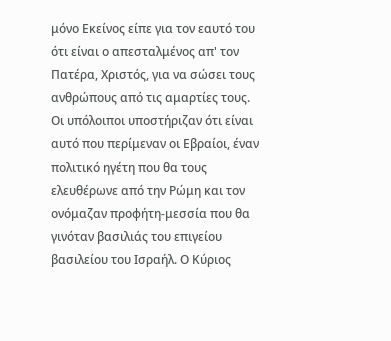μόνο Εκείνος είπε για τον εαυτό του ότι είναι ο απεσταλμένος απ' τον Πατέρα, Χριστός, για να σώσει τους ανθρώπους από τις αμαρτίες τους. Οι υπόλοιποι υποστήριζαν ότι είναι αυτό που περίμεναν οι Εβραίοι, έναν πολιτικό ηγέτη που θα τους ελευθέρωνε από την Ρώμη και τον ονόμαζαν προφήτη-μεσσία που θα γινόταν βασιλιάς του επιγείου βασιλείου του Ισραήλ. Ο Κύριος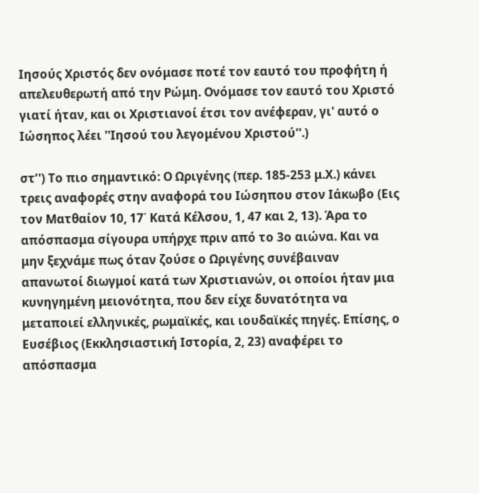Ιησούς Χριστός δεν ονόμασε ποτέ τον εαυτό του προφήτη ή απελευθερωτή από την Ρώμη. Ονόμασε τον εαυτό του Χριστό γιατί ήταν, και οι Χριστιανοί έτσι τον ανέφεραν, γι' αυτό ο Ιώσηπος λέει ''Ιησού του λεγομένου Χριστού''.)

στ’') Το πιο σημαντικό: Ο Ωριγένης (περ. 185-253 μ.Χ.) κάνει τρεις αναφορές στην αναφορά του Ιώσηπου στον Ιάκωβο (Εις τον Ματθαίον 10, 17˙ Κατά Κέλσου, 1, 47 και 2, 13). Άρα το απόσπασμα σίγουρα υπήρχε πριν από το 3ο αιώνα. Και να μην ξεχνάμε πως όταν ζούσε ο Ωριγένης συνέβαιναν απανωτοί διωγμοί κατά των Χριστιανών, οι οποίοι ήταν μια κυνηγημένη μειονότητα, που δεν είχε δυνατότητα να μεταποιεί ελληνικές, ρωμαϊκές, και ιουδαϊκές πηγές. Επίσης, ο Ευσέβιος (Εκκλησιαστική Ιστορία, 2, 23) αναφέρει το απόσπασμα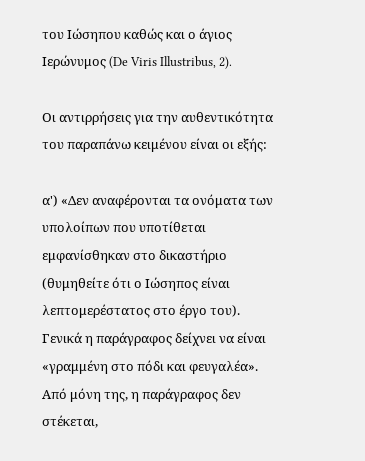του Ιώσηπου καθώς και ο άγιος Ιερώνυμος (De Viris Illustribus, 2).

Οι αντιρρήσεις για την αυθεντικότητα του παραπάνω κειμένου είναι οι εξής:

α') «Δεν αναφέρονται τα ονόματα των υπολοίπων που υποτίθεται εμφανίσθηκαν στο δικαστήριο (θυμηθείτε ότι ο Ιώσηπος είναι λεπτομερέστατος στο έργο του). Γενικά η παράγραφος δείχνει να είναι «γραμμένη στο πόδι και φευγαλέα». Από μόνη της, η παράγραφος δεν στέκεται,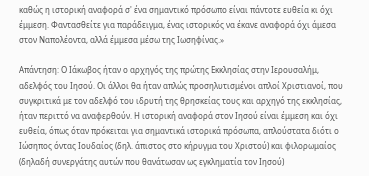καθώς η ιστορική αναφορά σ' ένα σημαντικό πρόσωπο είναι πάντοτε ευθεία κι όχι έμμεση. Φαντασθείτε για παράδειγμα, ένας ιστορικός να έκανε αναφορά όχι άμεσα στον Ναπολέοντα, αλλά έμμεσα μέσω της Ιωσηφίνας.»

Απάντηση: Ο Ιάκωβος ήταν ο αρχηγός της πρώτης Εκκλησίας στην Ιερουσαλήμ, αδελφός του Ιησού. Οι άλλοι θα ήταν απλώς προσηλυτισμένοι απλοί Χριστιανοί, που συγκριτικά με τον αδελφό του ιδρυτή της θρησκείας τους και αρχηγό της εκκλησίας, ήταν περιττό να αναφερθούν. Η ιστορική αναφορά στον Ιησού είναι έμμεση και όχι ευθεία, όπως όταν πρόκειται για σημαντικά ιστορικά πρόσωπα, απλούστατα διότι ο Ιώσηπος όντας Ιουδαίος (δηλ. άπιστος στο κήρυγμα του Χριστού) και φιλορωμαίος (δηλαδή συνεργάτης αυτών που θανάτωσαν ως εγκληματία τον Ιησού)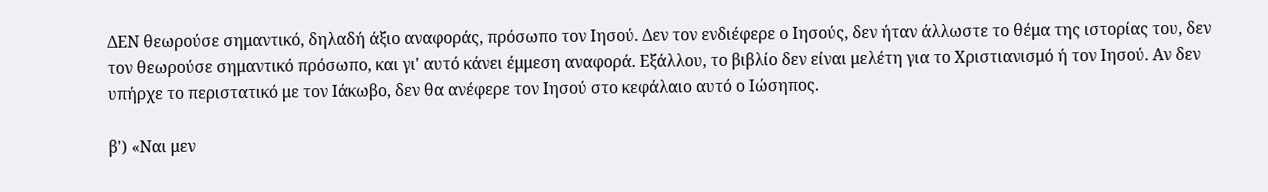ΔΕΝ θεωρούσε σημαντικό, δηλαδή άξιο αναφοράς, πρόσωπο τον Ιησού. Δεν τον ενδιέφερε ο Ιησούς, δεν ήταν άλλωστε το θέμα της ιστορίας του, δεν τον θεωρούσε σημαντικό πρόσωπο, και γι' αυτό κάνει έμμεση αναφορά. Εξάλλου, το βιβλίο δεν είναι μελέτη για το Χριστιανισμό ή τον Ιησού. Αν δεν υπήρχε το περιστατικό με τον Ιάκωβο, δεν θα ανέφερε τον Ιησού στο κεφάλαιο αυτό ο Ιώσηπος.

β') «Ναι μεν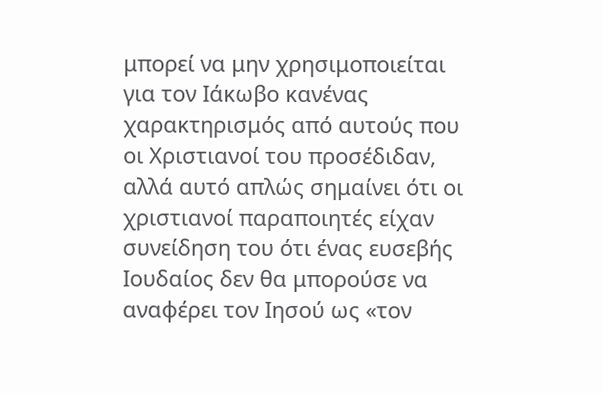μπορεί να μην χρησιμοποιείται για τον Ιάκωβο κανένας χαρακτηρισμός από αυτούς που οι Χριστιανοί του προσέδιδαν, αλλά αυτό απλώς σημαίνει ότι οι χριστιανοί παραποιητές είχαν συνείδηση του ότι ένας ευσεβής Ιουδαίος δεν θα μπορούσε να αναφέρει τον Ιησού ως «τον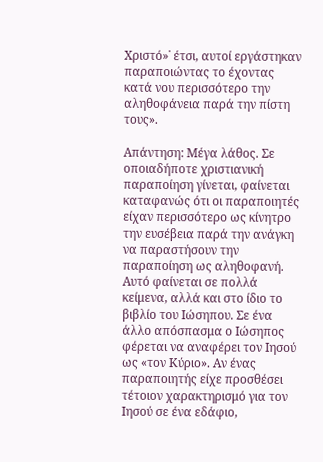Χριστό»˙ έτσι, αυτοί εργάστηκαν παραποιώντας το έχοντας κατά νου περισσότερο την αληθοφάνεια παρά την πίστη τους».

Απάντηση: Μέγα λάθος. Σε οποιαδήποτε χριστιανική παραποίηση γίνεται, φαίνεται καταφανώς ότι οι παραποιητές είχαν περισσότερο ως κίνητρο την ευσέβεια παρά την ανάγκη να παραστήσουν την παραποίηση ως αληθοφανή. Αυτό φαίνεται σε πολλά κείμενα, αλλά και στο ίδιο το βιβλίο του Ιώσηπου. Σε ένα άλλο απόσπασμα ο Ιώσηπος φέρεται να αναφέρει τον Ιησού ως «τον Κύριο». Αν ένας παραποιητής είχε προσθέσει τέτοιον χαρακτηρισμό για τον Ιησού σε ένα εδάφιο,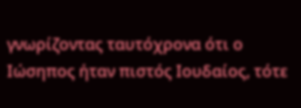γνωρίζοντας ταυτόχρονα ότι ο Ιώσηπος ήταν πιστός Ιουδαίος, τότε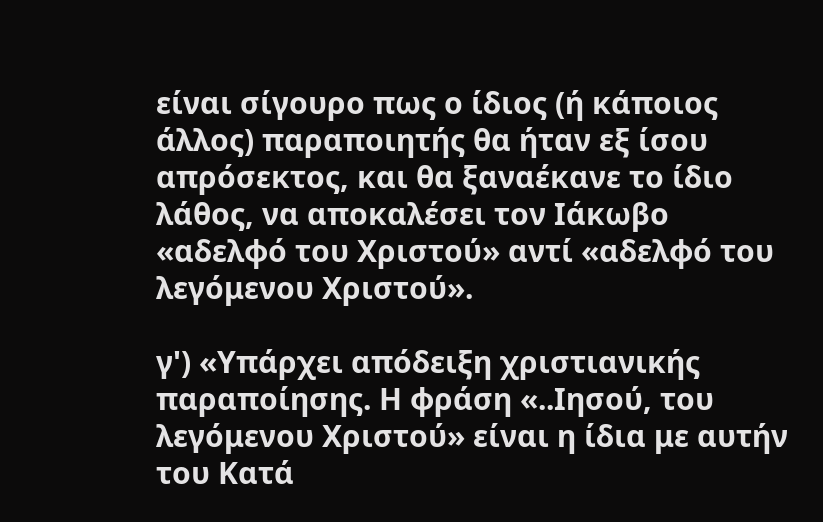είναι σίγουρο πως ο ίδιος (ή κάποιος άλλος) παραποιητής θα ήταν εξ ίσου απρόσεκτος, και θα ξαναέκανε το ίδιο λάθος, να αποκαλέσει τον Ιάκωβο «αδελφό του Χριστού» αντί «αδελφό του λεγόμενου Χριστού».

γ') «Υπάρχει απόδειξη χριστιανικής παραποίησης. Η φράση «..Ιησού, του λεγόμενου Χριστού» είναι η ίδια με αυτήν του Κατά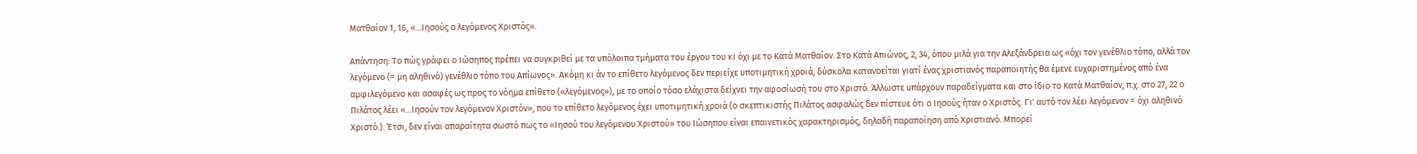Ματθαίον 1, 16, «...Ιησούς ο λεγόμενος Χριστός».

Απάντηση: Το πώς γράφει ο Ιώσηπος πρέπει να συγκριθεί με τα υπόλοιπα τμήματα του έργου του κι όχι με το Κατά Ματθαίον. Στο Κατά Απιώνος, 2, 34, όπου μιλά για την Αλεξάνδρεια ως «όχι τον γενέθλιο τόπο, αλλά τον λεγόμενο (= μη αληθινό) γενέθλιο τόπο του Απίωνος». Ακόμη κι άν το επίθετο λεγόμενος δεν περιείχε υποτιμητική χροιά, δύσκολα κατανοείται γιατί ένας χριστιανός παραποιητής θα έμενε ευχαριστημένος από ένα αμφιλεγόμενο και ασαφές ως προς το νόημα επίθετο («λεγόμενος»), με το οποίο τόσο ελάχιστα δείχνει την αφοσίωσή του στο Χριστό. Άλλωστε υπάρχουν παραδείγματα και στο ίδιο το Κατά Ματθαίον, π.χ. στο 27, 22 ο Πιλάτος λέει «...Ιησούν τον λεγόμενον Χριστόν», που το επίθετο λεγόμενος έχει υποτιμητική χροιά (ο σκεπτικιστής Πιλάτος ασφαλώς δεν πίστευε ότι ο Ιησούς ήταν ο Χριστός. Γι' αυτό τον λέει λεγόμενον = όχι αληθινό Χριστό.). Έτσι, δεν είναι απαραίτητα σωστό πως το «Ιησού του λεγόμενου Χριστού» του Ιώσηπου είναι επαινετικός χαρακτηρισμός, δηλαδή παραποίηση από Χριστιανό. Μπορεί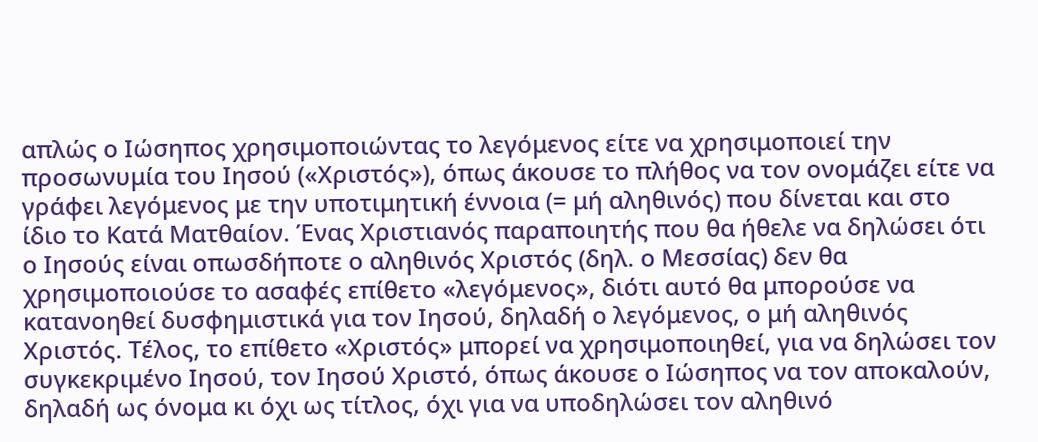απλώς ο Ιώσηπος χρησιμοποιώντας το λεγόμενος είτε να χρησιμοποιεί την προσωνυμία του Ιησού («Χριστός»), όπως άκουσε το πλήθος να τον ονομάζει είτε να γράφει λεγόμενος με την υποτιμητική έννοια (= μή αληθινός) που δίνεται και στο ίδιο το Κατά Ματθαίον. Ένας Χριστιανός παραποιητής που θα ήθελε να δηλώσει ότι ο Ιησούς είναι οπωσδήποτε ο αληθινός Χριστός (δηλ. ο Μεσσίας) δεν θα χρησιμοποιούσε το ασαφές επίθετο «λεγόμενος», διότι αυτό θα μπορούσε να κατανοηθεί δυσφημιστικά για τον Ιησού, δηλαδή ο λεγόμενος, ο μή αληθινός Χριστός. Τέλος, το επίθετο «Χριστός» μπορεί να χρησιμοποιηθεί, για να δηλώσει τον συγκεκριμένο Ιησού, τον Ιησού Χριστό, όπως άκουσε ο Ιώσηπος να τον αποκαλούν, δηλαδή ως όνομα κι όχι ως τίτλος, όχι για να υποδηλώσει τον αληθινό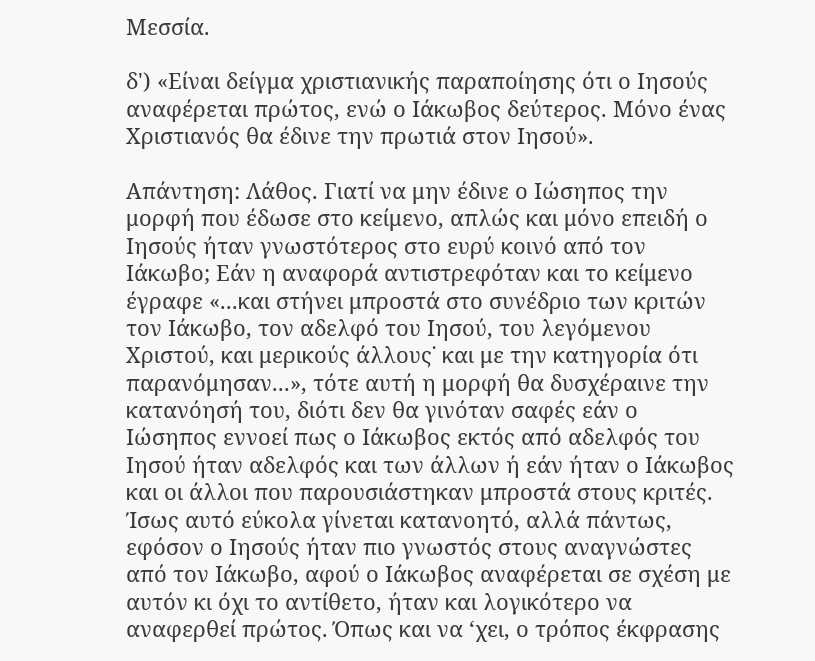Μεσσία.

δ') «Είναι δείγμα χριστιανικής παραποίησης ότι ο Ιησούς αναφέρεται πρώτος, ενώ ο Ιάκωβος δεύτερος. Μόνο ένας Χριστιανός θα έδινε την πρωτιά στον Ιησού».

Απάντηση: Λάθος. Γιατί να μην έδινε ο Ιώσηπος την μορφή που έδωσε στο κείμενο, απλώς και μόνο επειδή ο Ιησούς ήταν γνωστότερος στο ευρύ κοινό από τον Ιάκωβο; Εάν η αναφορά αντιστρεφόταν και το κείμενο έγραφε «...και στήνει μπροστά στο συνέδριο των κριτών τον Ιάκωβο, τον αδελφό του Ιησού, του λεγόμενου Χριστού, και μερικούς άλλους˙ και με την κατηγορία ότι παρανόμησαν...», τότε αυτή η μορφή θα δυσχέραινε την κατανόησή του, διότι δεν θα γινόταν σαφές εάν ο Ιώσηπος εννοεί πως ο Ιάκωβος εκτός από αδελφός του Ιησού ήταν αδελφός και των άλλων ή εάν ήταν ο Ιάκωβος και οι άλλοι που παρουσιάστηκαν μπροστά στους κριτές. Ίσως αυτό εύκολα γίνεται κατανοητό, αλλά πάντως, εφόσον ο Ιησούς ήταν πιο γνωστός στους αναγνώστες από τον Ιάκωβο, αφού ο Ιάκωβος αναφέρεται σε σχέση με αυτόν κι όχι το αντίθετο, ήταν και λογικότερο να αναφερθεί πρώτος. Όπως και να ‘χει, ο τρόπος έκφρασης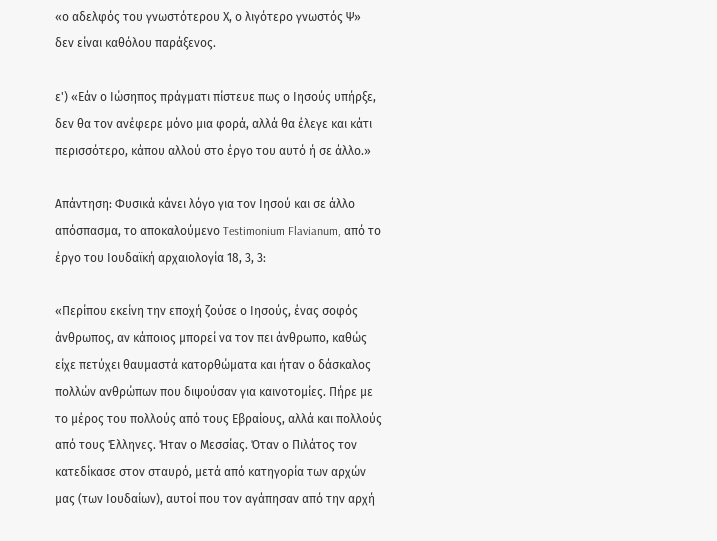«ο αδελφός του γνωστότερου Χ, ο λιγότερο γνωστός Ψ» δεν είναι καθόλου παράξενος.

ε') «Εάν ο Ιώσηπος πράγματι πίστευε πως ο Ιησούς υπήρξε, δεν θα τον ανέφερε μόνο μια φορά, αλλά θα έλεγε και κάτι περισσότερο, κάπου αλλού στο έργο του αυτό ή σε άλλο.»

Απάντηση: Φυσικά κάνει λόγο για τον Ιησού και σε άλλο απόσπασμα, το αποκαλούμενο Testimonium Flavianum, από το έργο του Ιουδαϊκή αρχαιολογία 18, 3, 3:

«Περίπου εκείνη την εποχή ζούσε ο Ιησούς, ένας σοφός άνθρωπος, αν κάποιος μπορεί να τον πει άνθρωπο, καθώς είχε πετύχει θαυμαστά κατορθώματα και ήταν ο δάσκαλος πολλών ανθρώπων που διψούσαν για καινοτομίες. Πήρε με το μέρος του πολλούς από τους Εβραίους, αλλά και πολλούς από τους Έλληνες. Ήταν ο Μεσσίας. Όταν ο Πιλάτος τον κατεδίκασε στον σταυρό, μετά από κατηγορία των αρχών μας (των Ιουδαίων), αυτοί που τον αγάπησαν από την αρχή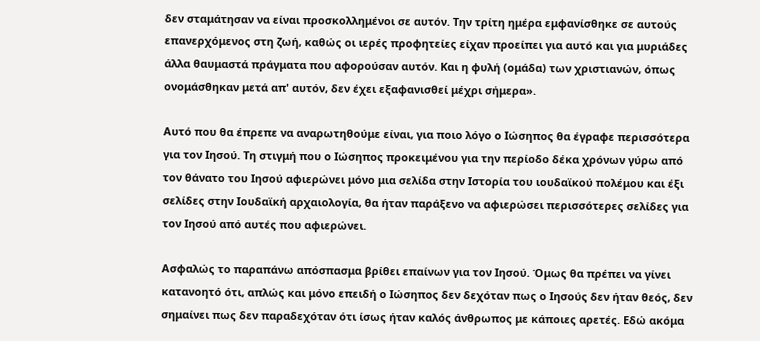δεν σταμάτησαν να είναι προσκολλημένοι σε αυτόν. Την τρίτη ημέρα εμφανίσθηκε σε αυτούς επανερχόμενος στη ζωή, καθώς οι ιερές προφητείες είχαν προείπει για αυτό και για μυριάδες άλλα θαυμαστά πράγματα που αφορούσαν αυτόν. Και η φυλή (ομάδα) των χριστιανών, όπως ονομάσθηκαν μετά απ' αυτόν, δεν έχει εξαφανισθεί μέχρι σήμερα».

Αυτό που θα έπρεπε να αναρωτηθούμε είναι, για ποιο λόγο ο Ιώσηπος θα έγραφε περισσότερα για τον Ιησού. Τη στιγμή που ο Ιώσηπος προκειμένου για την περίοδο δέκα χρόνων γύρω από τον θάνατο του Ιησού αφιερώνει μόνο μια σελίδα στην Ιστορία του ιουδαϊκού πολέμου και έξι σελίδες στην Ιουδαϊκή αρχαιολογία, θα ήταν παράξενο να αφιερώσει περισσότερες σελίδες για τον Ιησού από αυτές που αφιερώνει.

Ασφαλώς το παραπάνω απόσπασμα βρίθει επαίνων για τον Ιησού. Όμως θα πρέπει να γίνει κατανοητό ότι, απλώς και μόνο επειδή ο Ιώσηπος δεν δεχόταν πως ο Ιησούς δεν ήταν θεός, δεν σημαίνει πως δεν παραδεχόταν ότι ίσως ήταν καλός άνθρωπος με κάποιες αρετές. Εδώ ακόμα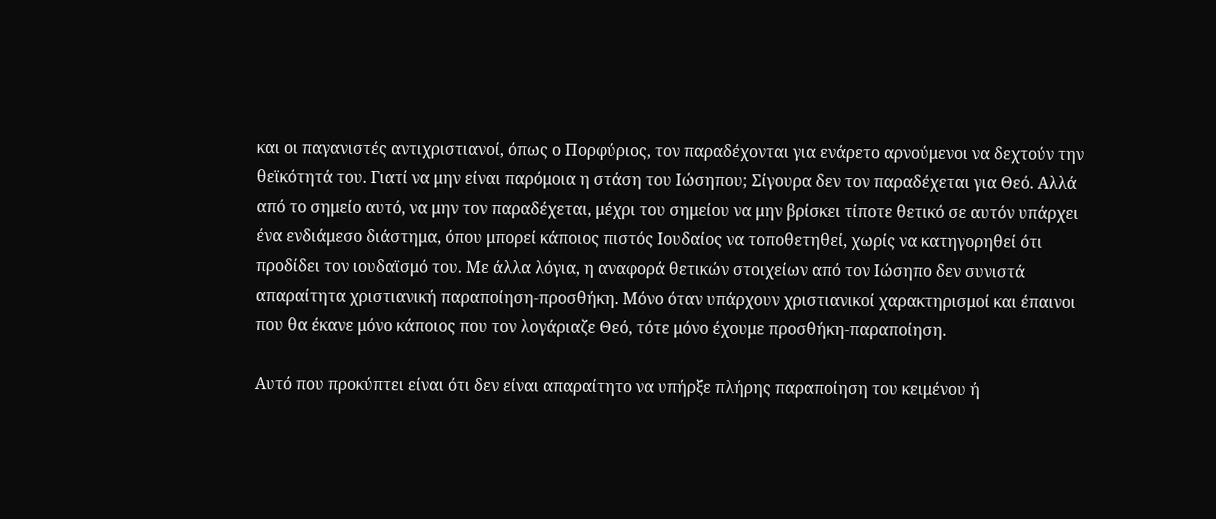και οι παγανιστές αντιχριστιανοί, όπως ο Πορφύριος, τον παραδέχονται για ενάρετο αρνούμενοι να δεχτούν την θεϊκότητά του. Γιατί να μην είναι παρόμοια η στάση του Ιώσηπου; Σίγουρα δεν τον παραδέχεται για Θεό. Αλλά από το σημείο αυτό, να μην τον παραδέχεται, μέχρι του σημείου να μην βρίσκει τίποτε θετικό σε αυτόν υπάρχει ένα ενδιάμεσο διάστημα, όπου μπορεί κάποιος πιστός Ιουδαίος να τοποθετηθεί, χωρίς να κατηγορηθεί ότι προδίδει τον ιουδαϊσμό του. Με άλλα λόγια, η αναφορά θετικών στοιχείων από τον Ιώσηπο δεν συνιστά απαραίτητα χριστιανική παραποίηση-προσθήκη. Μόνο όταν υπάρχουν χριστιανικοί χαρακτηρισμοί και έπαινοι που θα έκανε μόνο κάποιος που τον λογάριαζε Θεό, τότε μόνο έχουμε προσθήκη-παραποίηση.

Αυτό που προκύπτει είναι ότι δεν είναι απαραίτητο να υπήρξε πλήρης παραποίηση του κειμένου ή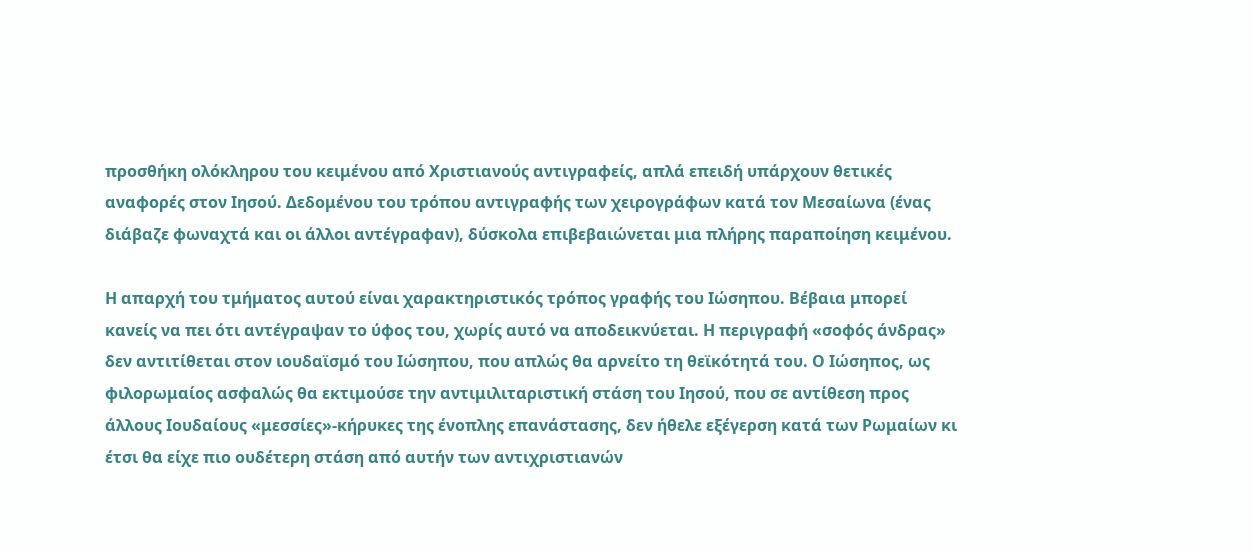προσθήκη ολόκληρου του κειμένου από Χριστιανούς αντιγραφείς, απλά επειδή υπάρχουν θετικές αναφορές στον Ιησού. Δεδομένου του τρόπου αντιγραφής των χειρογράφων κατά τον Μεσαίωνα (ένας διάβαζε φωναχτά και οι άλλοι αντέγραφαν), δύσκολα επιβεβαιώνεται μια πλήρης παραποίηση κειμένου.

Η απαρχή του τμήματος αυτού είναι χαρακτηριστικός τρόπος γραφής του Ιώσηπου. Βέβαια μπορεί κανείς να πει ότι αντέγραψαν το ύφος του, χωρίς αυτό να αποδεικνύεται. Η περιγραφή «σοφός άνδρας» δεν αντιτίθεται στον ιουδαϊσμό του Ιώσηπου, που απλώς θα αρνείτο τη θεϊκότητά του. Ο Ιώσηπος, ως φιλορωμαίος ασφαλώς θα εκτιμούσε την αντιμιλιταριστική στάση του Ιησού, που σε αντίθεση προς άλλους Ιουδαίους «μεσσίες»-κήρυκες της ένοπλης επανάστασης, δεν ήθελε εξέγερση κατά των Ρωμαίων κι έτσι θα είχε πιο ουδέτερη στάση από αυτήν των αντιχριστιανών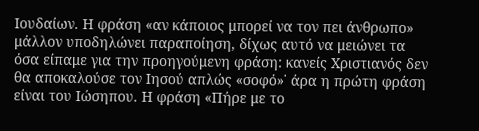Ιουδαίων. Η φράση «αν κάποιος μπορεί να τον πει άνθρωπο» μάλλον υποδηλώνει παραποίηση, δίχως αυτό να μειώνει τα όσα είπαμε για την προηγούμενη φράση: κανείς Χριστιανός δεν θα αποκαλούσε τον Ιησού απλώς «σοφό»˙ άρα η πρώτη φράση είναι του Ιώσηπου. Η φράση «Πήρε με το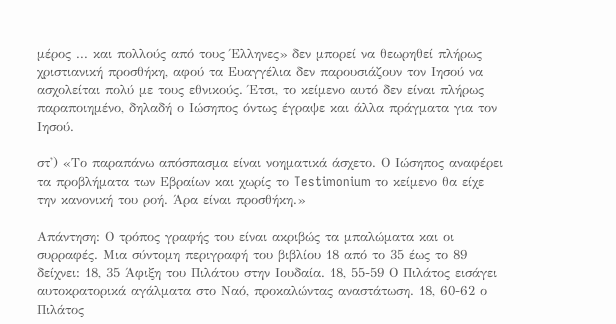μέρος ... και πολλούς από τους Έλληνες» δεν μπορεί να θεωρηθεί πλήρως χριστιανική προσθήκη, αφού τα Ευαγγέλια δεν παρουσιάζουν τον Ιησού να ασχολείται πολύ με τους εθνικούς. Έτσι, το κείμενο αυτό δεν είναι πλήρως παραποιημένο, δηλαδή ο Ιώσηπος όντως έγραψε και άλλα πράγματα για τον Ιησού.

στ') «Το παραπάνω απόσπασμα είναι νοηματικά άσχετο. Ο Ιώσηπος αναφέρει τα προβλήματα των Εβραίων και χωρίς το Testimonium το κείμενο θα είχε την κανονική του ροή. Άρα είναι προσθήκη.»

Απάντηση: Ο τρόπος γραφής του είναι ακριβώς τα μπαλώματα και οι συρραφές. Μια σύντομη περιγραφή του βιβλίου 18 από το 35 έως το 89 δείχνει: 18, 35 Άφιξη του Πιλάτου στην Ιουδαία. 18, 55-59 Ο Πιλάτος εισάγει αυτοκρατορικά αγάλματα στο Ναό, προκαλώντας αναστάτωση. 18, 60-62 ο Πιλάτος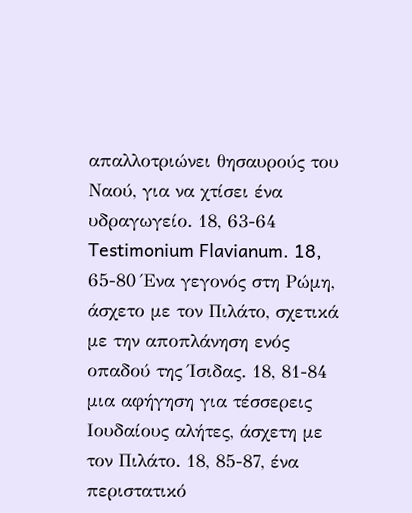απαλλοτριώνει θησαυρούς του Ναού, για να χτίσει ένα υδραγωγείο. 18, 63-64 Testimonium Flavianum. 18, 65-80 Ένα γεγονός στη Ρώμη, άσχετο με τον Πιλάτο, σχετικά με την αποπλάνηση ενός οπαδού της Ίσιδας. 18, 81-84 μια αφήγηση για τέσσερεις Ιουδαίους αλήτες, άσχετη με τον Πιλάτο. 18, 85-87, ένα περιστατικό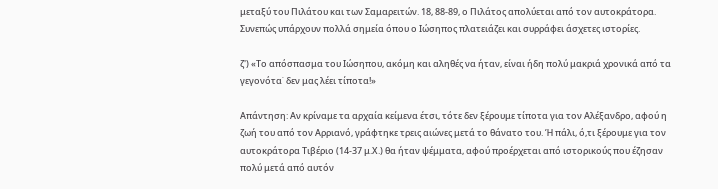μεταξύ του Πιλάτου και των Σαμαρειτών. 18, 88-89, ο Πιλάτος απολύεται από τον αυτοκράτορα. Συνεπώς υπάρχουν πολλά σημεία όπου ο Ιώσηπος πλατειάζει και συρράφει άσχετες ιστορίες.

ζ') «Το απόσπασμα του Ιώσηπου, ακόμη και αληθές να ήταν, είναι ήδη πολύ μακριά χρονικά από τα γεγονότα˙ δεν μας λέει τίποτα!»

Απάντηση: Αν κρίναμε τα αρχαία κείμενα έτσι, τότε δεν ξέρουμε τίποτα για τον Αλέξανδρο, αφού η ζωή του από τον Αρριανό, γράφτηκε τρεις αιώνες μετά το θάνατο του. Ή πάλι, ό,τι ξέρουμε για τον αυτοκράτορα Τιβέριο (14-37 μ.Χ.) θα ήταν ψέμματα, αφού προέρχεται από ιστορικούς που έζησαν πολύ μετά από αυτόν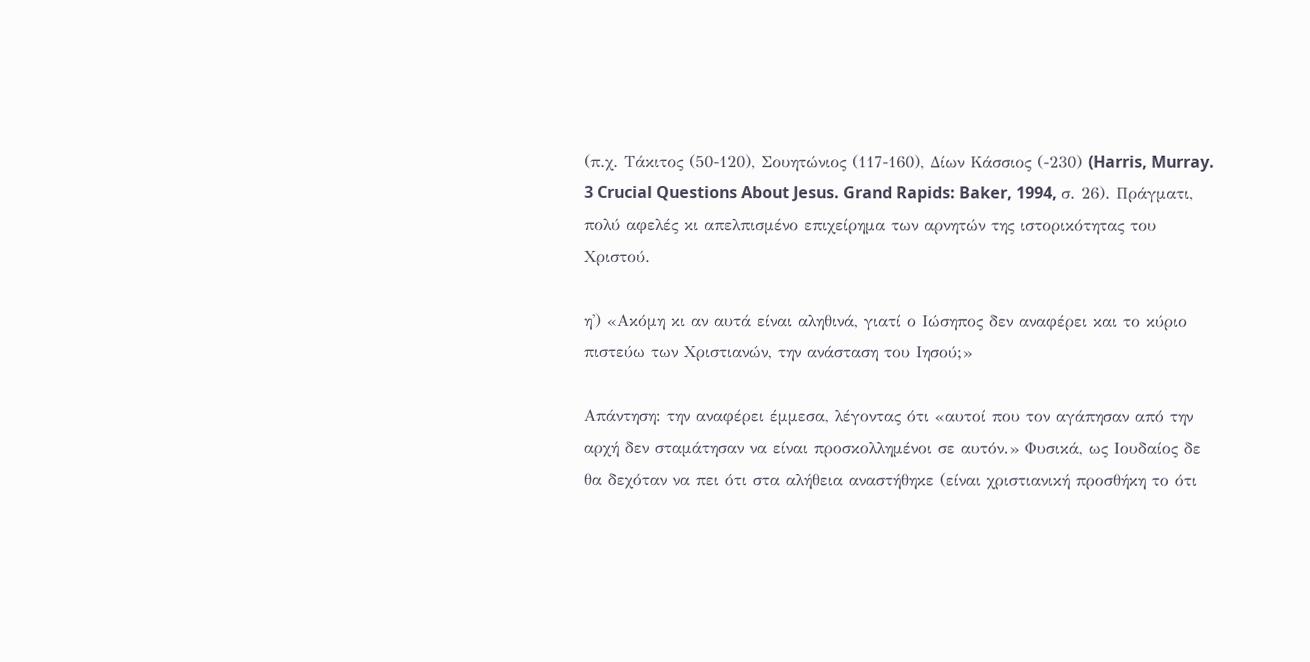(π.χ. Τάκιτος (50-120), Σουητώνιος (117-160), Δίων Κάσσιος (-230) (Harris, Murray. 3 Crucial Questions About Jesus. Grand Rapids: Baker, 1994, σ. 26). Πράγματι, πολύ αφελές κι απελπισμένο επιχείρημα των αρνητών της ιστορικότητας του Χριστού.

η') «Ακόμη κι αν αυτά είναι αληθινά, γιατί ο Ιώσηπος δεν αναφέρει και το κύριο πιστεύω των Χριστιανών, την ανάσταση του Ιησού;»

Απάντηση: την αναφέρει έμμεσα, λέγοντας ότι «αυτοί που τον αγάπησαν από την αρχή δεν σταμάτησαν να είναι προσκολλημένοι σε αυτόν.» Φυσικά, ως Ιουδαίος δε θα δεχόταν να πει ότι στα αλήθεια αναστήθηκε (είναι χριστιανική προσθήκη το ότι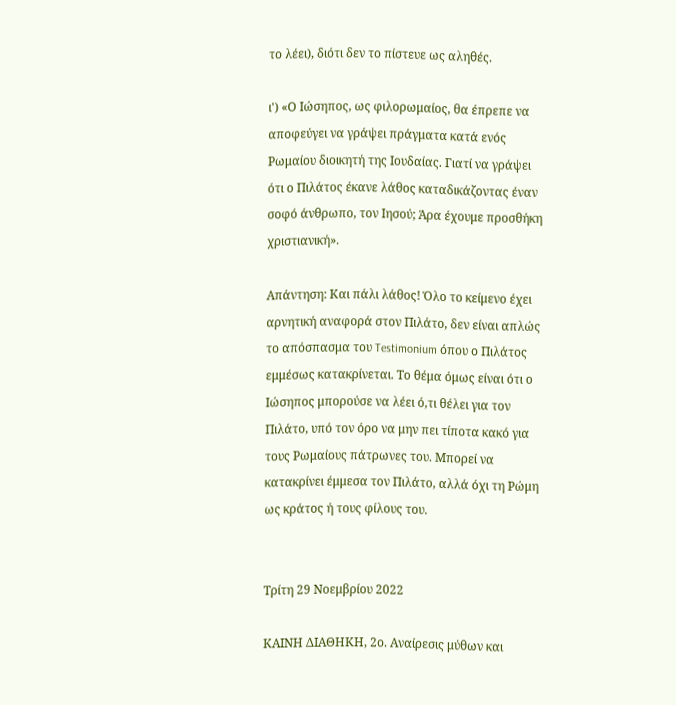το λέει), διότι δεν το πίστευε ως αληθές.

ι') «Ο Ιώσηπος, ως φιλορωμαίος, θα έπρεπε να αποφεύγει να γράψει πράγματα κατά ενός Ρωμαίου διοικητή της Ιουδαίας. Γιατί να γράψει ότι ο Πιλάτος έκανε λάθος καταδικάζοντας έναν σοφό άνθρωπο, τον Ιησού; Άρα έχουμε προσθήκη χριστιανική».

Απάντηση: Και πάλι λάθος! Όλο το κείμενο έχει αρνητική αναφορά στον Πιλάτο, δεν είναι απλώς το απόσπασμα του Testimonium όπου ο Πιλάτος εμμέσως κατακρίνεται. Το θέμα όμως είναι ότι ο Ιώσηπος μπορούσε να λέει ό,τι θέλει για τον Πιλάτο, υπό τον όρο να μην πει τίποτα κακό για τους Ρωμαίους πάτρωνες του. Μπορεί να κατακρίνει έμμεσα τον Πιλάτο, αλλά όχι τη Ρώμη ως κράτος ή τους φίλους του.


Τρίτη 29 Νοεμβρίου 2022

ΚΑΙΝΗ ΔΙΑΘΗΚΗ, 2ο. Αναίρεσις μύθων και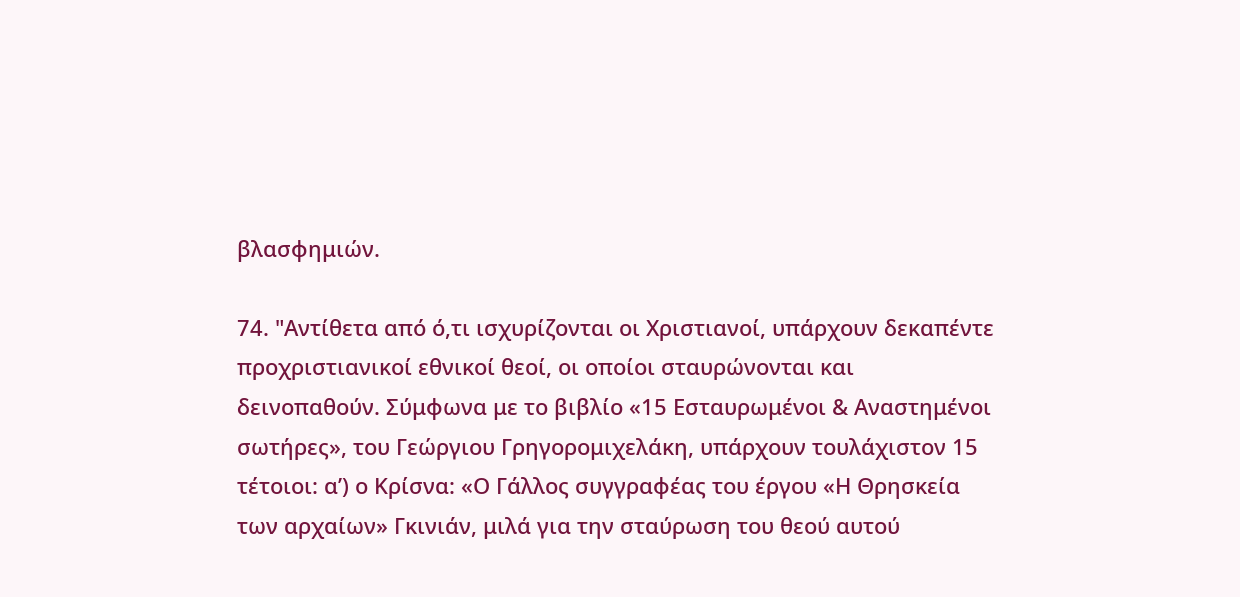βλασφημιών.

74. "Αντίθετα από ό,τι ισχυρίζονται οι Χριστιανοί, υπάρχουν δεκαπέντε προχριστιανικοί εθνικοί θεοί, οι οποίοι σταυρώνονται και δεινοπαθούν. Σύμφωνα με το βιβλίο «15 Εσταυρωμένοι & Αναστημένοι σωτήρες», του Γεώργιου Γρηγορομιχελάκη, υπάρχουν τουλάχιστον 15 τέτοιοι: α’) ο Κρίσνα: «Ο Γάλλος συγγραφέας του έργου «Η Θρησκεία των αρχαίων» Γκινιάν, μιλά για την σταύρωση του θεού αυτού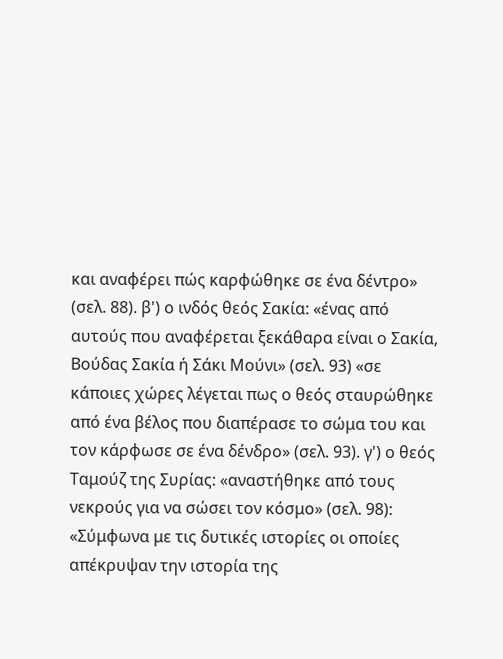και αναφέρει πώς καρφώθηκε σε ένα δέντρο» (σελ. 88). β') ο ινδός θεός Σακία: «ένας από αυτούς που αναφέρεται ξεκάθαρα είναι ο Σακία, Βούδας Σακία ή Σάκι Μούνι» (σελ. 93) «σε κάποιες χώρες λέγεται πως ο θεός σταυρώθηκε από ένα βέλος που διαπέρασε το σώμα του και τον κάρφωσε σε ένα δένδρο» (σελ. 93). γ') ο θεός Ταμούζ της Συρίας: «αναστήθηκε από τους νεκρούς για να σώσει τον κόσμο» (σελ. 98): «Σύμφωνα με τις δυτικές ιστορίες οι οποίες απέκρυψαν την ιστορία της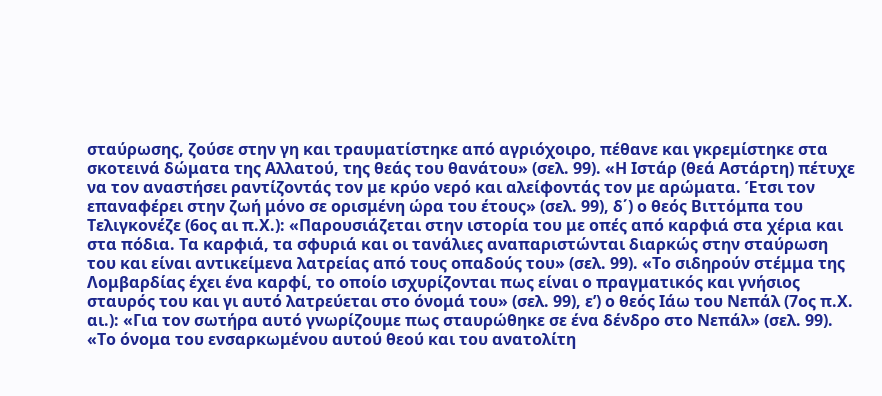σταύρωσης, ζούσε στην γη και τραυματίστηκε από αγριόχοιρο, πέθανε και γκρεμίστηκε στα σκοτεινά δώματα της Αλλατού, της θεάς του θανάτου» (σελ. 99). «Η Ιστάρ (θεά Αστάρτη) πέτυχε να τον αναστήσει ραντίζοντάς τον με κρύο νερό και αλείφοντάς τον με αρώματα. Έτσι τον επαναφέρει στην ζωή μόνο σε ορισμένη ώρα του έτους» (σελ. 99), δ΄) ο θεός Βιττόμπα του Τελιγκονέζε (6ος αι π.Χ.): «Παρουσιάζεται στην ιστορία του με οπές από καρφιά στα χέρια και στα πόδια. Τα καρφιά, τα σφυριά και οι τανάλιες αναπαριστώνται διαρκώς στην σταύρωση του και είναι αντικείμενα λατρείας από τους οπαδούς του» (σελ. 99). «Το σιδηρούν στέμμα της Λομβαρδίας έχει ένα καρφί, το οποίο ισχυρίζονται πως είναι ο πραγματικός και γνήσιος σταυρός του και γι αυτό λατρεύεται στο όνομά του» (σελ. 99), ε’) ο θεός Ιάω του Νεπάλ (7ος π.Χ. αι.): «Για τον σωτήρα αυτό γνωρίζουμε πως σταυρώθηκε σε ένα δένδρο στο Νεπάλ» (σελ. 99). «Το όνομα του ενσαρκωμένου αυτού θεού και του ανατολίτη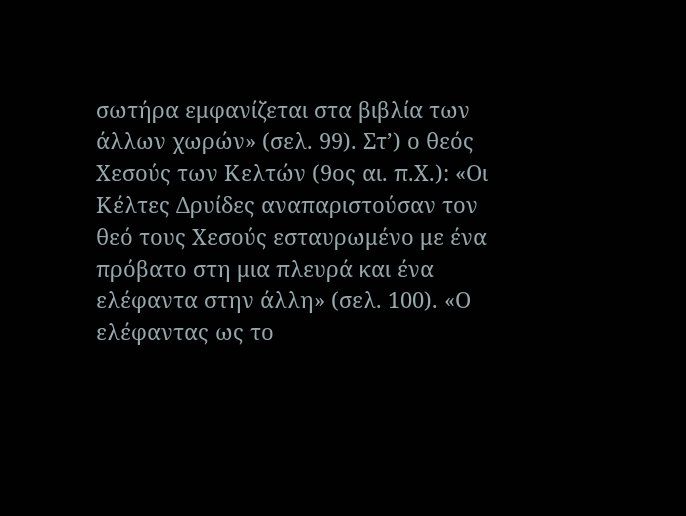σωτήρα εμφανίζεται στα βιβλία των άλλων χωρών» (σελ. 99). Στ’) ο θεός Χεσούς των Κελτών (9ος αι. π.Χ.): «Οι Κέλτες Δρυίδες αναπαριστούσαν τον θεό τους Χεσούς εσταυρωμένο με ένα πρόβατο στη μια πλευρά και ένα ελέφαντα στην άλλη» (σελ. 100). «Ο ελέφαντας ως το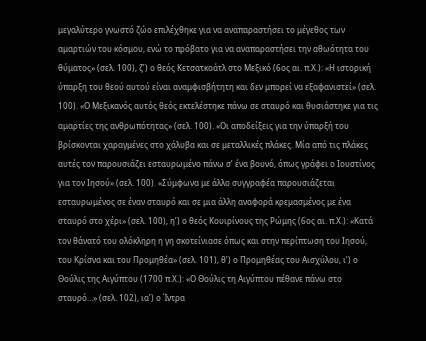μεγαλύτερο γνωστό ζώο επιλέχθηκε για να αναπαραστήσει το μέγεθος των αμαρτιών του κόσμου, ενώ το πρόβατο για να αναπαραστήσει την αθωότητα του θύματος» (σελ. 100), ζ’) ο θεός Κετσατκοάτλ στο Μεξικό (6ος αι. π.Χ.): «Η ιστορική ύπαρξη του θεού αυτού είναι αναμφισβήτητη και δεν μπορεί να εξαφανιστεί» (σελ. 100). «Ο Μεξικανός αυτός θεός εκτελέστηκε πάνω σε σταυρό και θυσιάστηκε για τις αμαρτίες της ανθρωπότητας» (σελ. 100). «Οι αποδείξεις για την ύπαρξή του βρίσκονται χαραγμένες στο χάλυβα και σε μεταλλικές πλάκες. Μία από τις πλάκες αυτές τον παρουσιάζει εσταυρωμένο πάνω σ’ ένα βουνό, όπως γράφει ο Ιουστίνος για τον Ιησού» (σελ. 100). «Σύμφωνα με άλλο συγγραφέα παρουσιάζεται εσταυρωμένος σε έναν σταυρό και σε μια άλλη αναφορά κρεμασμένος με ένα σταυρό στο χέρι» (σελ. 100), η’) ο θεός Κουιρίνους της Ρώμης (6ος αι. π.Χ.): «Κατά τον θάνατό του ολόκληρη η γη σκοτείνιασε όπως και στην περίπτωση του Ιησού, του Κρίσνα και του Προμηθέα» (σελ. 101), θ’) ο Προμηθέας του Αισχύλου, ι’) ο Θούλις της Αιγύπτου (1700 π.Χ.): «Ο Θούλις τη Αιγύπτου πέθανε πάνω στο σταυρό…» (σελ. 102), ια’) ο Ίντρα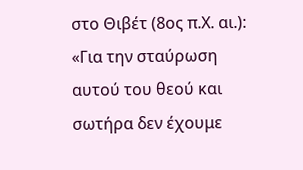στο Θιβέτ (8ος π.Χ. αι.): «Για την σταύρωση αυτού του θεού και σωτήρα δεν έχουμε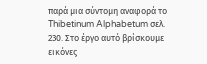παρά μια σύντομη αναφορά το Thibetinum Alphabetum σελ. 230. Στο έργο αυτό βρίσκουμε εικόνες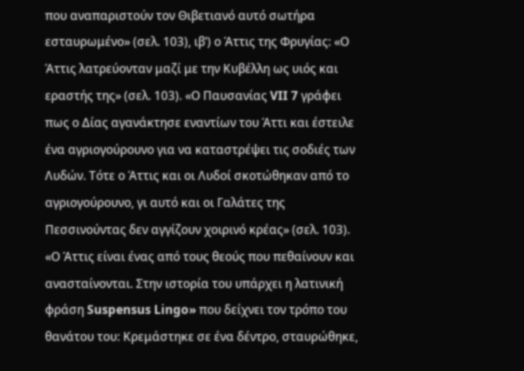που αναπαριστούν τον Θιβετιανό αυτό σωτήρα εσταυρωμένο» (σελ. 103), ιβ’) ο Άττις της Φρυγίας: «Ο Άττις λατρεύονταν μαζί με την Κυβέλλη ως υιός και εραστής της» (σελ. 103). «Ο Παυσανίας VII 7 γράφει πως ο Δίας αγανάκτησε εναντίων του Άττι και έστειλε ένα αγριογούρουνο για να καταστρέψει τις σοδιές των Λυδών. Τότε ο Άττις και οι Λυδοί σκοτώθηκαν από το αγριογούρουνο, γι αυτό και οι Γαλάτες της Πεσσινούντας δεν αγγίζουν χοιρινό κρέας» (σελ. 103). «Ο Άττις είναι ένας από τους θεούς που πεθαίνουν και ανασταίνονται. Στην ιστορία του υπάρχει η λατινική φράση Suspensus Lingo» που δείχνει τον τρόπο του θανάτου του: Κρεμάστηκε σε ένα δέντρο, σταυρώθηκε,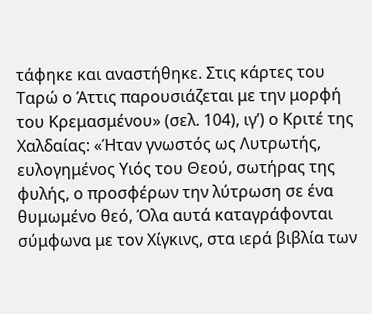τάφηκε και αναστήθηκε. Στις κάρτες του Ταρώ ο Άττις παρουσιάζεται με την μορφή του Κρεμασμένου» (σελ. 104), ιγ’) ο Κριτέ της Χαλδαίας: «Ήταν γνωστός ως Λυτρωτής, ευλογημένος Υιός του Θεού, σωτήρας της φυλής, ο προσφέρων την λύτρωση σε ένα θυμωμένο θεό, Όλα αυτά καταγράφονται σύμφωνα με τον Χίγκινς, στα ιερά βιβλία των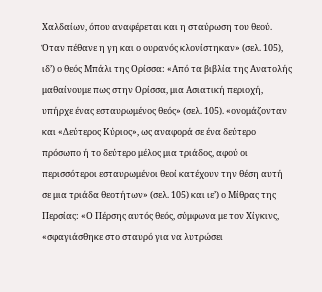Χαλδαίων, όπου αναφέρεται και η σταύρωση του θεού. Όταν πέθανε η γη και ο ουρανός κλονίστηκαν» (σελ. 105), ιδ’) ο θεός Μπάλι της Ορίσσα: «Από τα βιβλία της Ανατολής μαθαίνουμε πως στην Ορίσσα, μια Ασιατική περιοχή, υπήρχε ένας εσταυρωμένος θεός» (σελ. 105). «ονομάζονταν και «Δεύτερος Κύριος», ως αναφορά σε ένα δεύτερο πρόσωπο ή το δεύτερο μέλος μια τριάδος, αφού οι περισσότεροι εσταυρωμένοι θεοί κατέχουν την θέση αυτή σε μια τριάδα θεοτήτων» (σελ. 105) και ιε’) ο Μίθρας της Περσίας: «Ο Πέρσης αυτός θεός, σύμφωνα με τον Χίγκινς, «σφαγιάσθηκε στο σταυρό για να λυτρώσει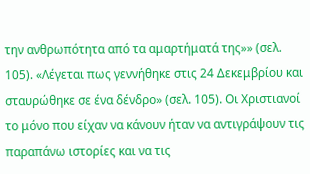την ανθρωπότητα από τα αμαρτήματά της»» (σελ. 105). «Λέγεται πως γεννήθηκε στις 24 Δεκεμβρίου και σταυρώθηκε σε ένα δένδρο» (σελ. 105). Οι Χριστιανοί το μόνο που είχαν να κάνουν ήταν να αντιγράψουν τις παραπάνω ιστορίες και να τις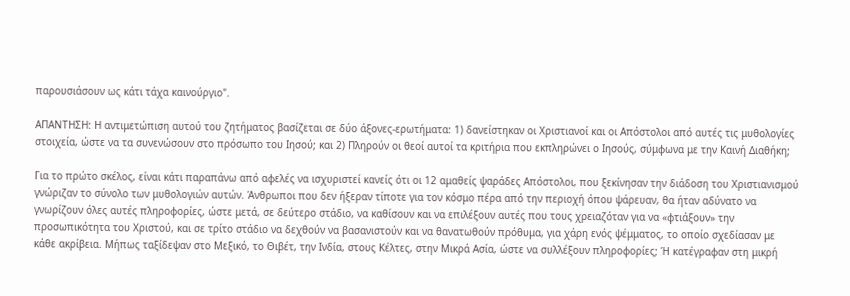παρουσιάσουν ως κάτι τάχα καινούργιο".

ΑΠΑΝΤΗΣΗ: Η αντιμετώπιση αυτού του ζητήματος βασίζεται σε δύο άξονες-ερωτήματα: 1) δανείστηκαν οι Χριστιανοί και οι Απόστολοι από αυτές τις μυθολογίες στοιχεία, ώστε να τα συνενώσουν στο πρόσωπο του Ιησού; και 2) Πληρούν οι θεοί αυτοί τα κριτήρια που εκπληρώνει ο Ιησούς, σύμφωνα με την Καινή Διαθήκη;

Για το πρώτο σκέλος, είναι κάτι παραπάνω από αφελές να ισχυριστεί κανείς ότι οι 12 αμαθείς ψαράδες Απόστολοι, που ξεκίνησαν την διάδοση του Χριστιανισμού γνώριζαν το σύνολο των μυθολογιών αυτών. Άνθρωποι που δεν ήξεραν τίποτε για τον κόσμο πέρα από την περιοχή όπου ψάρευαν, θα ήταν αδύνατο να γνωρίζουν όλες αυτές πληροφορίες, ώστε μετά, σε δεύτερο στάδιο, να καθίσουν και να επιλέξουν αυτές που τους χρειαζόταν για να «φτιάξουν» την προσωπικότητα του Χριστού, και σε τρίτο στάδιο να δεχθούν να βασανιστούν και να θανατωθούν πρόθυμα, για χάρη ενός ψέμματος, το οποίο σχεδίασαν με κάθε ακρίβεια. Μήπως ταξίδεψαν στο Μεξικό, το Θιβέτ, την Ινδία, στους Κέλτες, στην Μικρά Ασία, ώστε να συλλέξουν πληροφορίες; Ή κατέγραφαν στη μικρή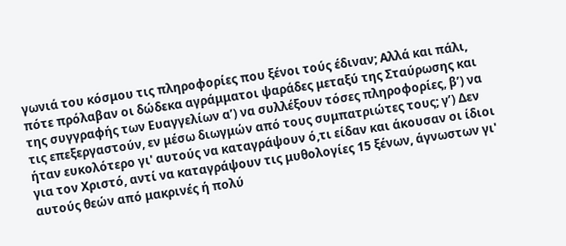γωνιά του κόσμου τις πληροφορίες που ξένοι τούς έδιναν; Αλλά και πάλι, πότε πρόλαβαν οι δώδεκα αγράμματοι ψαράδες μεταξύ της Σταύρωσης και της συγγραφής των Ευαγγελίων α’) να συλλέξουν τόσες πληροφορίες, β’) να τις επεξεργαστούν, εν μέσω διωγμών από τους συμπατριώτες τους; γ’) Δεν ήταν ευκολότερο γι' αυτούς να καταγράψουν ό,τι είδαν και άκουσαν οι ίδιοι για τον Χριστό, αντί να καταγράψουν τις μυθολογίες 15 ξένων, άγνωστων γι' αυτούς θεών από μακρινές ή πολύ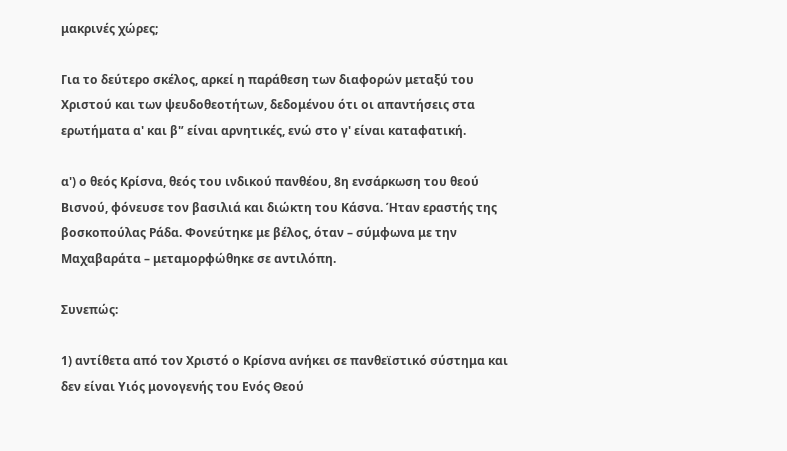μακρινές χώρες;

Για το δεύτερο σκέλος, αρκεί η παράθεση των διαφορών μεταξύ του Χριστού και των ψευδοθεοτήτων, δεδομένου ότι οι απαντήσεις στα ερωτήματα α' και β'’ είναι αρνητικές, ενώ στο γ' είναι καταφατική.

α') ο θεός Κρίσνα, θεός του ινδικού πανθέου, 8η ενσάρκωση του θεού Βισνού, φόνευσε τον βασιλιά και διώκτη του Κάσνα. Ήταν εραστής της βοσκοπούλας Ράδα. Φονεύτηκε με βέλος, όταν – σύμφωνα με την Μαχαβαράτα – μεταμορφώθηκε σε αντιλόπη.

Συνεπώς:

1) αντίθετα από τον Χριστό ο Κρίσνα ανήκει σε πανθεϊστικό σύστημα και δεν είναι Υιός μονογενής του Ενός Θεού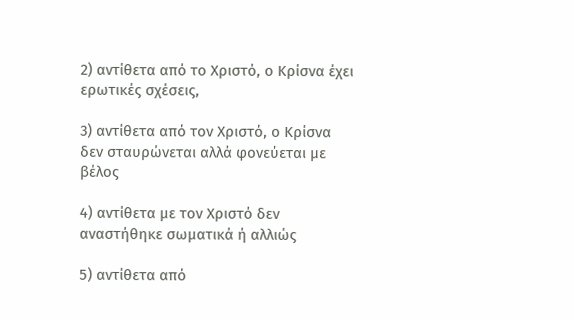2) αντίθετα από το Χριστό, ο Κρίσνα έχει ερωτικές σχέσεις,

3) αντίθετα από τον Χριστό, ο Κρίσνα δεν σταυρώνεται αλλά φονεύεται με βέλος

4) αντίθετα με τον Χριστό δεν αναστήθηκε σωματικά ή αλλιώς

5) αντίθετα από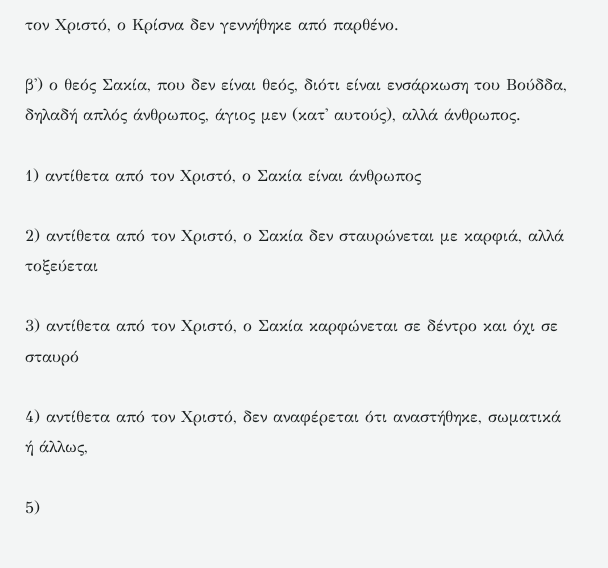τον Χριστό, ο Κρίσνα δεν γεννήθηκε από παρθένο.

β') ο θεός Σακία, που δεν είναι θεός, διότι είναι ενσάρκωση του Βούδδα, δηλαδή απλός άνθρωπος, άγιος μεν (κατ' αυτούς), αλλά άνθρωπος.

1) αντίθετα από τον Χριστό, ο Σακία είναι άνθρωπος

2) αντίθετα από τον Χριστό, ο Σακία δεν σταυρώνεται με καρφιά, αλλά τοξεύεται

3) αντίθετα από τον Χριστό, ο Σακία καρφώνεται σε δέντρο και όχι σε σταυρό

4) αντίθετα από τον Χριστό, δεν αναφέρεται ότι αναστήθηκε, σωματικά ή άλλως,

5)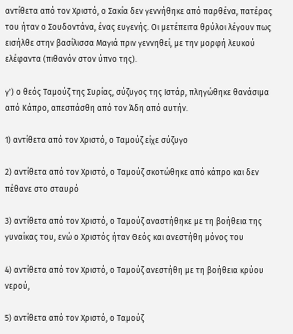αντίθετα από τον Χριστό, ο Σακία δεν γεννήθηκε από παρθένα, πατέρας του ήταν ο Σουδοντάνα, ένας ευγενής. Οι μετέπειτα θρύλοι λέγουν πως εισήλθε στην βασίλισσα Μαγιά πριν γεννηθεί, με την μορφή λευκού ελέφαντα (πιθανόν στον ύπνο της).

γ') ο θεός Ταμούζ της Συρίας, σύζυγος της Ιστάρ, πληγώθηκε θανάσιμα από Κάπρο, απεσπάσθη από τον Άδη από αυτήν.

1) αντίθετα από τον Χριστό, ο Ταμούζ είχε σύζυγο

2) αντίθετα από τον Χριστό, ο Ταμούζ σκοτώθηκε από κάπρο και δεν πέθανε στο σταυρό

3) αντίθετα από τον Χριστό, ο Ταμούζ αναστήθηκε με τη βοήθεια της γυναίκας του, ενώ ο Χριστός ήταν Θεός και ανεστήθη μόνος του

4) αντίθετα από τον Χριστό, ο Ταμούζ ανεστήθη με τη βοήθεια κρύου νερού,

5) αντίθετα από τον Χριστό, ο Ταμούζ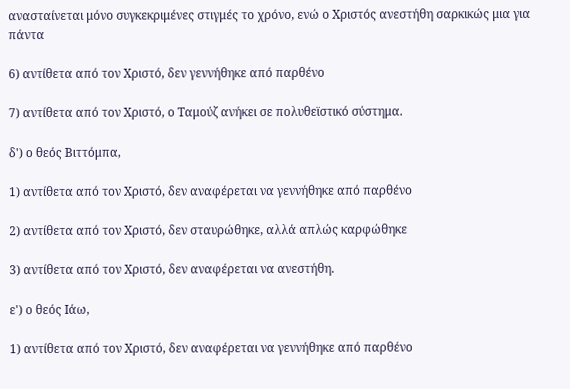ανασταίνεται μόνο συγκεκριμένες στιγμές το χρόνο, ενώ ο Χριστός ανεστήθη σαρκικώς μια για πάντα

6) αντίθετα από τον Χριστό, δεν γεννήθηκε από παρθένο

7) αντίθετα από τον Χριστό, ο Ταμούζ ανήκει σε πολυθεϊστικό σύστημα.

δ') ο θεός Βιττόμπα,

1) αντίθετα από τον Χριστό, δεν αναφέρεται να γεννήθηκε από παρθένο

2) αντίθετα από τον Χριστό, δεν σταυρώθηκε, αλλά απλώς καρφώθηκε

3) αντίθετα από τον Χριστό, δεν αναφέρεται να ανεστήθη.

ε') ο θεός Ιάω,

1) αντίθετα από τον Χριστό, δεν αναφέρεται να γεννήθηκε από παρθένο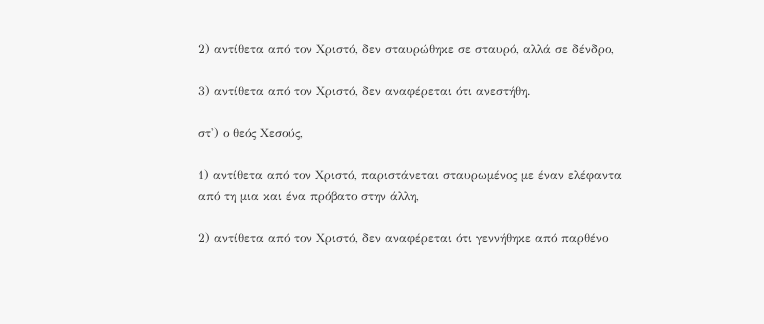2) αντίθετα από τον Χριστό, δεν σταυρώθηκε σε σταυρό, αλλά σε δένδρο,

3) αντίθετα από τον Χριστό, δεν αναφέρεται ότι ανεστήθη.

στ') ο θεός Χεσούς,

1) αντίθετα από τον Χριστό, παριστάνεται σταυρωμένος με έναν ελέφαντα από τη μια και ένα πρόβατο στην άλλη,

2) αντίθετα από τον Χριστό, δεν αναφέρεται ότι γεννήθηκε από παρθένο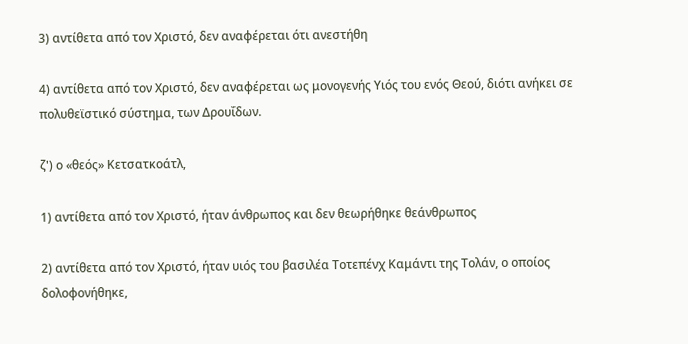3) αντίθετα από τον Χριστό, δεν αναφέρεται ότι ανεστήθη

4) αντίθετα από τον Χριστό, δεν αναφέρεται ως μονογενής Υιός του ενός Θεού, διότι ανήκει σε πολυθεϊστικό σύστημα, των Δρουΐδων.

ζ') ο «θεός» Κετσατκοάτλ,

1) αντίθετα από τον Χριστό, ήταν άνθρωπος και δεν θεωρήθηκε θεάνθρωπος

2) αντίθετα από τον Χριστό, ήταν υιός του βασιλέα Τοτεπένχ Καμάντι της Τολάν, ο οποίος δολοφονήθηκε,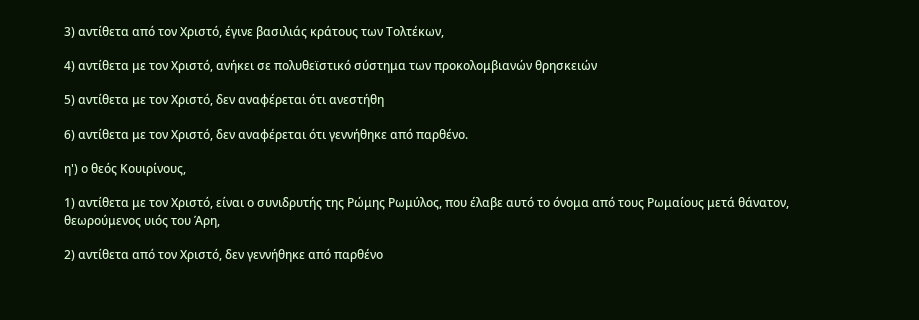3) αντίθετα από τον Χριστό, έγινε βασιλιάς κράτους των Τολτέκων,

4) αντίθετα με τον Χριστό, ανήκει σε πολυθεϊστικό σύστημα των προκολομβιανών θρησκειών

5) αντίθετα με τον Χριστό, δεν αναφέρεται ότι ανεστήθη

6) αντίθετα με τον Χριστό, δεν αναφέρεται ότι γεννήθηκε από παρθένο.

η') ο θεός Κουιρίνους,

1) αντίθετα με τον Χριστό, είναι ο συνιδρυτής της Ρώμης Ρωμύλος, που έλαβε αυτό το όνομα από τους Ρωμαίους μετά θάνατον, θεωρούμενος υιός του Άρη,

2) αντίθετα από τον Χριστό, δεν γεννήθηκε από παρθένο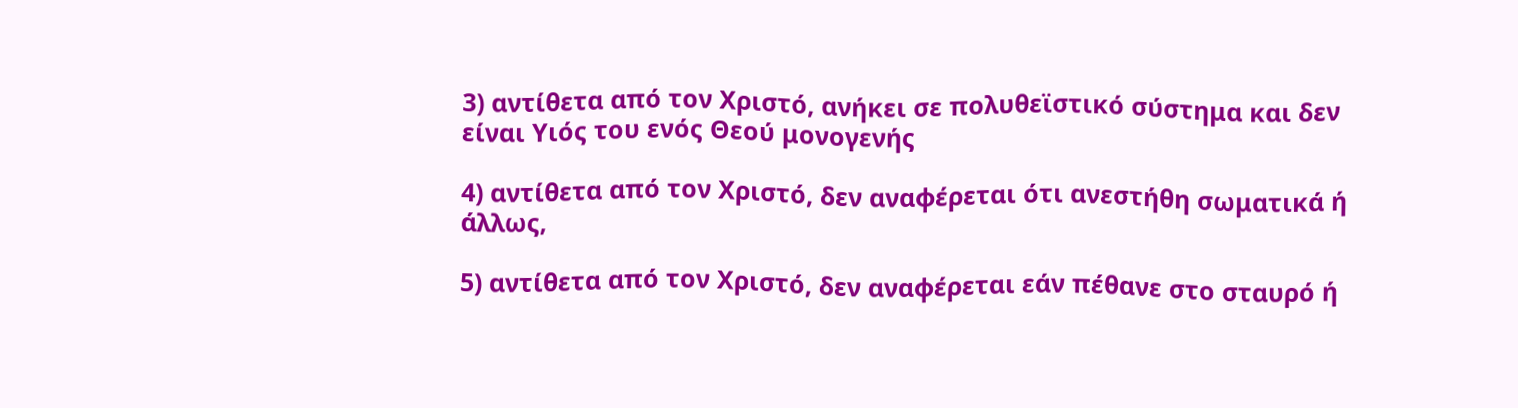3) αντίθετα από τον Χριστό, ανήκει σε πολυθεϊστικό σύστημα και δεν είναι Υιός του ενός Θεού μονογενής

4) αντίθετα από τον Χριστό, δεν αναφέρεται ότι ανεστήθη σωματικά ή άλλως,

5) αντίθετα από τον Χριστό, δεν αναφέρεται εάν πέθανε στο σταυρό ή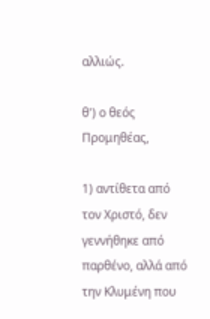αλλιώς.

θ') ο θεός Προμηθέας,

1) αντίθετα από τον Χριστό, δεν γεννήθηκε από παρθένο, αλλά από την Κλυμένη που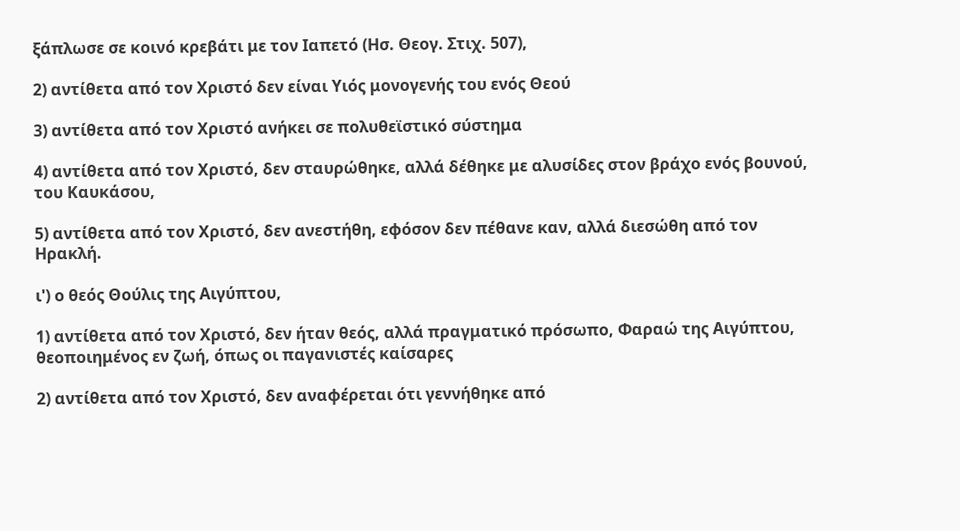ξάπλωσε σε κοινό κρεβάτι με τον Ιαπετό (Ησ. Θεογ. Στιχ. 507),

2) αντίθετα από τον Χριστό δεν είναι Υιός μονογενής του ενός Θεού

3) αντίθετα από τον Χριστό ανήκει σε πολυθεϊστικό σύστημα

4) αντίθετα από τον Χριστό, δεν σταυρώθηκε, αλλά δέθηκε με αλυσίδες στον βράχο ενός βουνού, του Καυκάσου,

5) αντίθετα από τον Χριστό, δεν ανεστήθη, εφόσον δεν πέθανε καν, αλλά διεσώθη από τον Ηρακλή.

ι') ο θεός Θούλις της Αιγύπτου,

1) αντίθετα από τον Χριστό, δεν ήταν θεός, αλλά πραγματικό πρόσωπο, Φαραώ της Αιγύπτου, θεοποιημένος εν ζωή, όπως οι παγανιστές καίσαρες

2) αντίθετα από τον Χριστό, δεν αναφέρεται ότι γεννήθηκε από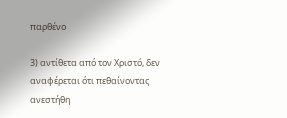παρθένο

3) αντίθετα από τον Χριστό, δεν αναφέρεται ότι πεθαίνοντας ανεστήθη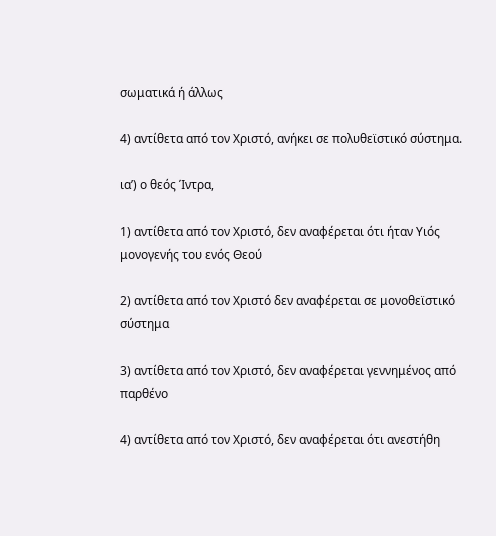σωματικά ή άλλως

4) αντίθετα από τον Χριστό, ανήκει σε πολυθεϊστικό σύστημα.

ια’) ο θεός Ίντρα,

1) αντίθετα από τον Χριστό, δεν αναφέρεται ότι ήταν Υιός μονογενής του ενός Θεού

2) αντίθετα από τον Χριστό δεν αναφέρεται σε μονοθεϊστικό σύστημα

3) αντίθετα από τον Χριστό, δεν αναφέρεται γεννημένος από παρθένο

4) αντίθετα από τον Χριστό, δεν αναφέρεται ότι ανεστήθη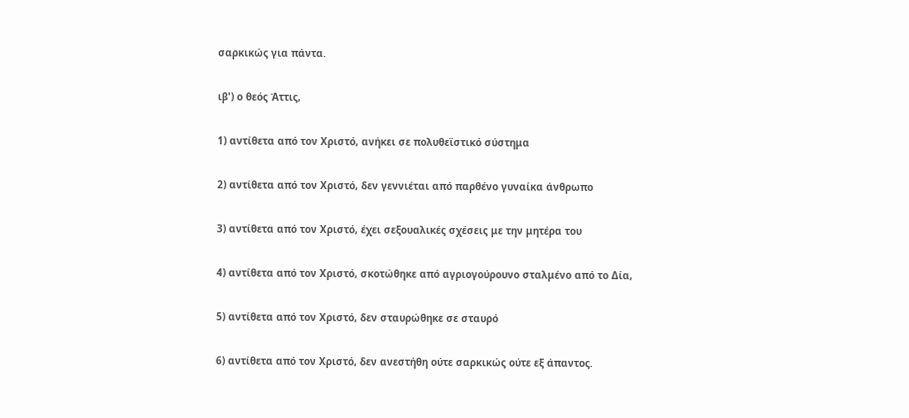σαρκικώς για πάντα.

ιβ') ο θεός Άττις,

1) αντίθετα από τον Χριστό, ανήκει σε πολυθεϊστικό σύστημα

2) αντίθετα από τον Χριστό, δεν γεννιέται από παρθένο γυναίκα άνθρωπο

3) αντίθετα από τον Χριστό, έχει σεξουαλικές σχέσεις με την μητέρα του

4) αντίθετα από τον Χριστό, σκοτώθηκε από αγριογούρουνο σταλμένο από το Δία,

5) αντίθετα από τον Χριστό, δεν σταυρώθηκε σε σταυρό

6) αντίθετα από τον Χριστό, δεν ανεστήθη ούτε σαρκικώς ούτε εξ άπαντος.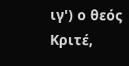ιγ') ο θεός Κριτέ,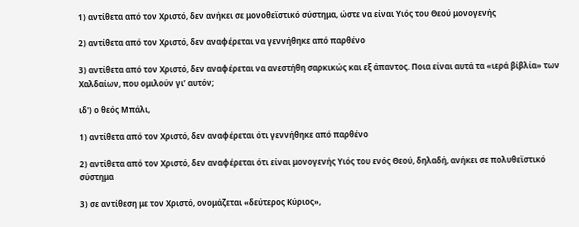1) αντίθετα από τον Χριστό, δεν ανήκει σε μονοθεϊστικό σύστημα, ώστε να είναι Υιός του Θεού μονογενής

2) αντίθετα από τον Χριστό, δεν αναφέρεται να γεννήθηκε από παρθένο

3) αντίθετα από τον Χριστό, δεν αναφέρεται να ανεστήθη σαρκικώς και εξ άπαντος. Ποια είναι αυτά τα «ιερά βίβλία» των Χαλδαίων, που ομιλούν γι’ αυτόν;

ιδ') ο θεός Μπάλι,

1) αντίθετα από τον Χριστό, δεν αναφέρεται ότι γεννήθηκε από παρθένο

2) αντίθετα από τον Χριστό, δεν αναφέρεται ότι είναι μονογενής Υιός του ενός Θεού, δηλαδή, ανήκει σε πολυθεϊστικό σύστημα

3) σε αντίθεση με τον Χριστό, ονομάζεται «δεύτερος Κύριος»,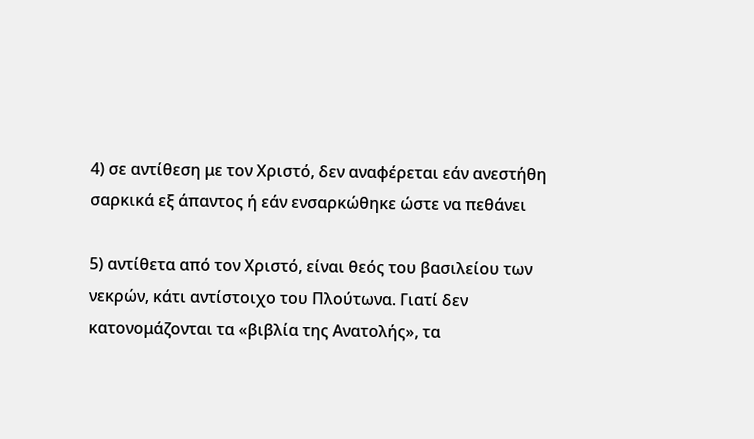4) σε αντίθεση με τον Χριστό, δεν αναφέρεται εάν ανεστήθη σαρκικά εξ άπαντος ή εάν ενσαρκώθηκε ώστε να πεθάνει

5) αντίθετα από τον Χριστό, είναι θεός του βασιλείου των νεκρών, κάτι αντίστοιχο του Πλούτωνα. Γιατί δεν κατονομάζονται τα «βιβλία της Ανατολής», τα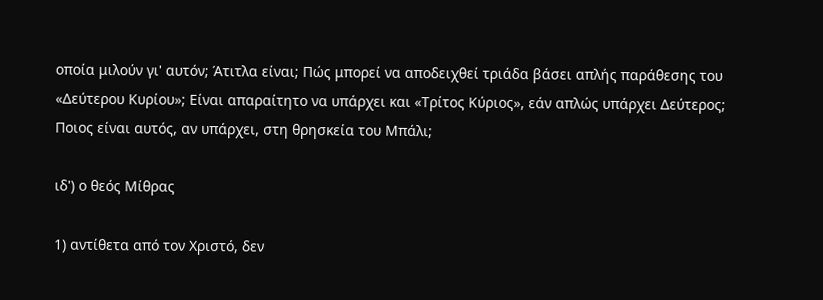οποία μιλούν γι' αυτόν; Άτιτλα είναι; Πώς μπορεί να αποδειχθεί τριάδα βάσει απλής παράθεσης του «Δεύτερου Κυρίου»; Είναι απαραίτητο να υπάρχει και «Τρίτος Κύριος», εάν απλώς υπάρχει Δεύτερος; Ποιος είναι αυτός, αν υπάρχει, στη θρησκεία του Μπάλι;

ιδ') ο θεός Μίθρας

1) αντίθετα από τον Χριστό, δεν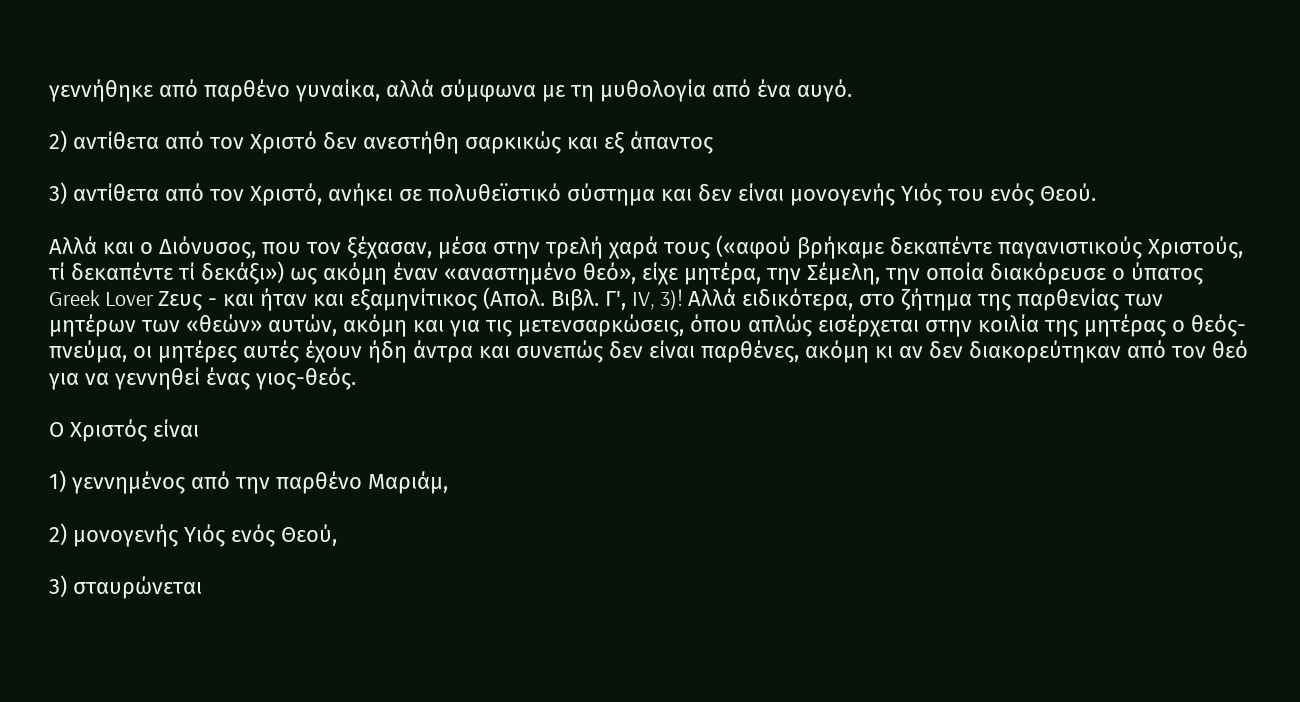γεννήθηκε από παρθένο γυναίκα, αλλά σύμφωνα με τη μυθολογία από ένα αυγό.

2) αντίθετα από τον Χριστό δεν ανεστήθη σαρκικώς και εξ άπαντος

3) αντίθετα από τον Χριστό, ανήκει σε πολυθεϊστικό σύστημα και δεν είναι μονογενής Υιός του ενός Θεού.

Αλλά και ο Διόνυσος, που τον ξέχασαν, μέσα στην τρελή χαρά τους («αφού βρήκαμε δεκαπέντε παγανιστικούς Χριστούς, τί δεκαπέντε τί δεκάξι») ως ακόμη έναν «αναστημένο θεό», είχε μητέρα, την Σέμελη, την οποία διακόρευσε ο ύπατος Greek Lover Ζευς - και ήταν και εξαμηνίτικος (Απολ. Βιβλ. Γ', IV, 3)! Αλλά ειδικότερα, στο ζήτημα της παρθενίας των μητέρων των «θεών» αυτών, ακόμη και για τις μετενσαρκώσεις, όπου απλώς εισέρχεται στην κοιλία της μητέρας ο θεός-πνεύμα, οι μητέρες αυτές έχουν ήδη άντρα και συνεπώς δεν είναι παρθένες, ακόμη κι αν δεν διακορεύτηκαν από τον θεό για να γεννηθεί ένας γιος-θεός.

Ο Χριστός είναι

1) γεννημένος από την παρθένο Μαριάμ,

2) μονογενής Υιός ενός Θεού,

3) σταυρώνεται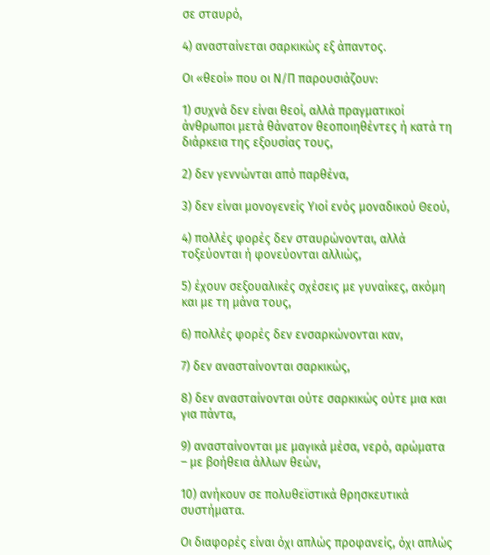σε σταυρό,

4) ανασταίνεται σαρκικώς εξ άπαντος.

Οι «θεοί» που οι Ν/Π παρουσιάζουν:

1) συχνά δεν είναι θεοί, αλλά πραγματικοί άνθρωποι μετά θάνατον θεοποιηθέντες ή κατά τη διάρκεια της εξουσίας τους,

2) δεν γεννώνται από παρθένα,

3) δεν είναι μονογενείς Υιοί ενός μοναδικού Θεού,

4) πολλές φορές δεν σταυρώνονται, αλλά τοξεύονται ή φονεύονται αλλιώς,

5) έχουν σεξουαλικές σχέσεις με γυναίκες, ακόμη και με τη μάνα τους,

6) πολλές φορές δεν ενσαρκώνονται καν,

7) δεν ανασταίνονται σαρκικώς,

8) δεν ανασταίνονται ούτε σαρκικώς ούτε μια και για πάντα,

9) ανασταίνονται με μαγικά μέσα, νερό, αρώματα – με βοήθεια άλλων θεών,

10) ανήκουν σε πολυθεϊστικά θρησκευτικά συστήματα.

Οι διαφορές είναι όχι απλώς προφανείς, όχι απλώς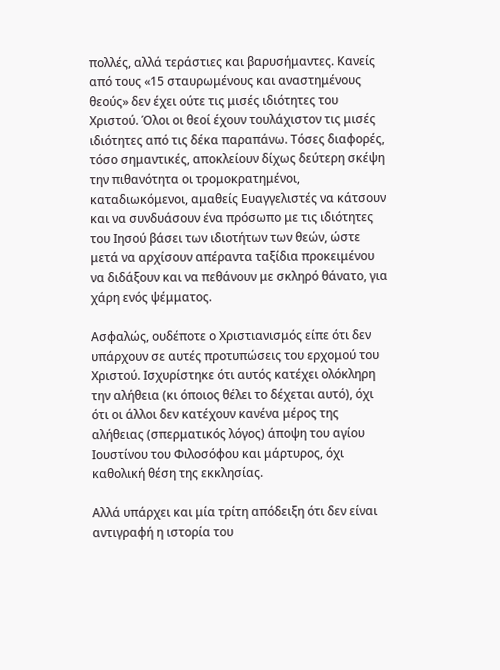πολλές, αλλά τεράστιες και βαρυσήμαντες. Κανείς από τους «15 σταυρωμένους και αναστημένους θεούς» δεν έχει ούτε τις μισές ιδιότητες του Χριστού. Όλοι οι θεοί έχουν τουλάχιστον τις μισές ιδιότητες από τις δέκα παραπάνω. Τόσες διαφορές, τόσο σημαντικές, αποκλείουν δίχως δεύτερη σκέψη την πιθανότητα οι τρομοκρατημένοι, καταδιωκόμενοι, αμαθείς Ευαγγελιστές να κάτσουν και να συνδυάσουν ένα πρόσωπο με τις ιδιότητες του Ιησού βάσει των ιδιοτήτων των θεών, ώστε μετά να αρχίσουν απέραντα ταξίδια προκειμένου να διδάξουν και να πεθάνουν με σκληρό θάνατο, για χάρη ενός ψέμματος.

Ασφαλώς, ουδέποτε ο Χριστιανισμός είπε ότι δεν υπάρχουν σε αυτές προτυπώσεις του ερχομού του Χριστού. Ισχυρίστηκε ότι αυτός κατέχει ολόκληρη την αλήθεια (κι όποιος θέλει το δέχεται αυτό), όχι ότι οι άλλοι δεν κατέχουν κανένα μέρος της αλήθειας (σπερματικός λόγος) άποψη του αγίου Ιουστίνου του Φιλοσόφου και μάρτυρος, όχι καθολική θέση της εκκλησίας.

Αλλά υπάρχει και μία τρίτη απόδειξη ότι δεν είναι αντιγραφή η ιστορία του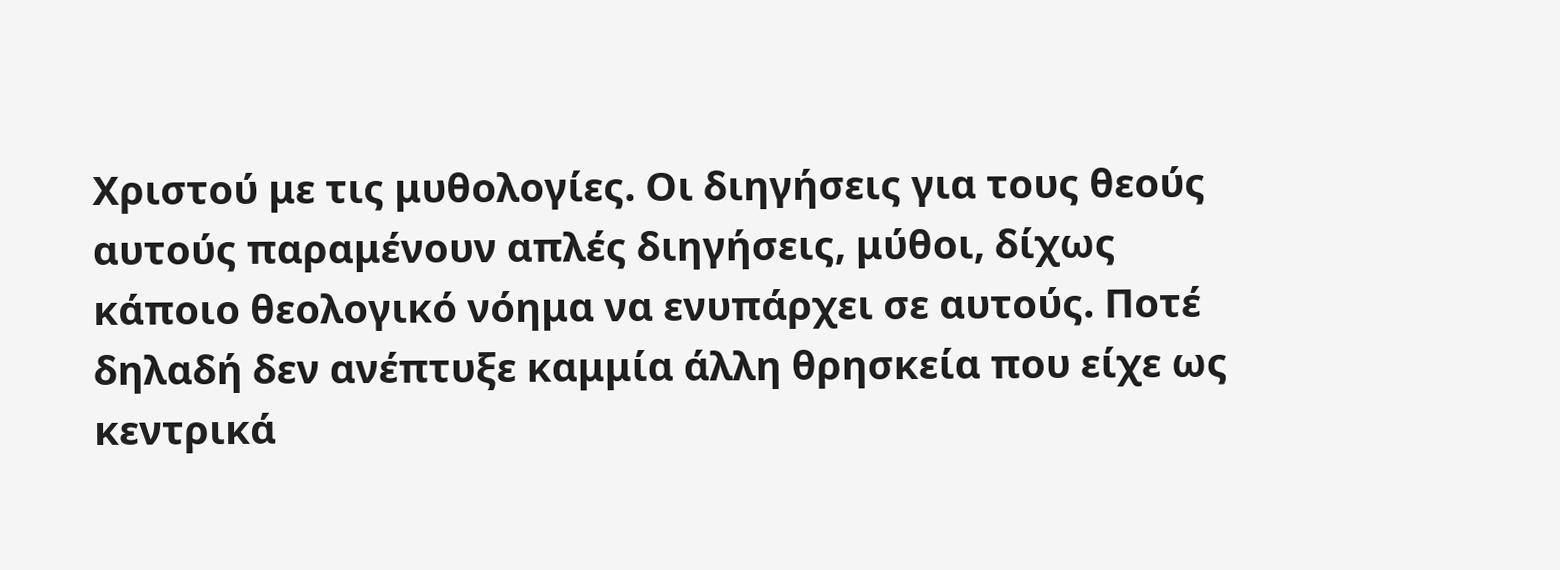Χριστού με τις μυθολογίες. Οι διηγήσεις για τους θεούς αυτούς παραμένουν απλές διηγήσεις, μύθοι, δίχως κάποιο θεολογικό νόημα να ενυπάρχει σε αυτούς. Ποτέ δηλαδή δεν ανέπτυξε καμμία άλλη θρησκεία που είχε ως κεντρικά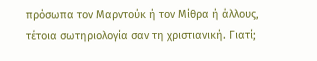πρόσωπα τον Μαρντούκ ή τον Μίθρα ή άλλους, τέτοια σωτηριολογία σαν τη χριστιανική. Γιατί;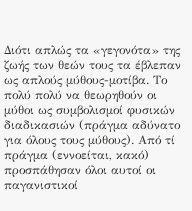Διότι απλώς τα «γεγονότα» της ζωής των θεών τους τα έβλεπαν ως απλούς μύθους-μοτίβα. Το πολύ πολύ να θεωρηθούν οι μύθοι ως συμβολισμοί φυσικών διαδικασιών (πράγμα αδύνατο για όλους τους μύθους). Από τί πράγμα (εννοείται, κακό) προσπάθησαν όλοι αυτοί οι παγανιστικοί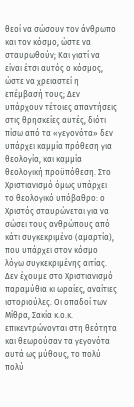θεοί να σώσουν τον άνθρωπο και τον κόσμο, ώστε να σταυρωθούν; Και γιατί να είναι έτσι αυτός ο κόσμος, ώστε να χρειαστεί η επέμβασή τους; Δεν υπάρχουν τέτοιες απαντήσεις στις θρησκείες αυτές, διότι πίσω από τα «γεγονότα» δεν υπάρχει καμμία πρόθεση για θεολογία, και καμμία θεολογική προϋπόθεση. Στο Χριστιανισμό όμως υπάρχει το θεολογικό υπόβαθρο: ο Χριστός σταυρώνεται για να σώσει τους ανθρώπους από κάτι συγκεκριμένο (αμαρτία), που υπάρχει στον κόσμο λόγω συγκεκριμένης αιτίας. Δεν έχουμε στο Χριστιανισμό παραμύθια κι ωραίες, αναίτιες ιστοριούλες. Οι οπαδοί των Μίθρα, Σακία κ.ο.κ. επικεντρώνονται στη θεότητα και θεωρούσαν τα γεγονότα αυτά ως μύθους, το πολύ πολύ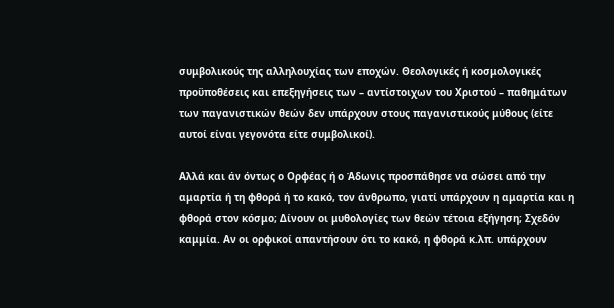συμβολικούς της αλληλουχίας των εποχών. Θεολογικές ή κοσμολογικές προϋποθέσεις και επεξηγήσεις των – αντίστοιχων του Χριστού – παθημάτων των παγανιστικών θεών δεν υπάρχουν στους παγανιστικούς μύθους (είτε αυτοί είναι γεγονότα είτε συμβολικοί).

Αλλά και άν όντως ο Ορφέας ή ο Άδωνις προσπάθησε να σώσει από την αμαρτία ή τη φθορά ή το κακό, τον άνθρωπο, γιατί υπάρχουν η αμαρτία και η φθορά στον κόσμο; Δίνουν οι μυθολογίες των θεών τέτοια εξήγηση; Σχεδόν καμμία. Αν οι ορφικοί απαντήσουν ότι το κακό, η φθορά κ.λπ. υπάρχουν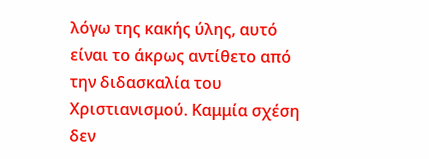λόγω της κακής ύλης, αυτό είναι το άκρως αντίθετο από την διδασκαλία του Χριστιανισμού. Καμμία σχέση δεν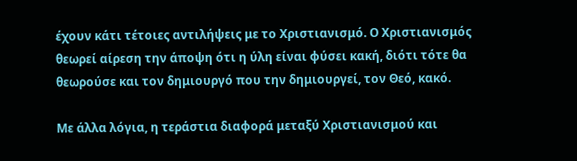έχουν κάτι τέτοιες αντιλήψεις με το Χριστιανισμό. Ο Χριστιανισμός θεωρεί αίρεση την άποψη ότι η ύλη είναι φύσει κακή, διότι τότε θα θεωρούσε και τον δημιουργό που την δημιουργεί, τον Θεό, κακό.

Με άλλα λόγια, η τεράστια διαφορά μεταξύ Χριστιανισμού και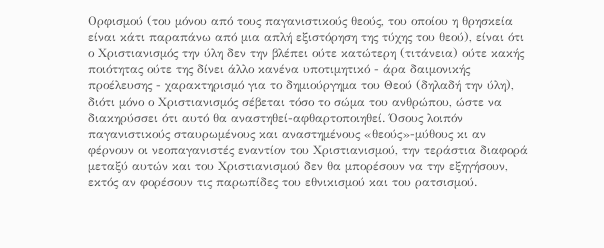Ορφισμού (του μόνου από τους παγανιστικούς θεούς, του οποίου η θρησκεία είναι κάτι παραπάνω από μια απλή εξιστόρηση της τύχης του θεού), είναι ότι ο Χριστιανισμός την ύλη δεν την βλέπει ούτε κατώτερη (τιτάνεια) ούτε κακής ποιότητας ούτε της δίνει άλλο κανένα υποτιμητικό - άρα δαιμονικής προέλευσης - χαρακτηρισμό για το δημιούργημα του Θεού (δηλαδή την ύλη), διότι μόνο ο Χριστιανισμός σέβεται τόσο το σώμα του ανθρώπου, ώστε να διακηρύσσει ότι αυτό θα αναστηθεί-αφθαρτοποιηθεί. Όσους λοιπόν παγανιστικούς σταυρωμένους και αναστημένους «θεούς»-μύθους κι αν φέρνουν οι νεοπαγανιστές εναντίον του Χριστιανισμού, την τεράστια διαφορά μεταξύ αυτών και του Χριστιανισμού δεν θα μπορέσουν να την εξηγήσουν, εκτός αν φορέσουν τις παρωπίδες του εθνικισμού και του ρατσισμού.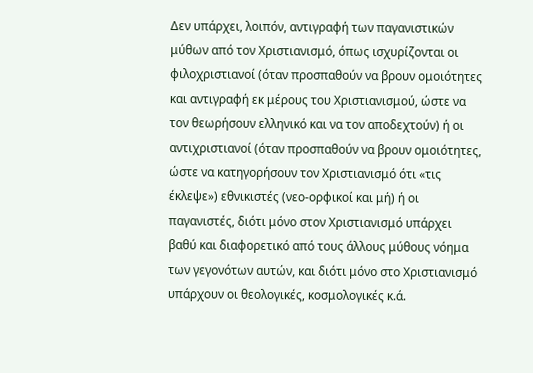Δεν υπάρχει, λοιπόν, αντιγραφή των παγανιστικών μύθων από τον Χριστιανισμό, όπως ισχυρίζονται οι φιλοχριστιανοί (όταν προσπαθούν να βρουν ομοιότητες και αντιγραφή εκ μέρους του Χριστιανισμού, ώστε να τον θεωρήσουν ελληνικό και να τον αποδεχτούν) ή οι αντιχριστιανοί (όταν προσπαθούν να βρουν ομοιότητες, ώστε να κατηγορήσουν τον Χριστιανισμό ότι «τις έκλεψε») εθνικιστές (νεο-ορφικοί και μή) ή οι παγανιστές, διότι μόνο στον Χριστιανισμό υπάρχει βαθύ και διαφορετικό από τους άλλους μύθους νόημα των γεγονότων αυτών, και διότι μόνο στο Χριστιανισμό υπάρχουν οι θεολογικές, κοσμολογικές κ.ά.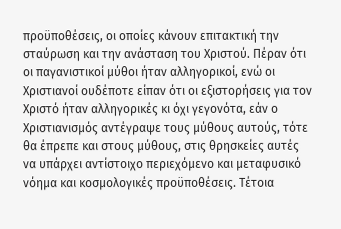προϋποθέσεις, οι οποίες κάνουν επιτακτική την σταύρωση και την ανάσταση του Χριστού. Πέραν ότι οι παγανιστικοί μύθοι ήταν αλληγορικοί, ενώ οι Χριστιανοί ουδέποτε είπαν ότι οι εξιστορήσεις για τον Χριστό ήταν αλληγορικές κι όχι γεγονότα, εάν ο Χριστιανισμός αντέγραψε τους μύθους αυτούς, τότε θα έπρεπε και στους μύθους, στις θρησκείες αυτές να υπάρχει αντίστοιχο περιεχόμενο και μεταφυσικό νόημα και κοσμολογικές προϋποθέσεις. Τέτοια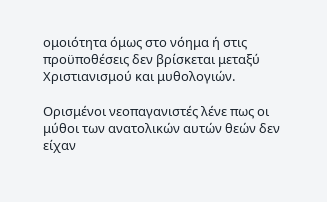ομοιότητα όμως στο νόημα ή στις προϋποθέσεις δεν βρίσκεται μεταξύ Χριστιανισμού και μυθολογιών.

Ορισμένοι νεοπαγανιστές λένε πως οι μύθοι των ανατολικών αυτών θεών δεν είχαν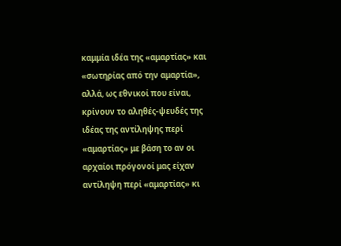καμμία ιδέα της «αμαρτίας» και «σωτηρίας από την αμαρτία», αλλά, ως εθνικοί που είναι, κρίνουν το αληθές-ψευδές της ιδέας της αντίληψης περί «αμαρτίας» με βάση το αν οι αρχαίοι πρόγονοί μας είχαν αντίληψη περί «αμαρτίας» κι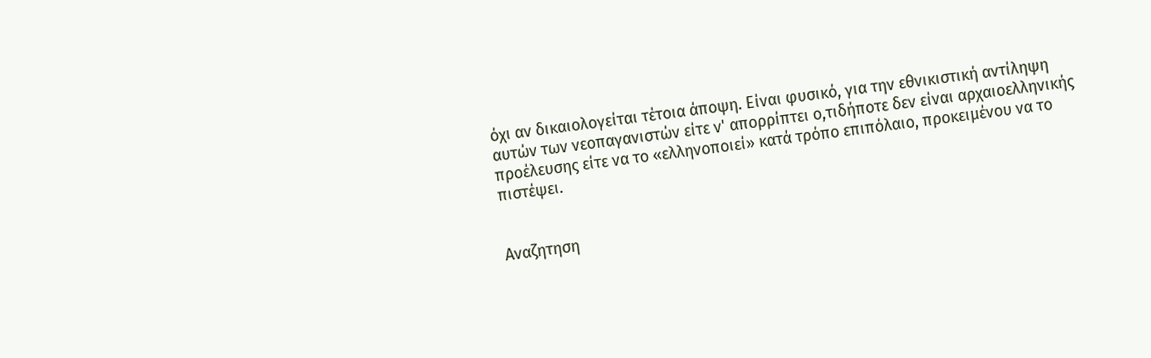όχι αν δικαιολογείται τέτοια άποψη. Είναι φυσικό, για την εθνικιστική αντίληψη αυτών των νεοπαγανιστών είτε ν' απορρίπτει ο,τιδήποτε δεν είναι αρχαιοελληνικής προέλευσης είτε να το «ελληνοποιεί» κατά τρόπο επιπόλαιο, προκειμένου να το πιστέψει.


Αναζητηση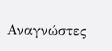Αναγνώστες